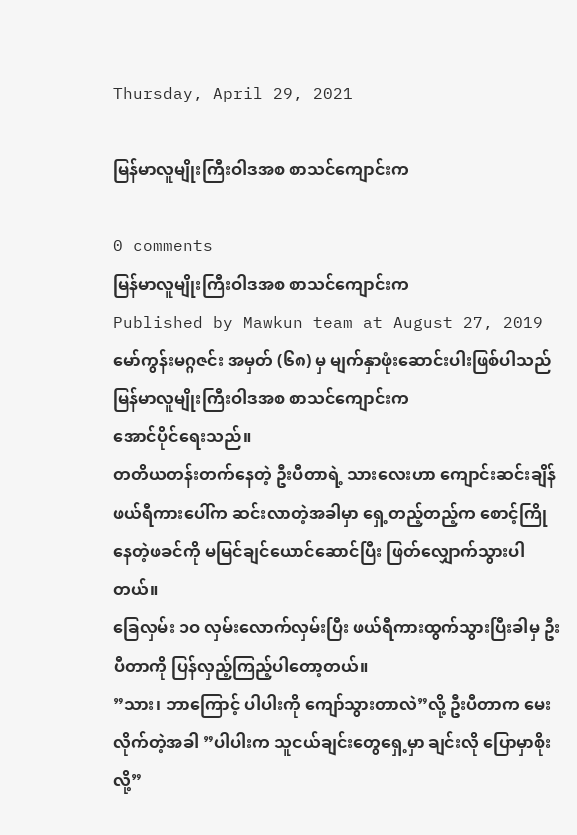Thursday, April 29, 2021

မြန်မာလူမျိုးကြီးဝါဒအစ စာသင်ကျောင်းက

0 comments
မြန်မာလူမျိုးကြီးဝါဒအစ စာသင်ကျောင်းက
Published by Mawkun team at August 27, 2019
မော်ကွန်းမဂ္ဂဇင်း အမှတ် (၆၈) မှ မျက်နှာဖုံးဆောင်းပါးဖြစ်ပါသည်
မြန်မာလူမျိုးကြီးဝါဒအစ စာသင်ကျောင်းက
အောင်ပိုင်ရေးသည်။
တတိယတန်းတက်နေတဲ့ ဦးပီတာရဲ့ သားလေးဟာ ကျောင်းဆင်းချိန် ဖယ်ရီကားပေါ်က ဆင်းလာတဲ့အခါမှာ ရှေ့တည့်တည့်က စောင့်ကြိုနေတဲ့ဖခင်ကို မမြင်ချင်ယောင်ဆောင်ပြီး ဖြတ်လျှောက်သွားပါတယ်။
ခြေလှမ်း ၁ဝ လှမ်းလောက်လှမ်းပြီး ဖယ်ရီကားထွက်သွားပြီးခါမှ ဦးပီတာကို ပြန်လှည့်ကြည့်ပါတော့တယ်။
”သား၊ ဘာကြောင့် ပါပါးကို ကျော်သွားတာလဲ”လို့ ဦးပီတာက မေးလိုက်တဲ့အခါ ”ပါပါးက သူငယ်ချင်းတွေရှေ့မှာ ချင်းလို ပြောမှာစိုးလို့”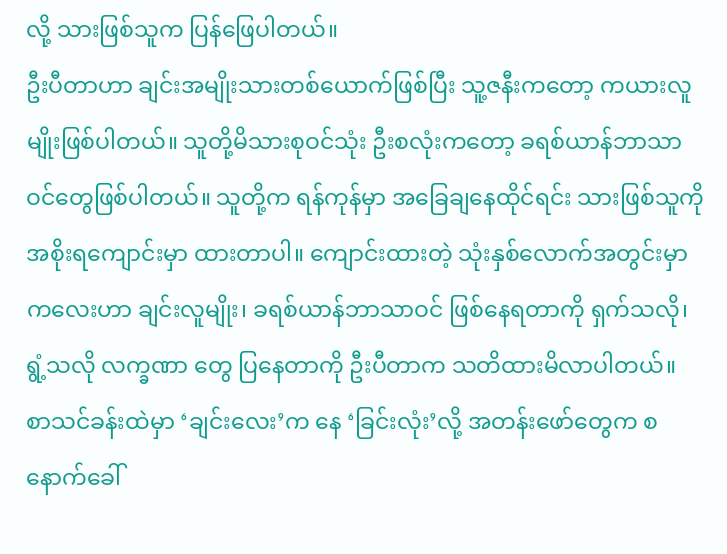လို့ သားဖြစ်သူက ပြန်ဖြေပါတယ်။
ဦးပီတာဟာ ချင်းအမျိုးသားတစ်ယောက်ဖြစ်ပြီး သူ့ဇနီးကတော့ ကယားလူမျိုးဖြစ်ပါတယ်။ သူတို့မိသားစုဝင်သုံး ဦးစလုံးကတော့ ခရစ်ယာန်ဘာသာဝင်တွေဖြစ်ပါတယ်။ သူတို့က ရန်ကုန်မှာ အခြေချနေထိုင်ရင်း သားဖြစ်သူကို အစိုးရကျောင်းမှာ ထားတာပါ။ ကျောင်းထားတဲ့ သုံးနှစ်လောက်အတွင်းမှာ ကလေးဟာ ချင်းလူမျိုး၊ ခရစ်ယာန်ဘာသာဝင် ဖြစ်နေရတာကို ရှက်သလို၊ ရွံ့သလို လက္ခဏာ တွေ ပြနေတာကို ဦးပီတာက သတိထားမိလာပါတယ်။
စာသင်ခန်းထဲမှာ ‘ချင်းလေး’က နေ ‘ခြင်းလုံး’လို့ အတန်းဖော်တွေက စနောက်ခေါ်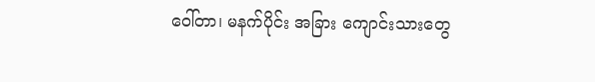ဝေါ်တာ၊ မနက်ပိုင်း အခြား ကျောင်းသားတွေ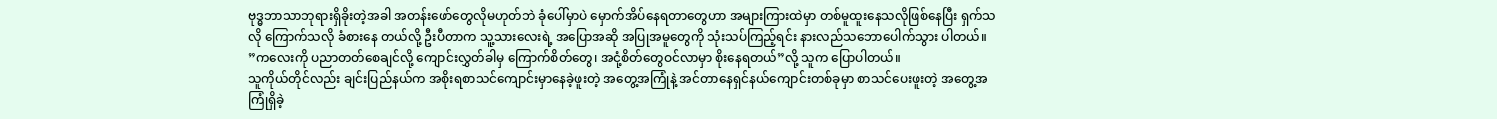ဗုဒ္ဓဘာသာဘုရားရှိခိုးတဲ့အခါ အတန်းဖော်တွေလိုမဟုတ်ဘဲ ခုံပေါ်မှာပဲ မှောက်အိပ်နေရတာတွေဟာ အများကြားထဲမှာ တစ်မူထူးနေသလိုဖြစ်နေပြီး ရှက်သလို ကြောက်သလို ခံစားနေ တယ်လို့ ဦးပီတာက သူ့သားလေးရဲ့ အပြောအဆို အပြုအမူတွေကို သုံးသပ်ကြည့်ရင်း နားလည်သဘောပေါက်သွား ပါတယ်။
”ကလေးကို ပညာတတ်စေချင်လို့ ကျောင်းလွှတ်ခါမှ ကြောက်စိတ်တွေ၊ အငုံ့စိတ်တွေဝင်လာမှာ စိုးနေရတယ်”လို့ သူက ပြောပါတယ်။
သူကိုယ်တိုင်လည်း ချင်းပြည်နယ်က အစိုးရစာသင်ကျောင်းမှာနေခဲ့ဖူးတဲ့ အတွေ့အကြုံနဲ့ အင်တာနေရှင်နယ်ကျောင်းတစ်ခုမှာ စာသင်ပေးဖူးတဲ့ အတွေ့အကြုံရှိခဲ့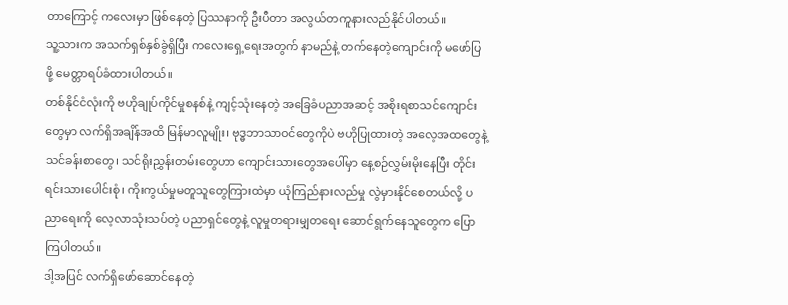တာကြောင့် ကလေးမှာ ဖြစ်နေတဲ့ ပြဿနာကို ဦးပီတာ အလွယ်တကူနားလည်နိုင်ပါတယ်။
သူ့သားက အသက်ရှစ်နှစ်ခွဲရှိပြီး ကလေးရှေ့ရေးအတွက် နာမည်နဲ့ တက်နေတဲ့ကျောင်းကို မဖော်ပြဖို့ မေတ္တာရပ်ခံထားပါတယ်။
တစ်နိုင်ငံလုံးကို ဗဟိုချုပ်ကိုင်မှုစနစ်နဲ့ ကျင့်သုံးနေတဲ့ အခြေခံပညာအဆင့် အစိုးရစာသင်ကျောင်းတွေမှာ လက်ရှိအချိန်အထိ မြန်မာလူမျိုး၊ ဗုဒ္ဓဘာသာဝင်တွေကိုပဲ ဗဟိုပြုထားတဲ့ အလေ့အထတွေနဲ့ သင်ခန်းစာတွေ၊ သင်ရိုးညွှန်းတမ်းတွေဟာ ကျောင်းသားတွေအပေါ်မှာ နေ့စဉ်လွှမ်းမိုးနေပြီး တိုင်းရင်းသားပေါင်းစုံ၊ ကိုးကွယ်မှုမတူသူတွေကြားထဲမှာ ယုံကြည်နားလည်မှု လွဲမှားနိုင်စေတယ်လို့ ပညာရေးကို လေ့လာသုံးသပ်တဲ့ ပညာရှင်တွေနဲ့ လူမှုတရားမျှတရေး ဆောင်ရွက်နေသူတွေက ပြောကြပါတယ်။
ဒါ့အပြင် လက်ရှိဖော်ဆောင်နေတဲ့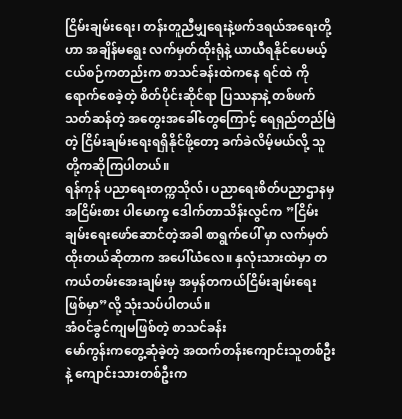ငြိမ်းချမ်းရေး၊ တန်းတူညီမျှရေးနဲ့ဖက်ဒရယ်အရေးတို့ဟာ အချိန်မရွေး လက်မှတ်ထိုးရုံနဲ့ ယာယီရနိုင်ပေမယ့် ငယ်စဉ်ကတည်းက စာသင်ခန်းထဲကနေ ရင်ထဲ ကိုရောက်စေခဲ့တဲ့ စိတ်ပိုင်းဆိုင်ရာ ပြဿနာနဲ့ တစ်ဖက်သတ်ဆန်တဲ့ အတွေးအခေါ်တွေကြောင့် ရေရှည်တည်မြဲတဲ့ ငြိမ်းချမ်းရေးရရှိနိုင်ဖို့တော့ ခက်ခဲလိမ့်မယ်လို့ သူတို့ကဆိုကြပါတယ်။
ရန်ကုန် ပညာရေးတက္ကသိုလ်၊ ပညာရေးစိတ်ပညာဌာနမှ အငြိမ်းစား ပါမောက္ခ ဒေါက်တာသိန်းလွင်က ”ငြိမ်းချမ်းရေးဖော်ဆောင်တဲ့အခါ စာရွက်ပေါ် မှာ လက်မှတ်ထိုးတယ်ဆိုတာက အပေါ်ယံလေ။ နှလုံးသားထဲမှာ တကယ်တမ်းအေးချမ်းမှ အမှန်တကယ်ငြိမ်းချမ်းရေး ဖြစ်မှာ”လို့ သုံးသပ်ပါတယ်။
အံဝင်ခွင်ကျမဖြစ်တဲ့ စာသင်ခန်း
မော်ကွန်းကတွေ့ဆုံခဲ့တဲ့ အထက်တန်းကျောင်းသူတစ်ဦးနဲ့ ကျောင်းသားတစ်ဦးက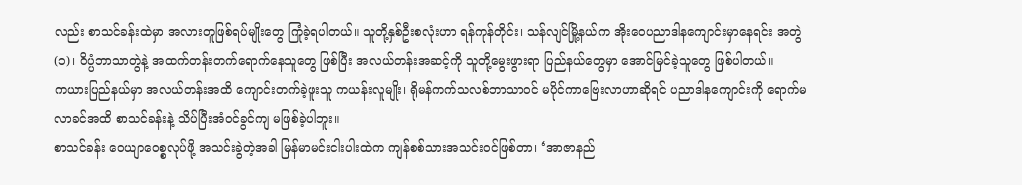လည်း စာသင်ခန်းထဲမှာ အလားတူဖြစ်ရပ်မျိုးတွေ ကြုံခဲ့ရပါတယ်။ သူတို့နှစ်ဦးစလုံးဟာ ရန်ကုန်တိုင်း၊ သန်လျင်မြို့နယ်က အိုးဝေပညာဒါနကျောင်းမှာနေရင်း အတွဲ(၁)၊ ဝိပ္ပံဘာသာတွဲနဲ့ အထက်တန်းတက်ရောက်နေသူတွေ ဖြစ်ပြီး အလယ်တန်းအဆင့်ကို သူတို့မွေးဖွားရာ ပြည်နယ်တွေမှာ အောင်မြင်ခဲ့သူတွေ ဖြစ်ပါတယ်။
ကယားပြည်နယ်မှာ အလယ်တန်းအထိ ကျောင်းတက်ခဲ့ဖူးသူ ကယန်းလူမျိုး၊ ရိုမန်ကက်သလစ်ဘာသာဝင် မပိုင်ကာဗြေးလာဟာဆိုရင် ပညာဒါနကျောင်းကို ရောက်မလာခင်အထိ စာသင်ခန်းနဲ့ သိပ်ပြီးအံဝင်ခွင်ကျ မဖြစ်ခဲ့ပါဘူး။
စာသင်ခန်း ဝေယျာဝေစ္စလုပ်ဖို့ အသင်းခွဲတဲ့အခါ မြန်မာမင်းငါးပါးထဲက ကျန်စစ်သားအသင်းဝင်ဖြစ်တာ၊ ‘အာဇာနည်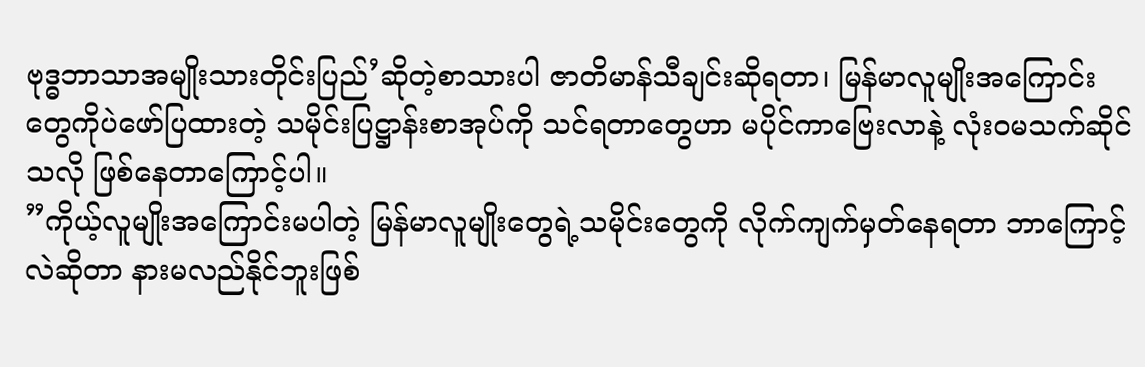ဗုဒ္ဓဘာသာအမျိုးသားတိုင်းပြည်’ဆိုတဲ့စာသားပါ ဇာတိမာန်သီချင်းဆိုရတာ၊ မြန်မာလူမျိုးအကြောင်းတွေကိုပဲဖော်ပြထားတဲ့ သမိုင်းပြဋ္ဌာန်းစာအုပ်ကို သင်ရတာတွေဟာ မပိုင်ကာဗြေးလာနဲ့ လုံးဝမသက်ဆိုင်သလို ဖြစ်နေတာကြောင့်ပါ။
”ကိုယ့်လူမျိုးအကြောင်းမပါတဲ့ မြန်မာလူမျိုးတွေရဲ့သမိုင်းတွေကို လိုက်ကျက်မှတ်နေရတာ ဘာကြောင့်လဲဆိုတာ နားမလည်နိုင်ဘူးဖြစ်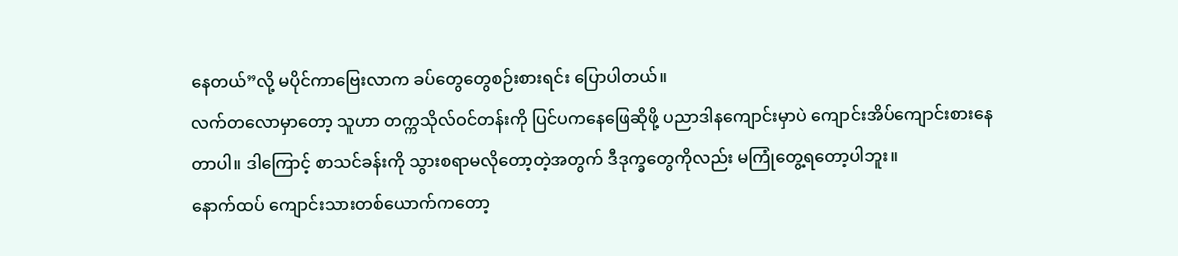နေတယ်”လို့ မပိုင်ကာဗြေးလာက ခပ်တွေတွေစဉ်းစားရင်း ပြောပါတယ်။
လက်တလောမှာတော့ သူဟာ တက္ကသိုလ်ဝင်တန်းကို ပြင်ပကနေဖြေဆိုဖို့ ပညာဒါနကျောင်းမှာပဲ ကျောင်းအိပ်ကျောင်းစားနေတာပါ။ ဒါကြောင့် စာသင်ခန်းကို သွားစရာမလိုတော့တဲ့အတွက် ဒီဒုက္ခတွေကိုလည်း မကြုံတွေ့ရတော့ပါဘူး။
နောက်ထပ် ကျောင်းသားတစ်ယောက်ကတော့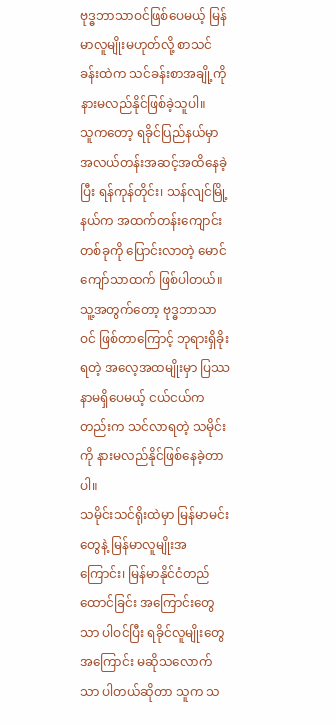ဗုဒ္ဓဘာသာဝင်ဖြစ်ပေမယ့် မြန်မာလူမျိုးမဟုတ်လို့ စာသင်ခန်းထဲက သင်ခန်းစာအချို့ကို နားမလည်နိုင်ဖြစ်ခဲ့သူပါ။
သူကတော့ ရခိုင်ပြည်နယ်မှာ အလယ်တန်းအဆင့်အထိနေခဲ့ပြီး ရန်ကုန်တိုင်း၊ သန်လျင်မြို့နယ်က အထက်တန်းကျောင်းတစ်ခုကို ပြောင်းလာတဲ့ မောင်ကျော်သာထက် ဖြစ်ပါတယ်။ သူ့အတွက်တော့ ဗုဒ္ဓဘာသာဝင် ဖြစ်တာကြောင့် ဘုရားရှိခိုးရတဲ့ အလေ့အထမျိုးမှာ ပြဿနာမရှိပေမယ့် ငယ်ငယ်ကတည်းက သင်လာရတဲ့ သမိုင်းကို နားမလည်နိုင်ဖြစ်နေခဲ့တာပါ။
သမိုင်းသင်ရိုးထဲမှာ မြန်မာမင်းတွေနဲ့ မြန်မာလူမျိုးအကြောင်း၊ မြန်မာနိုင်ငံတည်ထောင်ခြင်း အကြောင်းတွေသာ ပါဝင်ပြီး ရခိုင်လူမျိုးတွေအကြောင်း မဆိုသလောက်သာ ပါတယ်ဆိုတာ သူက သ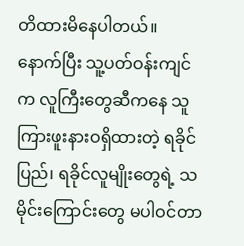တိထားမိနေပါတယ်။
နောက်ပြီး သူ့ပတ်ဝန်းကျင်က လူကြီးတွေဆီကနေ သူကြားဖူးနားဝရှိထားတဲ့ ရခိုင်ပြည်၊ ရခိုင်လူမျိုးတွေရဲ့ သမိုင်းကြောင်းတွေ မပါဝင်တာ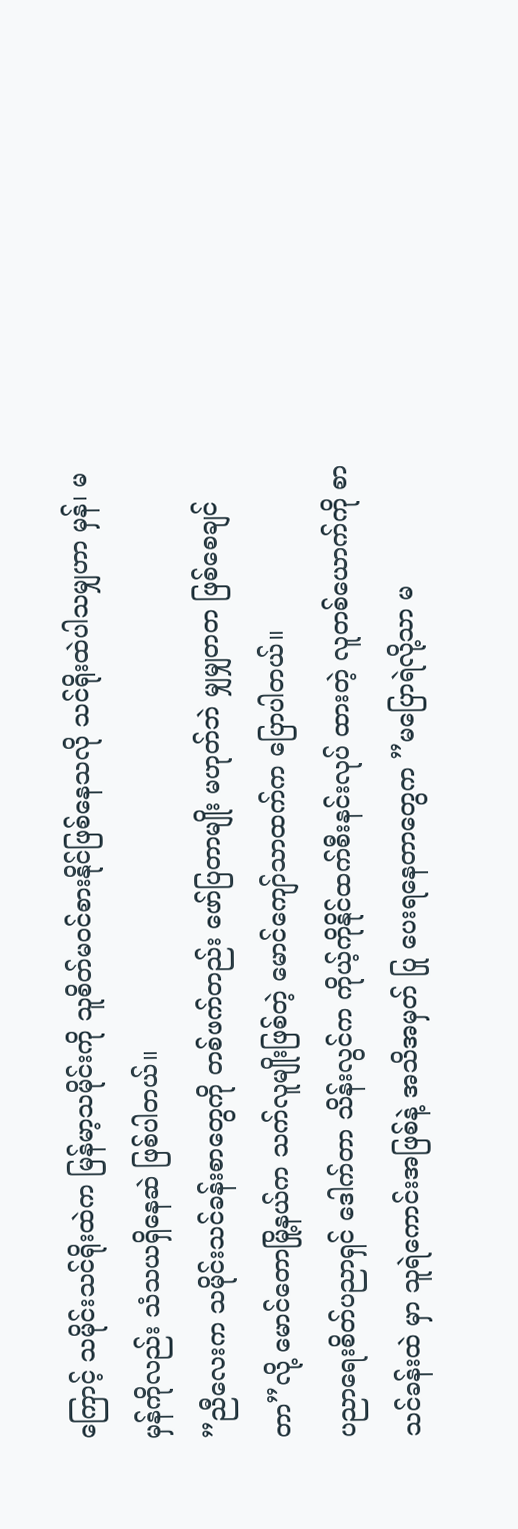ကြောင့် သမိုင်းသင်ရိုးထဲက မြန်မာ့သမိုင်းကို သူစိတ်မဝင်စားနိုင်ဖြစ်နေသလို သင်ရိုးထဲပါသမျှဟာ မှန်၊ မမှန်ကိုလည်း သံသယရှိနေဆဲ ဖြစ်ပါတယ်။
”ညီလေးက သမိုင်းသင်ခန်းစာတွေကို တစ်ဖက်တည်း ဖော်ပြတာမျိုး မဟုတ်ဘဲ မျှမျှတတ ဖြစ်စေချင်တာ”လို့ မောင်တောမြို့နယ်က သက်လူမျိုးဖြစ်တဲ့ မောင်ကျော်သာထက်က ပြောပါတယ်။
ပညာရေးစိတ်ပညာရှင် ဒေါက်တာ သိန်းလွင်က ကိုယ့်ကိုနိုင်ထက်စီးနင်းလုပ် ထားတဲ့ လူတစ်ယောက်ကို စာသင်ခန်းထဲ မှာ သူရဲကောင်းအဖြစ်နဲ့ အသိအမှတ် ပြု ပေးရနေတာတွေက ”မပြောရဲလို့သာ မ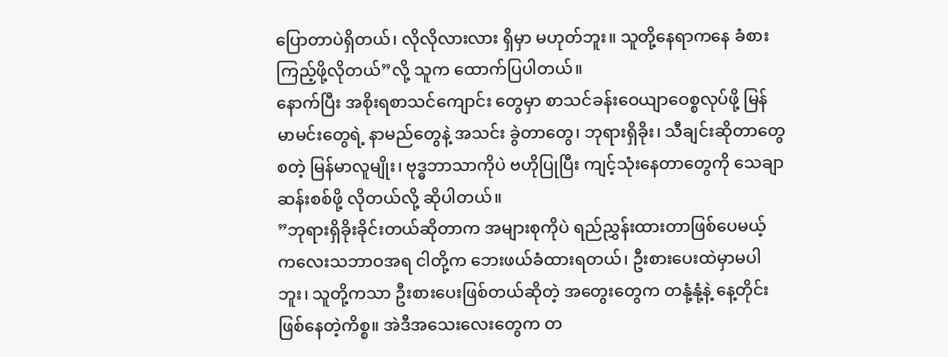ပြောတာပဲရှိတယ်၊ လိုလိုလားလား ရှိမှာ မဟုတ်ဘူး။ သူတို့နေရာကနေ ခံစားကြည့်ဖို့လိုတယ်”လို့ သူက ထောက်ပြပါတယ်။
နောက်ပြီး အစိုးရစာသင်ကျောင်း တွေမှာ စာသင်ခန်းဝေယျာဝေစ္စလုပ်ဖို့ မြန်မာမင်းတွေရဲ့ နာမည်တွေနဲ့ အသင်း ခွဲတာတွေ၊ ဘုရားရှိခိုး၊ သီချင်းဆိုတာတွေစတဲ့ မြန်မာလူမျိုး၊ ဗုဒ္ဓဘာသာကိုပဲ ဗဟိုပြုပြီး ကျင့်သုံးနေတာတွေကို သေချာဆန်းစစ်ဖို့ လိုတယ်လို့ ဆိုပါတယ်။
”ဘုရားရှိခိုးခိုင်းတယ်ဆိုတာက အများစုကိုပဲ ရည်ညွှန်းထားတာဖြစ်ပေမယ့် ကလေးသဘာဝအရ ငါတို့က ဘေးဖယ်ခံထားရတယ်၊ ဦးစားပေးထဲမှာမပါဘူး၊ သူတို့ကသာ ဦးစားပေးဖြစ်တယ်ဆိုတဲ့ အတွေးတွေက တနုံ့နုံ့နဲ့ နေ့တိုင်းဖြစ်နေတဲ့ကိစ္စ။ အဲဒီအသေးလေးတွေက တ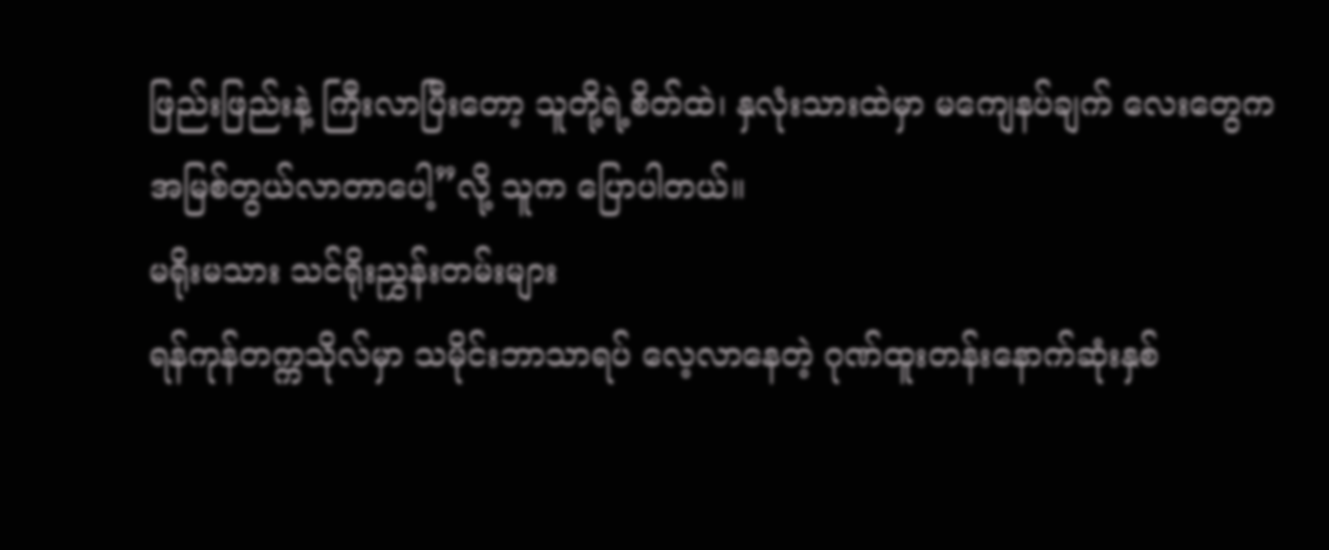ဖြည်းဖြည်းနဲ့ ကြီးလာပြီးတော့ သူတို့ရဲ့စိတ်ထဲ၊ နှလုံးသားထဲမှာ မကျေနပ်ချက် လေးတွေက အမြစ်တွယ်လာတာပေါ့”လို့ သူက ပြောပါတယ်။
မရိုးမသား သင်ရိုးညွှန်းတမ်းများ
ရန်ကုန်တက္ကသိုလ်မှာ သမိုင်းဘာသာရပ် လေ့လာနေတဲ့ ဂုဏ်ထူးတန်းနောက်ဆုံးနှစ်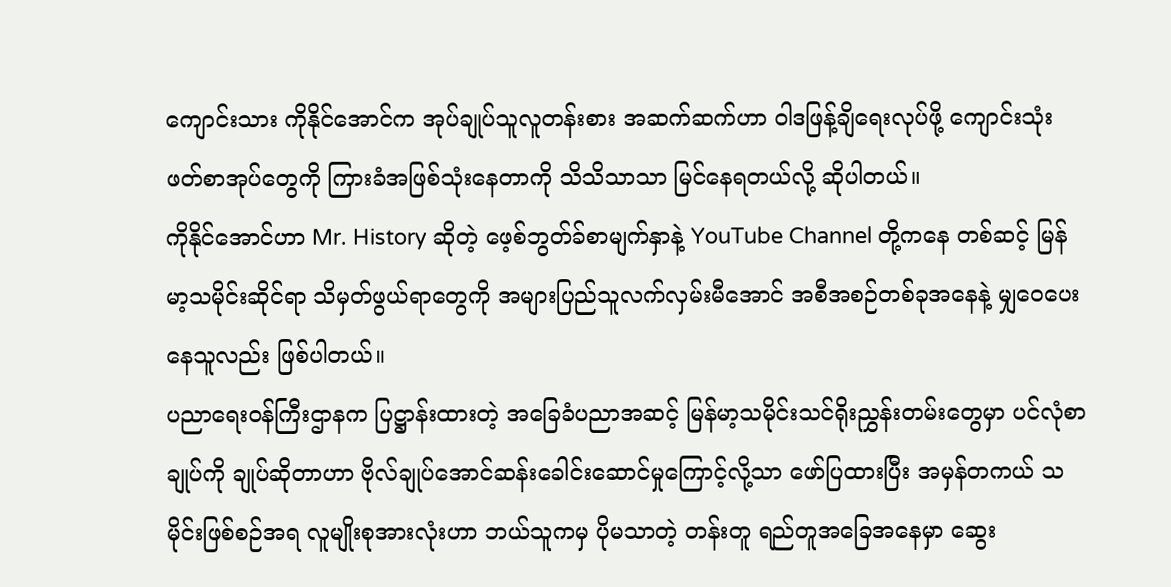ကျောင်းသား ကိုနိုင်အောင်က အုပ်ချုပ်သူလူတန်းစား အဆက်ဆက်ဟာ ဝါဒဖြန့်ချိရေးလုပ်ဖို့ ကျောင်းသုံးဖတ်စာအုပ်တွေကို ကြားခံအဖြစ်သုံးနေတာကို သိသိသာသာ မြင်နေရတယ်လို့ ဆိုပါတယ်။
ကိုနိုင်အောင်ဟာ Mr. History ဆိုတဲ့ ဖေ့စ်ဘွတ်ခ်စာမျက်နှာနဲ့ YouTube Channel တို့ကနေ တစ်ဆင့် မြန်မာ့သမိုင်းဆိုင်ရာ သိမှတ်ဖွယ်ရာတွေကို အများပြည်သူလက်လှမ်းမီအောင် အစီအစဉ်တစ်ခုအနေနဲ့ မျှဝေပေးနေသူလည်း ဖြစ်ပါတယ်။
ပညာရေးဝန်ကြီးဌာနက ပြဋ္ဌာန်းထားတဲ့ အခြေခံပညာအဆင့် မြန်မာ့သမိုင်းသင်ရိုးညွှန်းတမ်းတွေမှာ ပင်လုံစာချုပ်ကို ချုပ်ဆိုတာဟာ ဗိုလ်ချုပ်အောင်ဆန်းခေါင်းဆောင်မှုကြောင့်လို့သာ ဖော်ပြထားပြီး အမှန်တကယ် သမိုင်းဖြစ်စဉ်အရ လူမျိုးစုအားလုံးဟာ ဘယ်သူကမှ ပိုမသာတဲ့ တန်းတူ ရည်တူအခြေအနေမှာ ဆွေး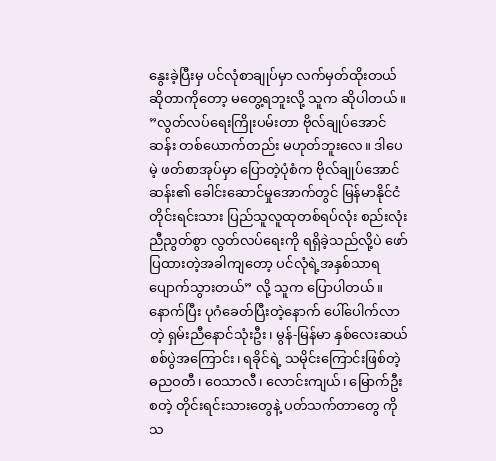နွေးခဲ့ပြီးမှ ပင်လုံစာချုပ်မှာ လက်မှတ်ထိုးတယ်ဆိုတာကိုတော့ မတွေ့ရဘူးလို့ သူက ဆိုပါတယ်။
”လွတ်လပ်ရေးကြိုးပမ်းတာ ဗိုလ်ချုပ်အောင်ဆန်း တစ်ယောက်တည်း မဟုတ်ဘူးလေ။ ဒါပေမဲ့ ဖတ်စာအုပ်မှာ ပြောတဲ့ပုံစံက ဗိုလ်ချုပ်အောင်ဆန်း၏ ခေါင်းဆောင်မှုအောက်တွင် မြန်မာနိုင်ငံ တိုင်းရင်းသား ပြည်သူလူထုတစ်ရပ်လုံး စည်းလုံးညီညွတ်စွာ လွတ်လပ်ရေးကို ရရှိခဲ့သည်လို့ပဲ ဖော်ပြထားတဲ့အခါကျတော့ ပင်လုံရဲ့အနှစ်သာရ ပျောက်သွားတယ်” လို့ သူက ပြောပါတယ်။
နောက်ပြီး ပုဂံခေတ်ပြီးတဲ့နောက် ပေါ်ပေါက်လာတဲ့ ရှမ်းညီနောင်သုံးဦး၊ မွန်-မြန်မာ နှစ်လေးဆယ်စစ်ပွဲအကြောင်း၊ ရခိုင်ရဲ့ သမိုင်းကြောင်းဖြစ်တဲ့ ဓညဝတီ၊ ဝေသာလီ၊ လောင်းကျယ်၊ မြောက်ဦးစတဲ့ တိုင်းရင်းသားတွေနဲ့ ပတ်သက်တာတွေ ကို သ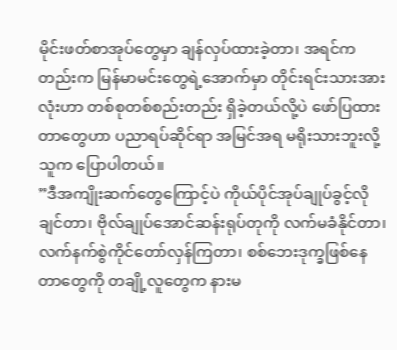မိုင်းဖတ်စာအုပ်တွေမှာ ချန်လှပ်ထားခဲ့တာ၊ အရင်ကတည်းက မြန်မာမင်းတွေရဲ့အောက်မှာ တိုင်းရင်းသားအားလုံးဟာ တစ်စုတစ်စည်းတည်း ရှိခဲ့တယ်လို့ပဲ ဖော်ပြထားတာတွေဟာ ပညာရပ်ဆိုင်ရာ အမြင်အရ မရိုးသားဘူးလို့ သူက ပြောပါတယ်။
”ဒီအကျိုးဆက်တွေကြောင့်ပဲ ကိုယ်ပိုင်အုပ်ချုပ်ခွင့်လိုချင်တာ၊ ဗိုလ်ချုပ်အောင်ဆန်းရုပ်တုကို လက်မခံနိုင်တာ၊ လက်နက်စွဲကိုင်တော်လှန်ကြတာ၊ စစ်ဘေးဒုက္ခဖြစ်နေတာတွေကို တချို့လူတွေက နားမ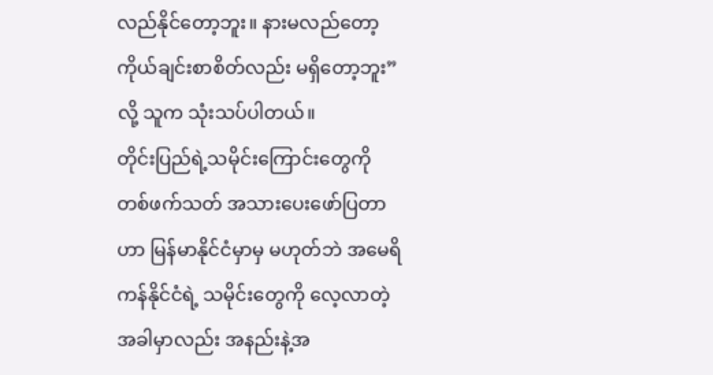လည်နိုင်တော့ဘူး။ နားမလည်တော့ ကိုယ်ချင်းစာစိတ်လည်း မရှိတော့ဘူး”လို့ သူက သုံးသပ်ပါတယ်။
တိုင်းပြည်ရဲ့သမိုင်းကြောင်းတွေကို တစ်ဖက်သတ် အသားပေးဖော်ပြတာဟာ မြန်မာနိုင်ငံမှာမှ မဟုတ်ဘဲ အမေရိကန်နိုင်ငံရဲ့ သမိုင်းတွေကို လေ့လာတဲ့အခါမှာလည်း အနည်းနဲ့အ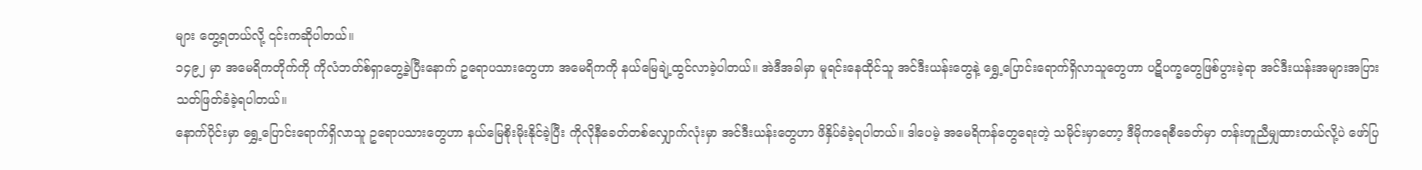များ တွေ့ရတယ်လို့ ၎င်းကဆိုပါတယ်။
၁၄၉၂ မှာ အမေရိကတိုက်ကို ကိုလံဘတ်စ်ရှာတွေ့ခဲ့ပြီးနောက် ဥရောပသားတွေဟာ အမေရိကကို နယ်မြေချဲ့ထွင်လာခဲ့ပါတယ်။ အဲဒီအခါမှာ မူရင်းနေထိုင်သူ အင်ဒီးယန်းတွေနဲ့ ရွှေ့ပြောင်းရောက်ရှိလာသူတွေဟာ ပဋိပက္ခတွေဖြစ်ပွားခဲ့ရာ အင်ဒီးယန်းအများအပြား သတ်ဖြတ်ခံခဲ့ရပါတယ်။
နောက်ပိုင်းမှာ ရွှေ့ပြောင်းရောက်ရှိလာသူ ဥရောပသားတွေဟာ နယ်မြေစိုးမိုးနိုင်ခဲ့ပြီး ကိုလိုနီခေတ်တစ်လျှောက်လုံးမှာ အင်ဒီးယန်းတွေဟာ ဖိနှိပ်ခံခဲ့ရပါတယ်။ ဒါပေမဲ့ အမေရိကန်တွေရေးတဲ့ သမိုင်းမှာတော့ ဒီမိုကရေစီခေတ်မှာ တန်းတူညီမျှထားတယ်လို့ပဲ ဖော်ပြ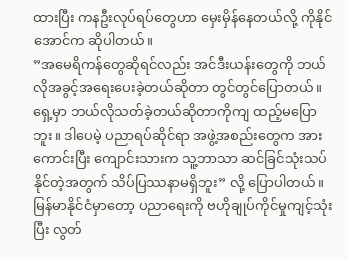ထားပြီး ကနဦးလုပ်ရပ်တွေဟာ မှေးမှိန်နေတယ်လို့ ကိုနိုင်အောင်က ဆိုပါတယ်။
”အမေရိကန်တွေဆိုရင်လည်း အင်ဒီးယန်းတွေကို ဘယ်လိုအခွင့်အရေးပေးခဲ့တယ်ဆိုတာ တွင်တွင်ပြောတယ်။ ရှေ့မှာ ဘယ်လိုသတ်ခဲ့တယ်ဆိုတာကိုကျ ထည့်မပြောဘူး။ ဒါပေမဲ့ ပညာရပ်ဆိုင်ရာ အဖွဲ့အစည်းတွေက အားကောင်းပြီး ကျောင်းသားက သူ့ဘာသာ ဆင်ခြင်သုံးသပ်နိုင်တဲ့အတွက် သိပ်ပြဿနာမရှိဘူး” လို့ ပြောပါတယ်။
မြန်မာနိုင်ငံမှာတော့ ပညာရေးကို ဗဟိုချုပ်ကိုင်မှုကျင့်သုံးပြီး လွတ်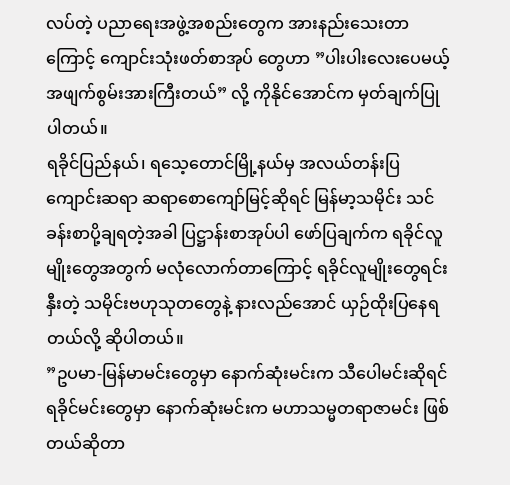လပ်တဲ့ ပညာရေးအဖွဲ့အစည်းတွေက အားနည်းသေးတာကြောင့် ကျောင်းသုံးဖတ်စာအုပ် တွေဟာ ”ပါးပါးလေးပေမယ့် အဖျက်စွမ်းအားကြီးတယ်” လို့ ကိုနိုင်အောင်က မှတ်ချက်ပြုပါတယ်။
ရခိုင်ပြည်နယ်၊ ရသေ့တောင်မြို့နယ်မှ အလယ်တန်းပြကျောင်းဆရာ ဆရာစောကျော်မြင့်ဆိုရင် မြန်မာ့သမိုင်း သင်ခန်းစာပို့ချရတဲ့အခါ ပြဋ္ဌာန်းစာအုပ်ပါ ဖော်ပြချက်က ရခိုင်လူမျိုးတွေအတွက် မလုံလောက်တာကြောင့် ရခိုင်လူမျိုးတွေရင်းနှီးတဲ့ သမိုင်းဗဟုသုတတွေနဲ့ နားလည်အောင် ယှဉ်ထိုးပြနေရတယ်လို့ ဆိုပါတယ်။
”ဥပမာ-မြန်မာမင်းတွေမှာ နောက်ဆုံးမင်းက သီပေါမင်းဆိုရင် ရခိုင်မင်းတွေမှာ နောက်ဆုံးမင်းက မဟာသမ္မတရာဇာမင်း ဖြစ်တယ်ဆိုတာ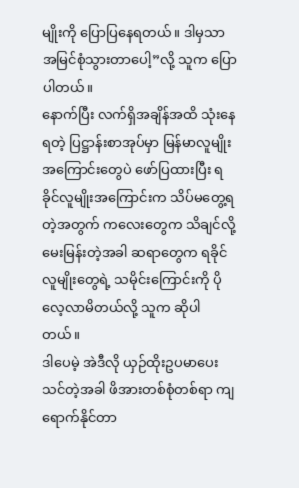မျိုးကို ပြောပြနေရတယ်။ ဒါမှသာ အမြင်စုံသွားတာပေါ့”လို့ သူက ပြောပါတယ်။
နောက်ပြီး လက်ရှိအချိန်အထိ သုံးနေရတဲ့ ပြဋ္ဌာန်းစာအုပ်မှာ မြန်မာလူမျိုး အကြောင်းတွေပဲ ဖော်ပြထားပြီး ရခိုင်လူမျိုးအကြောင်းက သိပ်မတွေ့ရတဲ့အတွက် ကလေးတွေက သိချင်လို့ မေးမြန်းတဲ့အခါ ဆရာတွေက ရခိုင်လူမျိုးတွေရဲ့ သမိုင်းကြောင်းကို ပိုလေ့လာမိတယ်လို့ သူက ဆိုပါတယ်။
ဒါပေမဲ့ အဲဒီလို ယှဉ်ထိုးဥပမာပေး သင်တဲ့အခါ ဖိအားတစ်စုံတစ်ရာ ကျရောက်နိုင်တာ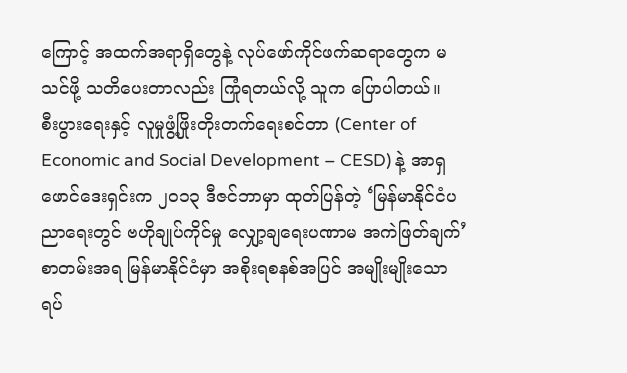ကြောင့် အထက်အရာရှိတွေနဲ့ လုပ်ဖော်ကိုင်ဖက်ဆရာတွေက မသင်ဖို့ သတိပေးတာလည်း ကြုံရတယ်လို့ သူက ပြောပါတယ်။
စီးပွားရေးနှင့် လူမှုဖွံ့ဖြိုးတိုးတက်ရေးစင်တာ (Center of Economic and Social Development – CESD) နဲ့ အာရှဖောင်ဒေးရှင်းက ၂ဝ၁၃ ဒီဇင်ဘာမှာ ထုတ်ပြန်တဲ့ ‘မြန်မာနိုင်ငံပညာရေးတွင် ဗဟိုချုပ်ကိုင်မှု လျှော့ချရေးပဏာမ အကဲဖြတ်ချက်’ စာတမ်းအရ မြန်မာနိုင်ငံမှာ အစိုးရစနစ်အပြင် အမျိုးမျိုးသော ရပ်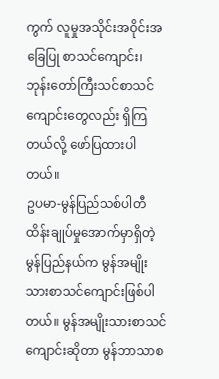ကွက် လူမှုအသိုင်းအဝိုင်းအခြေပြု စာသင်ကျောင်း၊ ဘုန်းတော်ကြီးသင်စာသင်ကျောင်းတွေလည်း ရှိကြတယ်လို့ ဖော်ပြထားပါတယ်။
ဥပမာ-မွန်ပြည်သစ်ပါတီထိန်းချုပ်မှုအောက်မှာရှိတဲ့ မွန်ပြည်နယ်က မွန်အမျိုးသားစာသင်ကျောင်းဖြစ်ပါတယ်။ မွန်အမျိုးသားစာသင်ကျောင်းဆိုတာ မွန်ဘာသာစ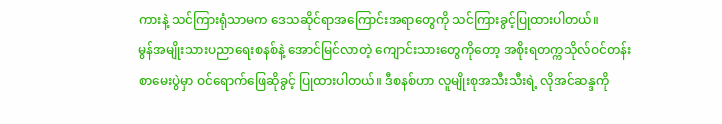ကားနဲ့ သင်ကြားရုံသာမက ဒေသဆိုင်ရာအကြောင်းအရာတွေကို သင်ကြားခွင့်ပြုထားပါတယ်။
မွန်အမျိုးသားပညာရေးစနစ်နဲ့ အောင်မြင်လာတဲ့ ကျောင်းသားတွေကိုတော့ အစိုးရတက္ကသိုလ်ဝင်တန်းစာမေးပွဲမှာ ဝင်ရောက်ဖြေဆိုခွင့် ပြုထားပါတယ်။ ဒီစနစ်ဟာ လူမျိုးစုအသီးသီးရဲ့ လိုအင်ဆန္ဒကို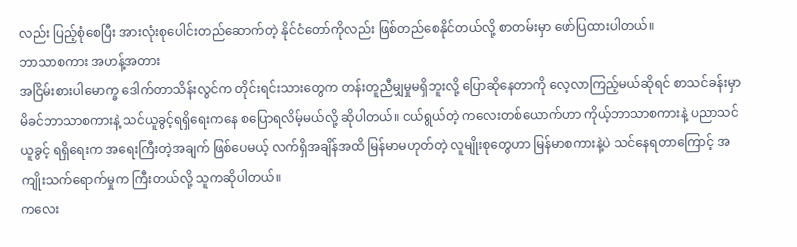လည်း ပြည့်စုံစေပြီး အားလုံးစုပေါင်းတည်ဆောက်တဲ့ နိုင်ငံတော်ကိုလည်း ဖြစ်တည်စေနိုင်တယ်လို့ စာတမ်းမှာ ဖော်ပြထားပါတယ်။
ဘာသာစကား အဟန့်အတား
အငြိမ်းစားပါမောက္ခ ဒေါက်တာသိန်းလွင်က တိုင်းရင်းသားတွေက တန်းတူညီမျှမှုမရှိဘူးလို့ ပြောဆိုနေတာကို လေ့လာကြည့်မယ်ဆိုရင် စာသင်ခန်းမှာ မိခင်ဘာသာစကားနဲ့ သင်ယူခွင့်ရရှိရေးကနေ စပြောရလိမ့်မယ်လို့ ဆိုပါတယ်။ ငယ်ရွယ်တဲ့ ကလေးတစ်ယောက်ဟာ ကိုယ့်ဘာသာစကားနဲ့ ပညာသင်ယူခွင့် ရရှိရေးက အရေးကြီးတဲ့အချက် ဖြစ်ပေမယ့် လက်ရှိအချိန်အထိ မြန်မာမဟုတ်တဲ့ လူမျိုးစုတွေဟာ မြန်မာစကားနဲ့ပဲ သင်နေရတာကြောင့် အကျိုးသက်ရောက်မှုက ကြီးတယ်လို့ သူကဆိုပါတယ်။
ကလေး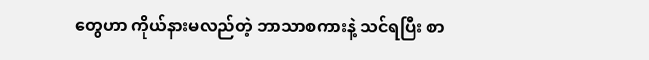တွေဟာ ကိုယ်နားမလည်တဲ့ ဘာသာစကားနဲ့ သင်ရပြီး စာ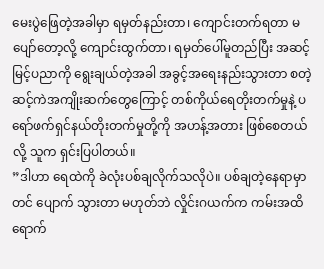မေးပွဲဖြေတဲ့အခါမှာ ရမှတ်နည်းတာ၊ ကျောင်းတက်ရတာ မပျော်တော့လို့ ကျောင်းထွက်တာ၊ ရမှတ်ပေါ်မူတည်ပြီး အဆင့်မြင့်ပညာကို ရွေးချယ်တဲ့အခါ အခွင့်အရေးနည်းသွားတာ စတဲ့ ဆင့်ကဲအကျိုးဆက်တွေကြောင့် တစ်ကိုယ်ရေတိုးတက်မှုနဲ့ ပရော်ဖက်ရှင်နယ်တိုးတက်မှုတို့ကို အဟန့်အတား ဖြစ်စေတယ်လို့ သူက ရှင်းပြပါတယ်။
”ဒါဟာ ရေထဲကို ခဲလုံးပစ်ချလိုက်သလိုပဲ။ ပစ်ချတဲ့နေရာမှာတင် ပျောက် သွားတာ မဟုတ်ဘဲ လှိုင်းဂယက်က ကမ်းအထိ ရောက်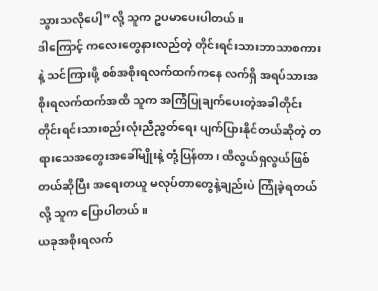သွားသလိုပေါ့”လို့ သူက ဥပမာပေးပါတယ်။
ဒါကြောင့် ကလေးတွေနားလည်တဲ့ တိုင်းရင်းသားဘာသာစကားနဲ့ သင်ကြားဖို့ စစ်အစိုးရလက်ထက်ကနေ လက်ရှိ အရပ်သားအစိုးရလက်ထက်အထိ သူက အကြံပြုချက်ပေးတဲ့အခါတိုင်း တိုင်းရင်းသားစည်းလုံးညီညွတ်ရေး ပျက်ပြားနိုင်တယ်ဆိုတဲ့ တရားသေအတွေးအခေါ်မျိုးနဲ့ တုံ့ပြန်တာ၊ ထိလွယ်ရှလွယ်ဖြစ်တယ်ဆိုပြီး အရေးတယူ မလုပ်တာတွေနဲ့ချည်းပဲ ကြုံခဲ့ရတယ်လို့ သူက ပြောပါတယ်။
ယခုအစိုးရလက်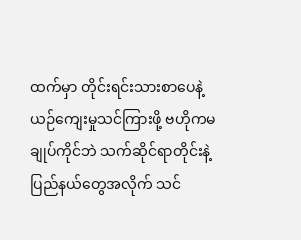ထက်မှာ တိုင်းရင်းသားစာပေနဲ့ ယဉ်ကျေးမှုသင်ကြားဖို့ ဗဟိုကမချုပ်ကိုင်ဘဲ သက်ဆိုင်ရာတိုင်းနဲ့ ပြည်နယ်တွေအလိုက် သင်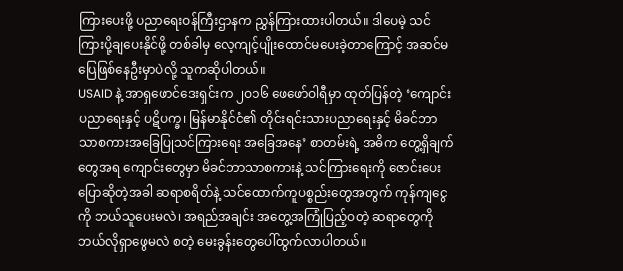ကြားပေးဖို့ ပညာရေးဝန်ကြီးဌာနက ညွှန်ကြားထားပါတယ်။ ဒါပေမဲ့ သင်ကြားပို့ချပေးနိုင်ဖို့ တစ်ခါမှ လေ့ကျင့်ပျိုးထောင်မပေးခဲ့တာကြောင့် အဆင်မပြေဖြစ်နေဦးမှာပဲလို့ သူကဆိုပါတယ်။
USAID နဲ့ အာရှဖောင်ဒေးရှင်းက ၂ဝ၁၆ ဖေဖော်ဝါရီမှာ ထုတ်ပြန်တဲ့ ‘ကျောင်းပညာရေးနှင့် ပဋိပက္ခ၊ မြန်မာနိုင်ငံ၏ တိုင်းရင်းသားပညာရေးနှင့် မိခင်ဘာသာစကားအခြေပြုသင်ကြားရေး အခြေအနေ’ စာတမ်းရဲ့ အဓိက တွေ့ရှိချက်တွေအရ ကျောင်းတွေမှာ မိခင်ဘာသာစကားနဲ့ သင်ကြားရေးကို ဇောင်းပေးပြောဆိုတဲ့အခါ ဆရာစရိတ်နဲ့ သင်ထောက်ကူပစ္စည်းတွေအတွက် ကုန်ကျငွေကို ဘယ်သူပေးမလဲ၊ အရည်အချင်း အတွေ့အကြုံပြည့်ဝတဲ့ ဆရာတွေကို ဘယ်လိုရှာဖွေမလဲ စတဲ့ မေးခွန်းတွေပေါ်ထွက်လာပါတယ်။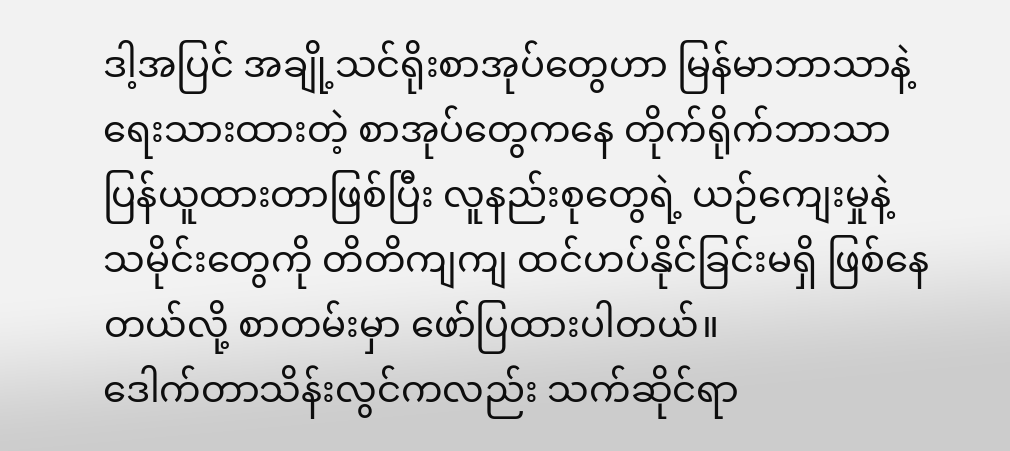ဒါ့အပြင် အချို့သင်ရိုးစာအုပ်တွေဟာ မြန်မာဘာသာနဲ့ ရေးသားထားတဲ့ စာအုပ်တွေကနေ တိုက်ရိုက်ဘာသာပြန်ယူထားတာဖြစ်ပြီး လူနည်းစုတွေရဲ့ ယဉ်ကျေးမှုနဲ့ သမိုင်းတွေကို တိတိကျကျ ထင်ဟပ်နိုင်ခြင်းမရှိ ဖြစ်နေတယ်လို့ စာတမ်းမှာ ဖော်ပြထားပါတယ်။
ဒေါက်တာသိန်းလွင်ကလည်း သက်ဆိုင်ရာ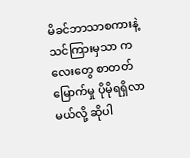မိခင်ဘာသာစကားနဲ့ သင်ကြားမှသာ ကလေးတွေ စာတတ်မြောက်မှု ပိုမိုရရှိလာမယ်လို့ ဆိုပါ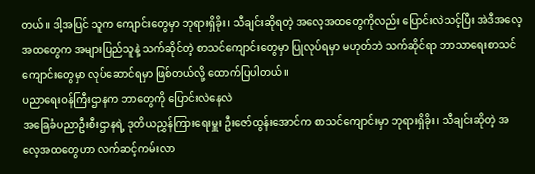တယ်။ ဒါ့အပြင် သူက ကျောင်းတွေမှာ ဘုရားရှိခိုး၊ သီချင်းဆိုရတဲ့ အလေ့အထတွေကိုလည်း ပြောင်းလဲသင့်ပြီး အဲဒီအလေ့အထတွေက အများပြည်သူနဲ့ သက်ဆိုင်တဲ့ စာသင်ကျောင်းတွေမှာ ပြုလုပ်ရမှာ မဟုတ်ဘဲ သက်ဆိုင်ရာ ဘာသာရေးစာသင်ကျောင်းတွေမှာ လုပ်ဆောင်ရမှာ ဖြစ်တယ်လို့ ထောက်ပြပါတယ်။
ပညာရေးဝန်ကြီးဌာနက ဘာတွေကို ပြောင်းလဲနေလဲ
အခြေခံပညာဦးစီးဌာနရဲ့ ဒုတိယညွှန်ကြားရေးမှူး ဦးဇော်ထွန်းအောင်က စာသင်ကျောင်းမှာ ဘုရားရှိခိုး၊ သီချင်းဆိုတဲ့ အလေ့အထတွေဟာ လက်ဆင့်ကမ်းလာ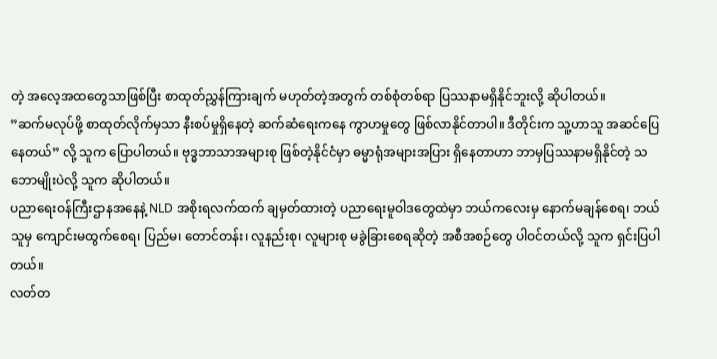တဲ့ အလေ့အထတွေသာဖြစ်ပြီး စာထုတ်ညွှန်ကြားချက် မဟုတ်တဲ့အတွက် တစ်စုံတစ်ရာ ပြဿနာမရှိနိုင်ဘူးလို့ ဆိုပါတယ်။
”ဆက်မလုပ်ဖို့ စာထုတ်လိုက်မှသာ နီးစပ်မှုရှိနေတဲ့ ဆက်ဆံရေးကနေ ကွာဟမှုတွေ ဖြစ်လာနိုင်တာပါ။ ဒီတိုင်းက သူ့ဟာသူ အဆင်ပြေနေတယ်” လို့ သူက ပြောပါတယ်။ ဗုဒ္ဓဘာသာအများစု ဖြစ်တဲ့နိုင်ငံမှာ ဓမ္မာရုံအများအပြား ရှိနေတာဟာ ဘာမှပြဿနာမရှိနိုင်တဲ့ သဘောမျိုးပဲလို့ သူက ဆိုပါတယ်။
ပညာရေးဝန်ကြီးဌာနအနေနဲ့ NLD အစိုးရလက်ထက် ချမှတ်ထားတဲ့ ပညာရေးမူဝါဒတွေထဲမှာ ဘယ်ကလေးမှ နောက်မချန်စေရ၊ ဘယ်သူမှ ကျောင်းမထွက်စေရ၊ ပြည်မ၊ တောင်တန်း၊ လူနည်းစု၊ လူများစု မခွဲခြားစေရဆိုတဲ့ အစီအစဉ်တွေ ပါဝင်တယ်လို့ သူက ရှင်းပြပါတယ်။
လတ်တ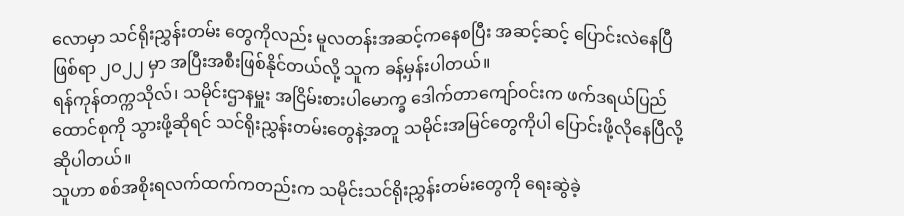လောမှာ သင်ရိုးညွှန်းတမ်း တွေကိုလည်း မူလတန်းအဆင့်ကနေစပြီး အဆင့်ဆင့် ပြောင်းလဲနေပြီဖြစ်ရာ ၂ဝ၂၂ မှာ အပြီးအစီးဖြစ်နိုင်တယ်လို့ သူက ခန့်မှန်းပါတယ်။
ရန်ကုန်တက္ကသိုလ်၊ သမိုင်းဌာနမှူး အငြိမ်းစားပါမောက္ခ ဒေါက်တာကျော်ဝင်းက ဖက်ဒရယ်ပြည်ထောင်စုကို သွားဖို့ဆိုရင် သင်ရိုးညွှန်းတမ်းတွေနဲ့အတူ သမိုင်းအမြင်တွေကိုပါ ပြောင်းဖို့လိုနေပြီလို့ ဆိုပါတယ်။
သူဟာ စစ်အစိုးရလက်ထက်ကတည်းက သမိုင်းသင်ရိုးညွှန်းတမ်းတွေကို ရေးဆွဲခဲ့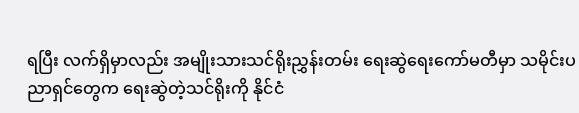ရပြီး လက်ရှိမှာလည်း အမျိုးသားသင်ရိုးညွှန်းတမ်း ရေးဆွဲရေးကော်မတီမှာ သမိုင်းပညာရှင်တွေက ရေးဆွဲတဲ့သင်ရိုးကို နိုင်ငံ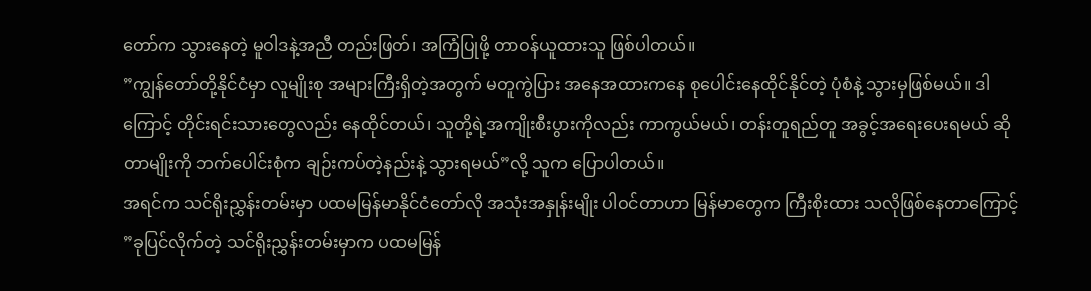တော်က သွားနေတဲ့ မူဝါဒနဲ့အညီ တည်းဖြတ်၊ အကြံပြုဖို့ တာဝန်ယူထားသူ ဖြစ်ပါတယ်။
”ကျွန်တော်တို့နိုင်ငံမှာ လူမျိုးစု အများကြီးရှိတဲ့အတွက် မတူကွဲပြား အနေအထားကနေ စုပေါင်းနေထိုင်နိုင်တဲ့ ပုံစံနဲ့ သွားမှဖြစ်မယ်။ ဒါကြောင့် တိုင်းရင်းသားတွေလည်း နေထိုင်တယ်၊ သူတို့ရဲ့အကျိုးစီးပွားကိုလည်း ကာကွယ်မယ်၊ တန်းတူရည်တူ အခွင့်အရေးပေးရမယ် ဆိုတာမျိုးကို ဘက်ပေါင်းစုံက ချဉ်းကပ်တဲ့နည်းနဲ့ သွားရမယ်”လို့ သူက ပြောပါတယ်။
အရင်က သင်ရိုးညွှန်းတမ်းမှာ ပထမမြန်မာနိုင်ငံတော်လို အသုံးအနှုန်းမျိုး ပါဝင်တာဟာ မြန်မာတွေက ကြီးစိုးထား သလိုဖြစ်နေတာကြောင့် ”ခုပြင်လိုက်တဲ့ သင်ရိုးညွှန်းတမ်းမှာက ပထမမြန်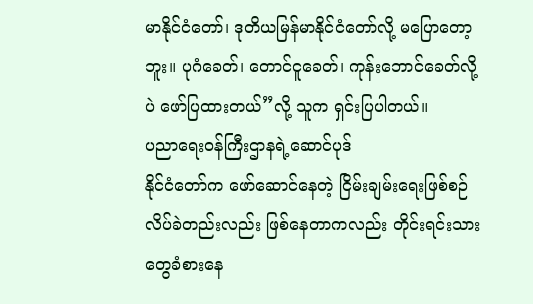မာနိုင်ငံတော်၊ ဒုတိယမြန်မာနိုင်ငံတော်လို့ မပြောတော့ဘူး။ ပုဂံခေတ်၊ တောင်ငူခေတ်၊ ကုန်းဘောင်ခေတ်လို့ပဲ ဖော်ပြထားတယ်”လို့ သူက ရှင်းပြပါတယ်။
ပညာရေးဝန်ကြီးဌာနရဲ့ဆောင်ပုဒ်
နိုင်ငံတော်က ဖော်ဆောင်နေတဲ့ ငြိမ်းချမ်းရေးဖြစ်စဉ် လိပ်ခဲတည်းလည်း ဖြစ်နေတာကလည်း တိုင်းရင်းသား တွေခံစားနေ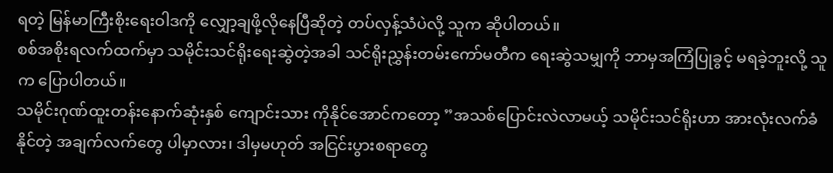ရတဲ့ မြန်မာကြီးစိုးရေးဝါဒကို လျှော့ချဖို့လိုနေပြီဆိုတဲ့ တပ်လှန့်သံပဲလို့ သူက ဆိုပါတယ်။
စစ်အစိုးရလက်ထက်မှာ သမိုင်းသင်ရိုးရေးဆွဲတဲ့အခါ သင်ရိုးညွှန်းတမ်းကော်မတီက ရေးဆွဲသမျှကို ဘာမှအကြံပြုခွင့် မရခဲ့ဘူးလို့ သူက ပြောပါတယ်။
သမိုင်းဂုဏ်ထူးတန်းနောက်ဆုံးနှစ် ကျောင်းသား ကိုနိုင်အောင်ကတော့ ”အသစ်ပြောင်းလဲလာမယ့် သမိုင်းသင်ရိုးဟာ အားလုံးလက်ခံနိုင်တဲ့ အချက်လက်တွေ ပါမှာလား၊ ဒါမှမဟုတ် အငြင်းပွားစရာတွေ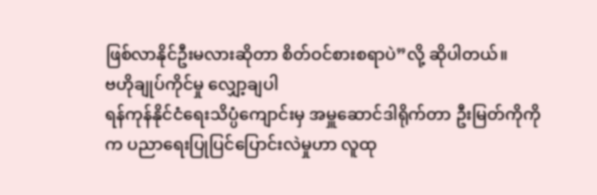ဖြစ်လာနိုင်ဦးမလားဆိုတာ စိတ်ဝင်စားစရာပဲ”လို့ ဆိုပါတယ်။
ဗဟိုချုပ်ကိုင်မှု လျှော့ချပါ
ရန်ကုန်နိုင်ငံရေးသိပ္ပံကျောင်းမှ အမှူဆောင်ဒါရိုက်တာ ဦးမြတ်ကိုကိုက ပညာရေးပြုပြင်ပြောင်းလဲမှုဟာ လူထု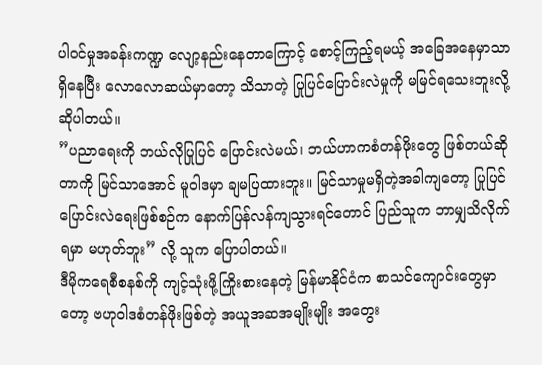ပါဝင်မှုအခန်းကဏ္ဍ လျော့နည်းနေတာကြောင့် စောင့်ကြည့်ရမယ့် အခြေအနေမှာသာ ရှိနေပြီး လောလောဆယ်မှာတော့ သိသာတဲ့ ပြုပြင်ပြောင်းလဲမှုကို မမြင်ရသေးဘူးလို့ ဆိုပါတယ်။
”ပညာရေးကို ဘယ်လိုပြုပြင် ပြောင်းလဲမယ်၊ ဘယ်ဟာကစံတန်ဖိုးတွေ ဖြစ်တယ်ဆိုတာကို မြင်သာအောင် မူဝါဒမှာ ချမပြထားဘူး။ မြင်သာမှုမရှိတဲ့အခါကျတော့ ပြုပြင်ပြောင်းလဲရေးဖြစ်စဉ်က နောက်ပြန်လန်ကျသွားရင်တောင် ပြည်သူက ဘာမျှသိလိုက်ရမှာ မဟုတ်ဘူး” လို့ သူက ပြောပါတယ်။
ဒီမိုကရေစီစနစ်ကို ကျင့်သုံးဖို့ကြိုးစားနေတဲ့ မြန်မာနိုင်ငံက စာသင်ကျောင်းတွေမှာတော့ ဗဟုဝါဒစံတန်ဖိုးဖြစ်တဲ့ အယူအဆအမျိုးမျိုး အတွေး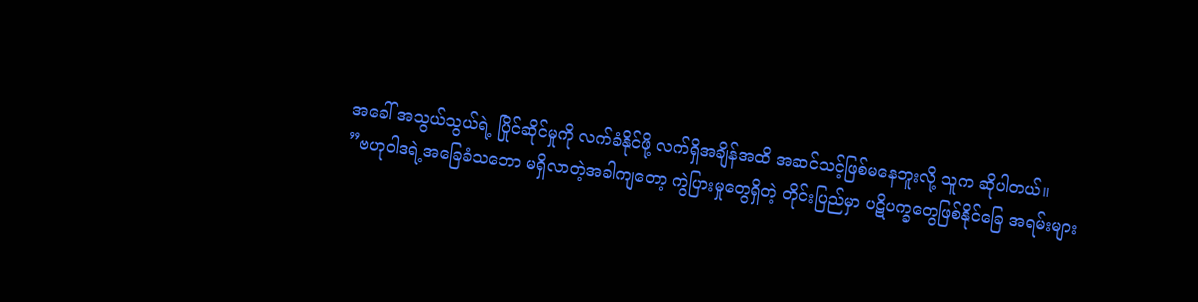အခေါ် အသွယ်သွယ်ရဲ့ ပြိုင်ဆိုင်မှုကို လက်ခံနိုင်ဖို့ လက်ရှိအချိန်အထိ အဆင်သင့်ဖြစ်မနေဘူးလို့ သူက ဆိုပါတယ်။
”ဗဟုဝါဒရဲ့အခြေခံသဘော မရှိလာတဲ့အခါကျတော့ ကွဲပြားမှုတွေရှိတဲ့ တိုင်းပြည်မှာ ပဋိပက္ခတွေဖြစ်နိုင်ခြေ အရမ်းများ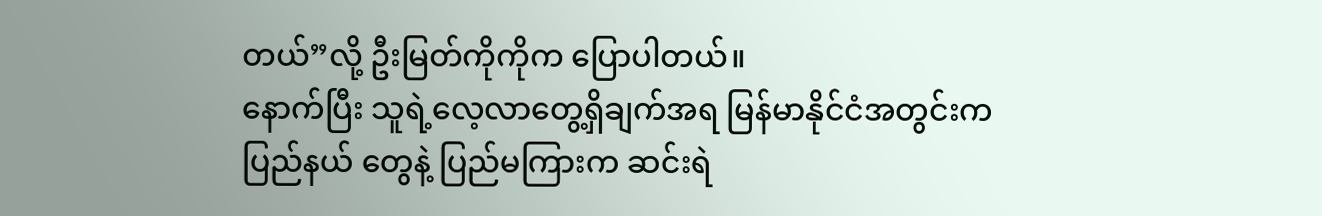တယ်”လို့ ဦးမြတ်ကိုကိုက ပြောပါတယ်။
နောက်ပြီး သူရဲ့လေ့လာတွေ့ရှိချက်အရ မြန်မာနိုင်ငံအတွင်းက ပြည်နယ် တွေနဲ့ ပြည်မကြားက ဆင်းရဲ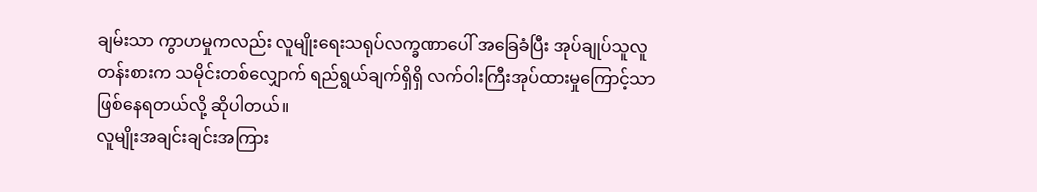ချမ်းသာ ကွာဟမှုကလည်း လူမျိုးရေးသရုပ်လက္ခဏာပေါ် အခြေခံပြီး အုပ်ချုပ်သူလူတန်းစားက သမိုင်းတစ်လျှောက် ရည်ရွယ်ချက်ရှိရှိ လက်ဝါးကြီးအုပ်ထားမှုကြောင့်သာ ဖြစ်နေရတယ်လို့ ဆိုပါတယ်။
လူမျိုးအချင်းချင်းအကြား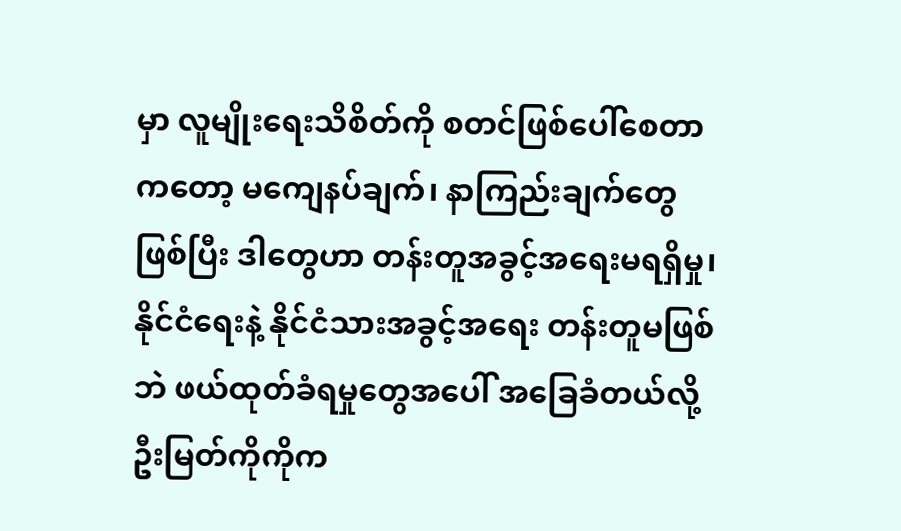မှာ လူမျိုးရေးသိစိတ်ကို စတင်ဖြစ်ပေါ်စေတာ ကတော့ မကျေနပ်ချက်၊ နာကြည်းချက်တွေဖြစ်ပြီး ဒါတွေဟာ တန်းတူအခွင့်အရေးမရရှိမှု၊ နိုင်ငံရေးနဲ့ နိုင်ငံသားအခွင့်အရေး တန်းတူမဖြစ်ဘဲ ဖယ်ထုတ်ခံရမှုတွေအပေါ် အခြေခံတယ်လို့ ဦးမြတ်ကိုကိုက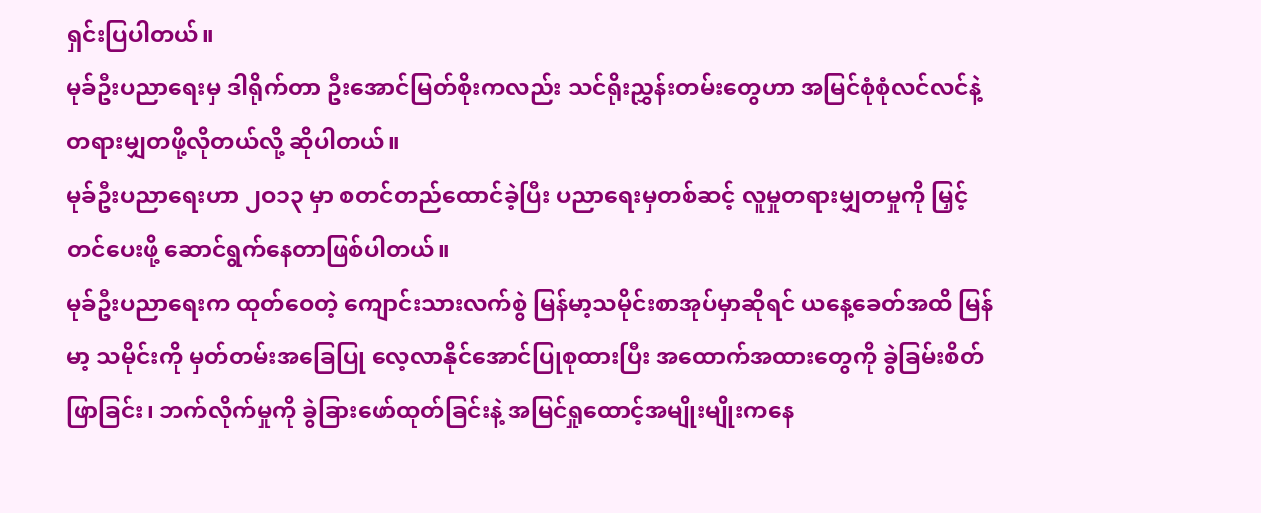ရှင်းပြပါတယ်။
မုခ်ဦးပညာရေးမှ ဒါရိုက်တာ ဦးအောင်မြတ်စိုးကလည်း သင်ရိုးညွှန်းတမ်းတွေဟာ အမြင်စုံစုံလင်လင်နဲ့ တရားမျှတဖို့လိုတယ်လို့ ဆိုပါတယ်။
မုခ်ဦးပညာရေးဟာ ၂ဝ၁၃ မှာ စတင်တည်ထောင်ခဲ့ပြီး ပညာရေးမှတစ်ဆင့် လူမှုတရားမျှတမှုကို မြှင့်တင်ပေးဖို့ ဆောင်ရွက်နေတာဖြစ်ပါတယ်။
မုခ်ဦးပညာရေးက ထုတ်ဝေတဲ့ ကျောင်းသားလက်စွဲ မြန်မာ့သမိုင်းစာအုပ်မှာဆိုရင် ယနေ့ခေတ်အထိ မြန်မာ့ သမိုင်းကို မှတ်တမ်းအခြေပြု လေ့လာနိုင်အောင်ပြုစုထားပြီး အထောက်အထားတွေကို ခွဲခြမ်းစိတ်ဖြာခြင်း၊ ဘက်လိုက်မှုကို ခွဲခြားဖော်ထုတ်ခြင်းနဲ့ အမြင်ရှုထောင့်အမျိုးမျိုးကနေ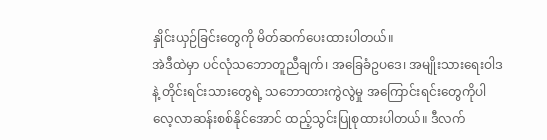နှိုင်းယှဉ်ခြင်းတွေကို မိတ်ဆက်ပေးထားပါတယ်။
အဲဒီထဲမှာ ပင်လုံသဘောတူညီချက်၊ အခြေခံဥပဒေ၊ အမျိုးသားရေးဝါဒနဲ့ တိုင်းရင်းသားတွေရဲ့ သဘောထားကွဲလွဲမှု အကြောင်းရင်းတွေကိုပါ လေ့လာဆန်းစစ်နိုင်အောင် ထည့်သွင်းပြုစုထားပါတယ်။ ဒီလက်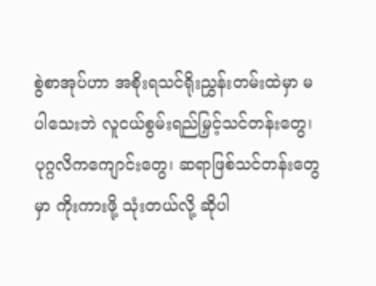စွဲစာအုပ်ဟာ အစိုးရသင်ရိုးညွှန်းတမ်းထဲမှာ မပါသေးဘဲ လူငယ်စွမ်းရည်မြှင့်သင်တန်းတွေ၊ ပုဂ္ဂလိကကျောင်းတွေ၊ ဆရာဖြစ်သင်တန်းတွေမှာ ကိုးကားဖို့ သုံးတယ်လို့ ဆိုပါ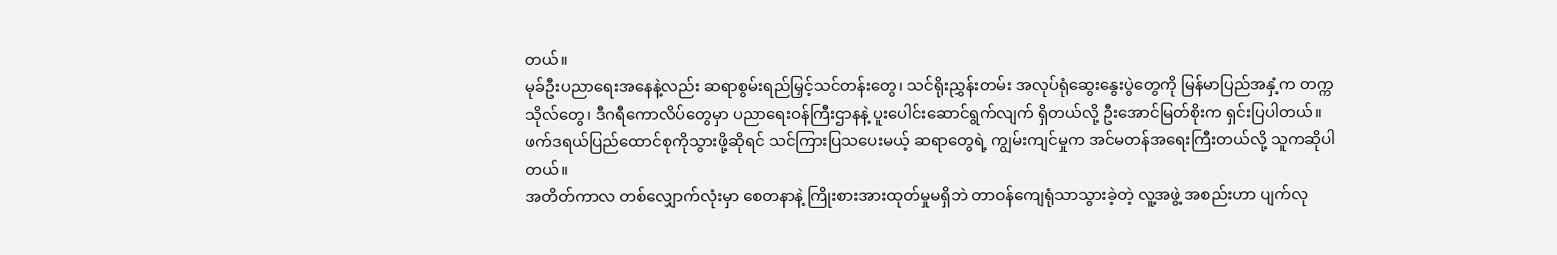တယ်။
မုခ်ဦးပညာရေးအနေနဲ့လည်း ဆရာစွမ်းရည်မြှင့်သင်တန်းတွေ၊ သင်ရိုးညွှန်းတမ်း အလုပ်ရုံဆွေးနွေးပွဲတွေကို မြန်မာပြည်အနှံ့က တက္ကသိုလ်တွေ၊ ဒီဂရီကောလိပ်တွေမှာ ပညာရေးဝန်ကြီးဌာနနဲ့ ပူးပေါင်းဆောင်ရွက်လျက် ရှိတယ်လို့ ဦးအောင်မြတ်စိုးက ရှင်းပြပါတယ်။
ဖက်ဒရယ်ပြည်ထောင်စုကိုသွားဖို့ဆိုရင် သင်ကြားပြသပေးမယ့် ဆရာတွေရဲ့ ကျွမ်းကျင်မှုက အင်မတန်အရေးကြီးတယ်လို့ သူကဆိုပါတယ်။
အတိတ်ကာလ တစ်လျှောက်လုံးမှာ စေတနာနဲ့ ကြိုးစားအားထုတ်မှုမရှိဘဲ တာဝန်ကျေရုံသာသွားခဲ့တဲ့ လူ့အဖွဲ့ အစည်းဟာ ပျက်လု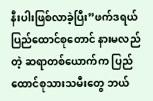နီးပါးဖြစ်လာခဲ့ပြီး”ဖက်ဒရယ်ပြည်ထောင်စုတောင် နားမလည်တဲ့ ဆရာတစ်ယောက်က ပြည်ထောင်စုသားသမီးတွေ ဘယ်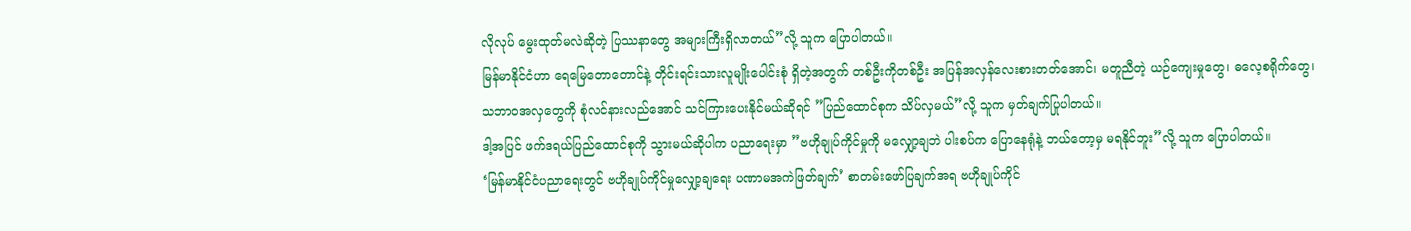လိုလုပ် မွေးထုတ်မလဲဆိုတဲ့ ပြဿနာတွေ အများကြီးရှိလာတယ်”လို့ သူက ပြောပါတယ်။
မြန်မာနိုင်ငံဟာ ရေမြေတောတောင်နဲ့ တိုင်းရင်းသားလူမျိုးပေါင်းစုံ ရှိတဲ့အတွက် တစ်ဦးကိုတစ်ဦး အပြန်အလှန်လေးစားတတ်အောင်၊ မတူညီတဲ့ ယဉ်ကျေးမှုတွေ၊ ဓလေ့စရိုက်တွေ၊ သဘာဝအလှတွေကို စုံလင်နားလည်အောင် သင်ကြားပေးနိုင်မယ်ဆိုရင် ”ပြည်ထောင်စုက သိပ်လှမယ်”လို့ သူက မှတ်ချက်ပြုပါတယ်။
ဒါ့အပြင် ဖက်ဒရယ်ပြည်ထောင်စုကို သွားမယ်ဆိုပါက ပညာရေးမှာ ”ဗဟိုချုပ်ကိုင်မှုကို မလျှော့ချဘဲ ပါးစပ်က ပြောနေရုံနဲ့ ဘယ်တော့မှ မရနိုင်ဘူး”လို့ သူက ပြောပါတယ်။
‘မြန်မာနိုင်ငံပညာရေးတွင် ဗဟိုချုပ်ကိုင်မှုလျှော့ချရေး ပဏာမအကဲဖြတ်ချက်’ စာတမ်းဖော်ပြချက်အရ ဗဟိုချုပ်ကိုင်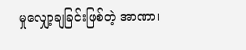မှုလျှော့ချခြင်းဖြစ်တဲ့ အာဏာ၊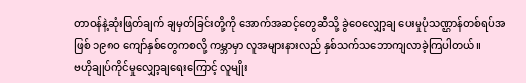တာဝန်နဲ့ဆုံးဖြတ်ချက် ချမှတ်ခြင်းတို့ကို အောက်အဆင့်တွေဆီသို့ ခွဲဝေလျှော့ချ ပေးမှုပုံသဏ္ဌာန်တစ်ရပ်အဖြစ် ၁၉၈ဝ ကျော်နှစ်တွေကစလို့ ကမ္ဘာမှာ လူအများနားလည် နှစ်သက်သဘောကျလာခဲ့ကြပါတယ်။
ဗဟိုချုပ်ကိုင်မှုလျှော့ချရေးကြောင့် လူမျိုး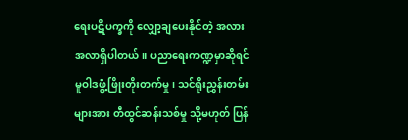ရေးပဋိပက္ခကို လျှော့ချပေးနိုင်တဲ့ အလားအလာရှိပါတယ်။ ပညာရေးကဏ္ဍမှာဆိုရင် မူဝါဒဖွံ့ဖြိုးတိုးတက်မှု၊ သင်ရိုးညွှန်းတမ်းများအား တီထွင်ဆန်းသစ်မှု သို့မဟုတ် ပြန်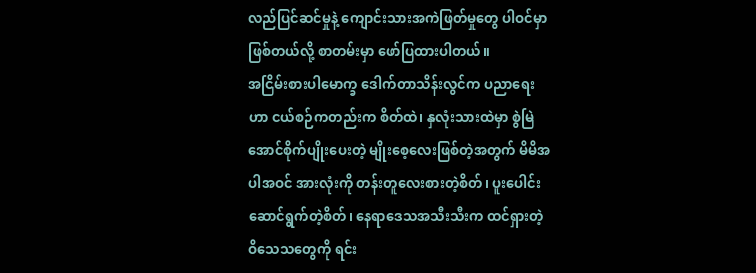လည်ပြင်ဆင်မှုနဲ့ ကျောင်းသားအကဲဖြတ်မှုတွေ ပါဝင်မှာဖြစ်တယ်လို့ စာတမ်းမှာ ဖော်ပြထားပါတယ်။
အငြိမ်းစားပါမောက္ခ ဒေါက်တာသိန်းလွင်က ပညာရေးဟာ ငယ်စဉ်ကတည်းက စိတ်ထဲ၊ နှလုံးသားထဲမှာ စွဲမြဲအောင်စိုက်ပျိုးပေးတဲ့ မျိုးစေ့လေးဖြစ်တဲ့အတွက် မိမိအပါအဝင် အားလုံးကို တန်းတူလေးစားတဲ့စိတ်၊ ပူးပေါင်းဆောင်ရွက်တဲ့စိတ်၊ နေရာဒေသအသီးသီးက ထင်ရှားတဲ့ဝိသေသတွေကို ရင်း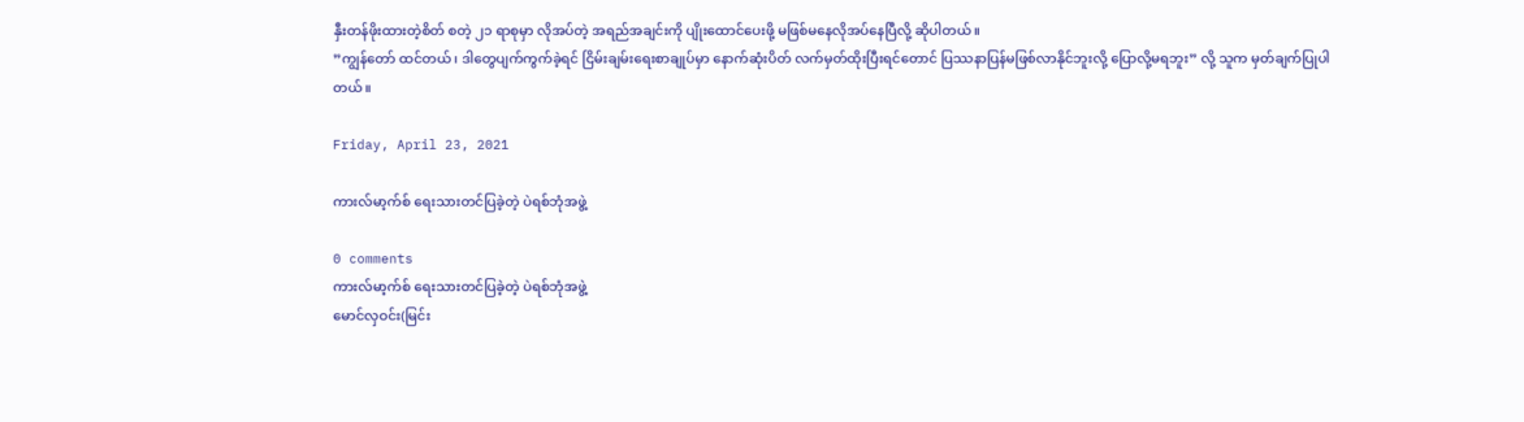နှီးတန်ဖိုးထားတဲ့စိတ် စတဲ့ ၂၁ ရာစုမှာ လိုအပ်တဲ့ အရည်အချင်းကို ပျိုးထောင်ပေးဖို့ မဖြစ်မနေလိုအပ်နေပြီလို့ ဆိုပါတယ်။
”ကျွန်တော် ထင်တယ်၊ ဒါတွေပျက်ကွက်ခဲ့ရင် ငြိမ်းချမ်းရေးစာချုပ်မှာ နောက်ဆုံးပိတ် လက်မှတ်ထိုးပြီးရင်တောင် ပြဿနာပြန်မဖြစ်လာနိုင်ဘူးလို့ ပြောလို့မရဘူး” လို့ သူက မှတ်ချက်ပြုပါတယ်။

Friday, April 23, 2021

ကားလ်မာ့က်စ် ရေးသားတင်ပြခဲ့တဲ့ ပဲရစ်ဘုံအဖွဲ့

0 comments
ကားလ်မာ့က်စ် ရေးသားတင်ပြခဲ့တဲ့ ပဲရစ်ဘုံအဖွဲ့
မောင်လှဝင်း(မြင်း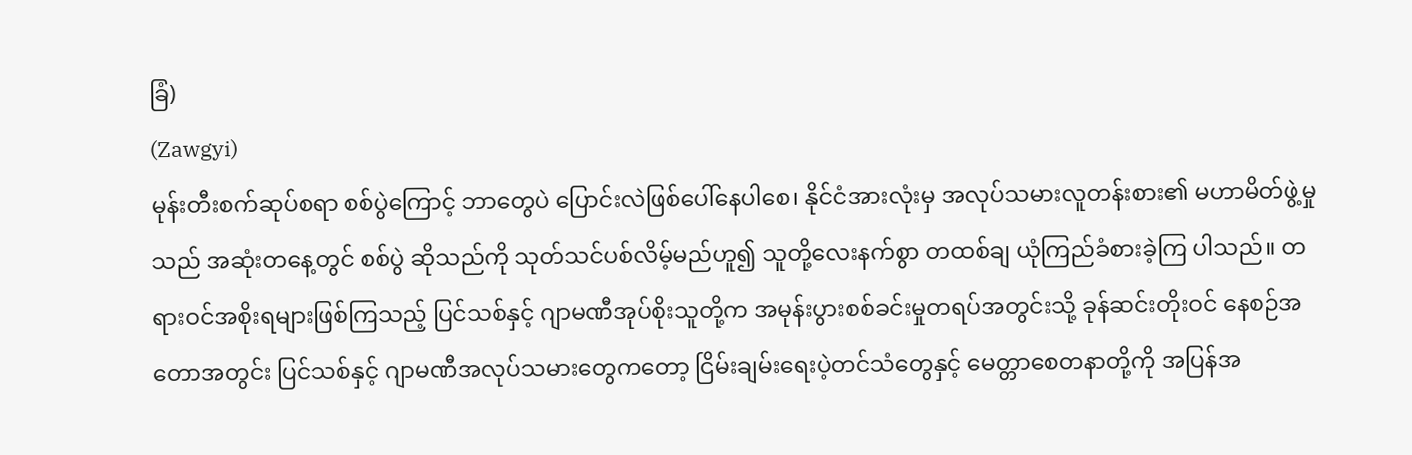ခြံ)
(Zawgyi)
မုန်းတီးစက်ဆုပ်စရာ စစ်ပွဲကြောင့် ဘာတွေပဲ ပြောင်းလဲဖြစ်ပေါ်နေပါစေ၊ နိုင်ငံအားလုံးမှ အလုပ်သမားလူတန်းစား၏ မဟာမိတ်ဖွဲ့မှုသည် အဆုံးတနေ့တွင် စစ်ပွဲ ဆိုသည်ကို သုတ်သင်ပစ်လိမ့်မည်ဟူ၍ သူတို့လေးနက်စွာ တထစ်ချ ယုံကြည်ခံစားခဲ့ကြ ပါသည်။ တရားဝင်အစိုးရများဖြစ်ကြသည့် ပြင်သစ်နှင့် ဂျာမဏီအုပ်စိုးသူတို့က အမုန်းပွားစစ်ခင်းမှုတရပ်အတွင်းသို့ ခုန်ဆင်းတိုးဝင် နေစဉ်အတောအတွင်း ပြင်သစ်နှင့် ဂျာမဏီအလုပ်သမားတွေကတော့ ငြိမ်းချမ်းရေးပဲ့တင်သံတွေနှင့် မေတ္တာစေတနာတို့ကို အပြန်အ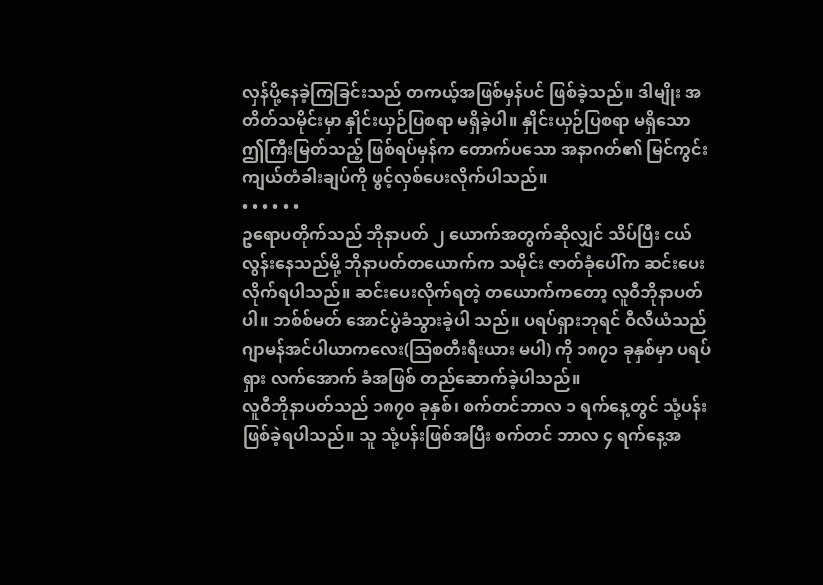လှန်ပို့နေခဲ့ကြခြင်းသည် တကယ့်အဖြစ်မှန်ပင် ဖြစ်ခဲ့သည်။ ဒါမျိုး အတိတ်သမိုင်းမှာ နှိုင်းယှဉ်ပြစရာ မရှိခဲ့ပါ။ နှိုင်းယှဉ်ပြစရာ မရှိသော ဤကြီးမြတ်သည့် ဖြစ်ရပ်မှန်က တောက်ပသော အနာဂတ်၏ မြင်ကွင်းကျယ်တံခါးချပ်ကို ဖွင့်လှစ်ပေးလိုက်ပါသည်။
• • • • • •
ဥရောပတိုက်သည် ဘိုနာပတ် ၂ ယောက်အတွက်ဆိုလျှင် သိပ်ပြီး ငယ်လွန်းနေသည်မို့ ဘိုနာပတ်တယောက်က သမိုင်း ဇာတ်ခုံပေါ်က ဆင်းပေးလိုက်ရပါသည်။ ဆင်းပေးလိုက်ရတဲ့ တယောက်ကတော့ လူဝီဘိုနာပတ်ပါ။ ဘစ်စ်မတ် အောင်ပွဲခံသွားခဲ့ပါ သည်။ ပရပ်ရှားဘုရင် ဝီလီယံသည် ဂျာမန်အင်ပါယာကလေး(ဩစတီးရီးယား မပါ) ကို ၁၈၇၁ ခုနှစ်မှာ ပရပ်ရှား လက်အောက် ခံအဖြစ် တည်ဆောက်ခဲ့ပါသည်။
လူဝီဘိုနာပတ်သည် ၁၈၇၀ ခုနှစ်၊ စက်တင်ဘာလ ၁ ရက်နေ့တွင် သုံ့ပန်းဖြစ်ခဲ့ရပါသည်။ သူ သုံ့ပန်းဖြစ်အပြီး စက်တင် ဘာလ ၄ ရက်နေ့အ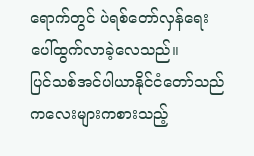ရောက်တွင် ပဲရစ်တော်လှန်ရေး ပေါ်ထွက်လာခဲ့လေသည်။
ပြင်သစ်အင်ပါယာနိုင်ငံတော်သည် ကလေးများကစားသည့်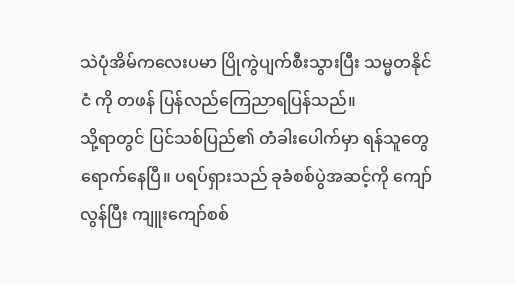သဲပုံအိမ်ကလေးပမာ ပြိုကွဲပျက်စီးသွားပြီး သမ္မတနိုင်ငံ ကို တဖန် ပြန်လည်ကြေညာရပြန်သည်။
သို့ရာတွင် ပြင်သစ်ပြည်၏ တံခါးပေါက်မှာ ရန်သူတွေ ရောက်နေပြီ။ ပရပ်ရှားသည် ခုခံစစ်ပွဲအဆင့်ကို ကျော်လွန်ပြီး ကျူးကျော်စစ်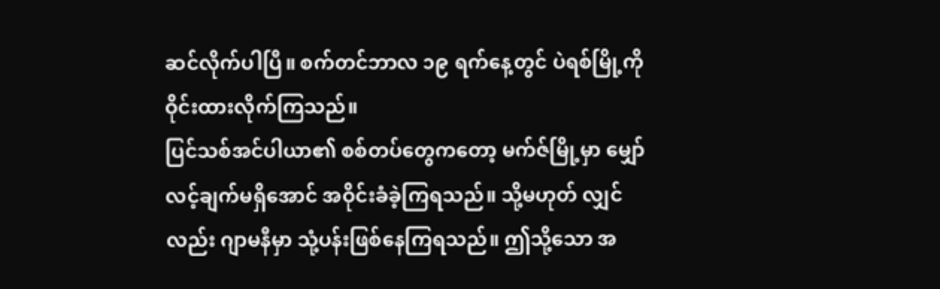ဆင်လိုက်ပါပြီ။ စက်တင်ဘာလ ၁၉ ရက်နေ့တွင် ပဲရစ်မြို့ကို ဝိုင်းထားလိုက်ကြသည်။
ပြင်သစ်အင်ပါယာ၏ စစ်တပ်တွေကတော့ မက်ဇ်မြို့မှာ မျှော်လင့်ချက်မရှိအောင် အဝိုင်းခံခဲ့ကြရသည်။ သို့မဟုတ် လျှင်လည်း ဂျာမနီမှာ သုံ့ပန်းဖြစ်နေကြရသည်။ ဤသို့သော အ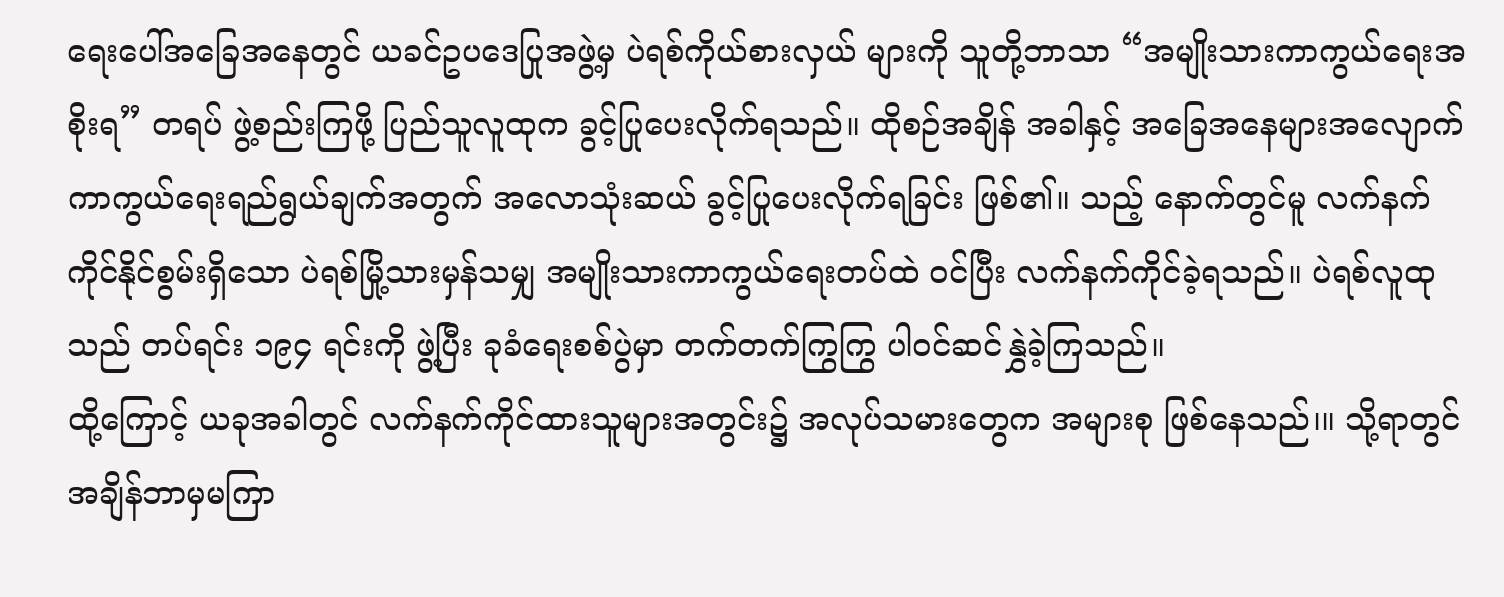ရေးပေါ်အခြေအနေတွင် ယခင်ဥပဒေပြုအဖွဲ့မှ ပဲရစ်ကိုယ်စားလှယ် များကို သူတို့ဘာသာ “အမျိုးသားကာကွယ်ရေးအစိုးရ” တရပ် ဖွဲ့စည်းကြဖို့ ပြည်သူလူထုက ခွင့်ပြုပေးလိုက်ရသည်။ ထိုစဉ်အချိန် အခါနှင့် အခြေအနေများအလျောက် ကာကွယ်ရေးရည်ရွယ်ချက်အတွက် အလောသုံးဆယ် ခွင့်ပြုပေးလိုက်ရခြင်း ဖြစ်၏။ သည့် နောက်တွင်မူ လက်နက်ကိုင်နိုင်စွမ်းရှိသော ပဲရစ်မြို့သားမှန်သမျှ အမျိုးသားကာကွယ်ရေးတပ်ထဲ ဝင်ပြီး လက်နက်ကိုင်ခဲ့ရသည်။ ပဲရစ်လူထုသည် တပ်ရင်း ၁၉၄ ရင်းကို ဖွဲ့ပြီး ခုခံရေးစစ်ပွဲမှာ တက်တက်ကြွကြွ ပါဝင်ဆင်နွှဲခဲ့ကြသည်။
ထို့ကြောင့် ယခုအခါတွင် လက်နက်ကိုင်ထားသူများအတွင်း၌ အလုပ်သမားတွေက အများစု ဖြစ်နေသည်၊။ သို့ရာတွင် အချိန်ဘာမှမကြာ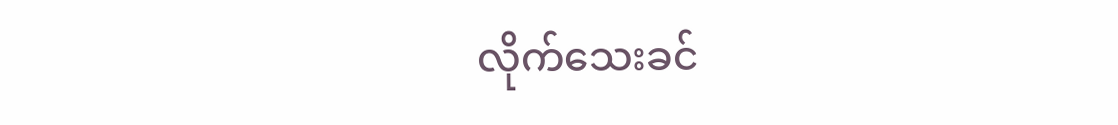လိုက်သေးခင်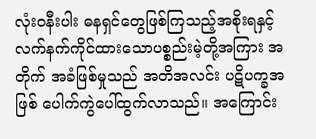လုံးဝနီးပါး ဓနရှင်တွေဖြစ်ကြသည့်အစိုးရနှင့် လက်နက်ကိုင်ထားသောပစ္စည်းမဲ့တို့အကြား အတိုက် အခံဖြစ်မှုသည် အတိအလင်း ပဋိပက္ခအဖြစ် ပေါက်ကွဲပေါ်ထွက်လာသည်။ အကြောင်း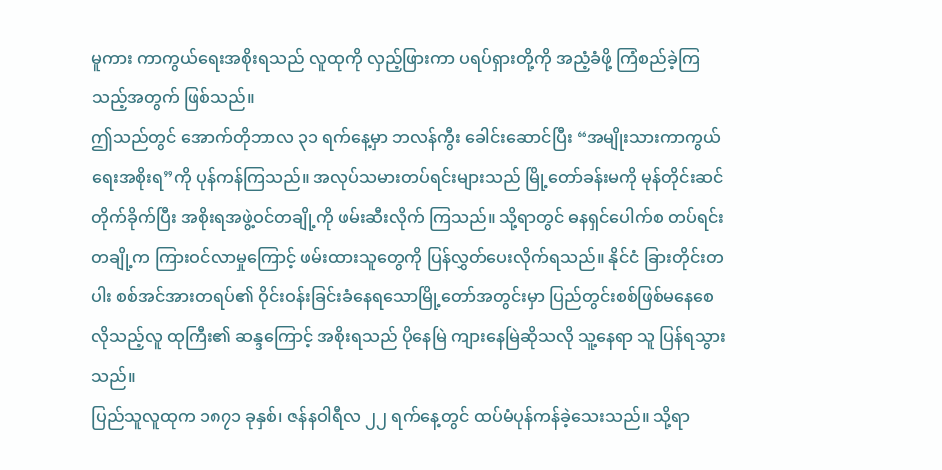မူကား ကာကွယ်ရေးအစိုးရသည် လူထုကို လှည့်ဖြားကာ ပရပ်ရှားတို့ကို အညံ့ခံဖို့ ကြံစည်ခဲ့ကြသည့်အတွက် ဖြစ်သည်။
ဤသည်တွင် အောက်တိုဘာလ ၃၁ ရက်နေ့မှာ ဘလန်ကွီး ခေါင်းဆောင်ပြီး “အမျိုးသားကာကွယ်ရေးအစိုးရ”ကို ပုန်ကန်ကြသည်။ အလုပ်သမားတပ်ရင်းများသည် မြို့တော်ခန်းမကို မုန်တိုင်းဆင်တိုက်ခိုက်ပြီး အစိုးရအဖွဲ့ဝင်တချို့ကို ဖမ်းဆီးလိုက် ကြသည်။ သို့ရာတွင် ဓနရှင်ပေါက်စ တပ်ရင်းတချို့က ကြားဝင်လာမှုကြောင့် ဖမ်းထားသူတွေကို ပြန်လွှတ်ပေးလိုက်ရသည်။ နိုင်ငံ ခြားတိုင်းတပါး စစ်အင်အားတရပ်၏ ဝိုင်းဝန်းခြင်းခံနေရသောမြို့တော်အတွင်းမှာ ပြည်တွင်းစစ်ဖြစ်မနေစေလိုသည့်လူ ထုကြီး၏ ဆန္ဒကြောင့် အစိုးရသည် ပိုနေမြဲ ကျားနေမြဲဆိုသလို သူ့နေရာ သူ ပြန်ရသွားသည်။
ပြည်သူလူထုက ၁၈၇၁ ခုနှစ်၊ ဇန်နဝါရီလ ၂၂ ရက်နေ့တွင် ထပ်မံပုန်ကန်ခဲ့သေးသည်။ သို့ရာ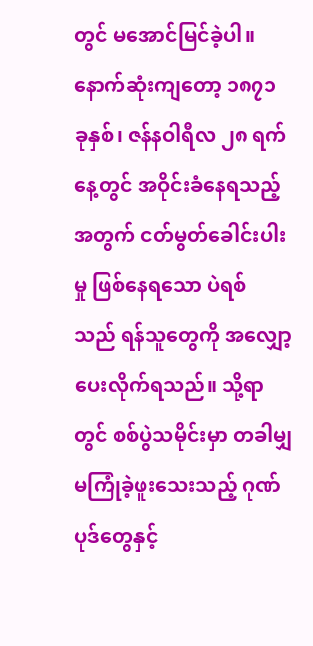တွင် မအောင်မြင်ခဲ့ပါ။ နောက်ဆုံးကျတော့ ၁၈၇၁ ခုနှစ်၊ ဇန်နဝါရီလ ၂၈ ရက်နေ့တွင် အဝိုင်းခံနေရသည့်အတွက် ငတ်မွတ်ခေါင်းပါးမှု ဖြစ်နေရသော ပဲရစ် သည် ရန်သူတွေကို အလျှော့ပေးလိုက်ရသည်။ သို့ရာတွင် စစ်ပွဲသမိုင်းမှာ တခါမျှ မကြုံခဲ့ဖူးသေးသည့် ဂုဏ်ပုဒ်တွေနှင့်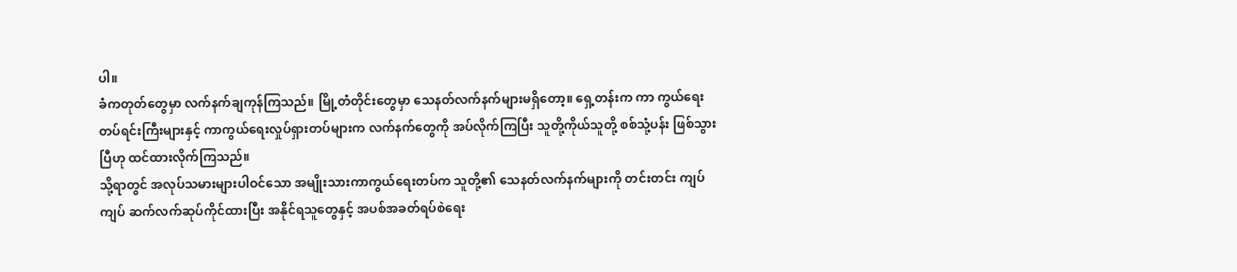ပါ။
ခံကတုတ်တွေမှာ လက်နက်ချကုန်ကြသည်။ မြို့တံတိုင်းတွေမှာ သေနတ်လက်နက်များမရှိတော့။ ရှေ့တန်းက ကာ ကွယ်ရေးတပ်ရင်းကြီးများနှင့် ကာကွယ်ရေးလှုပ်ရှားတပ်များက လက်နက်တွေကို အပ်လိုက်ကြပြီး သူတို့ကိုယ်သူတို့ စစ်သုံ့ပန်း ဖြစ်သွားပြီဟု ထင်ထားလိုက်ကြသည်။
သို့ရာတွင် အလုပ်သမားများပါဝင်သော အမျိုးသားကာကွယ်ရေးတပ်က သူတို့၏ သေနတ်လက်နက်များကို တင်းတင်း ကျပ်ကျပ် ဆက်လက်ဆုပ်ကိုင်ထားပြီး အနိုင်ရသူတွေနှင့် အပစ်အခတ်ရပ်စဲရေး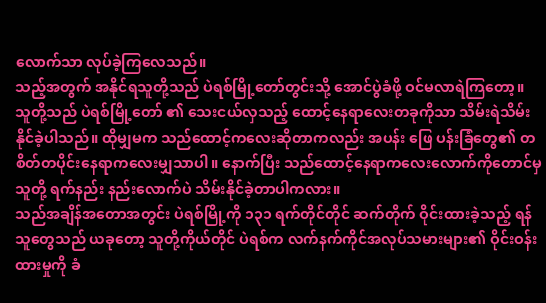လောက်သာ လုပ်ခဲ့ကြလေသည်။
သည့်အတွက် အနိုင်ရသူတို့သည် ပဲရစ်မြို့တော်တွင်းသို့ အောင်ပွဲခံဖို့ ဝင်မလာရဲကြတော့။ သူတို့သည် ပဲရစ်မြို့တော် ၏ သေးငယ်လှသည့် ထောင့်နေရာလေးတခုကိုသာ သိမ်းရဲသိမ်းနိုင်ခဲ့ပါသည်။ ထိုမျှမက သည်ထောင့်ကလေးဆိုတာကလည်း အပန်း ဖြေ ပန်းခြံတွေ၏ တစိတ်တပိုင်းနေရာကလေးမျှသာပါ။ နောက်ပြီး သည်ထောင့်နေရာကလေးလောက်ကိုတောင်မှ သူတို့ ရက်နည်း နည်းလောက်ပဲ သိမ်းနိုင်ခဲ့တာပါကလား။
သည်အချိန်အတောအတွင်း ပဲရစ်မြို့ကို ၁၃၁ ရက်တိုင်တိုင် ဆက်တိုက် ဝိုင်းထားခဲ့သည့် ရန်သူတွေသည် ယခုတော့ သူတို့ကိုယ်တိုင် ပဲရစ်က လက်နက်ကိုင်အလုပ်သမားများ၏ ဝိုင်းဝန်းထားမှုကို ခံ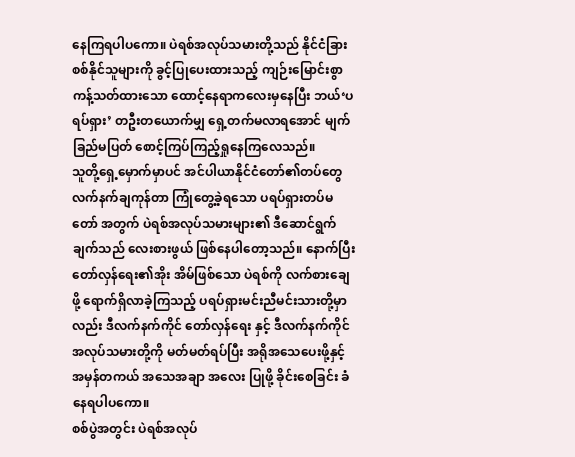နေကြရပါပကော။ ပဲရစ်အလုပ်သမားတို့သည် နိုင်ငံခြားစစ်နိုင်သူများကို ခွင့်ပြုပေးထားသည့် ကျဉ်းမြောင်းစွာ ကန့်သတ်ထားသော ထောင့်နေရာကလေးမှနေပြီး ဘယ်‘ပရပ်ရှား’ တဦးတယောက်မျှ ရှေ့တက်မလာရအောင် မျက်ခြည်မပြတ် စောင့်ကြပ်ကြည့်ရှုနေကြလေသည်။
သူတို့ရှေ့မှောက်မှာပင် အင်ပါယာနိုင်ငံတော်၏တပ်တွေ လက်နက်ချကုန်တာ ကြုံတွေ့ခဲ့ရသော ပရပ်ရှားတပ်မတော် အတွက် ပဲရစ်အလုပ်သမားများ၏ ဒီဆောင်ရွက်ချက်သည် လေးစားဖွယ် ဖြစ်နေပါတော့သည်။ နောက်ပြီး တော်လှန်ရေး၏အိုး အိမ်ဖြစ်သော ပဲရစ်ကို လက်စားချေဖို့ ရောက်ရှိလာခဲ့ကြသည့် ပရပ်ရှားမင်းညီမင်းသားတို့မှာလည်း ဒီလက်နက်ကိုင် တော်လှန်ရေး နှင့် ဒီလက်နက်ကိုင်အလုပ်သမားတို့ကို မတ်မတ်ရပ်ပြီး အရိုအသေပေးဖို့နှင့် အမှန်တကယ် အသေအချာ အလေး ပြုဖို့ ခိုင်းစေခြင်း ခံနေရပါပကော။
စစ်ပွဲအတွင်း ပဲရစ်အလုပ်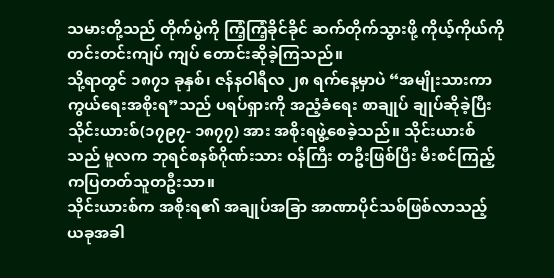သမားတို့သည် တိုက်ပွဲကို ကြံ့ကြံ့ခိုင်ခိုင် ဆက်တိုက်သွားဖို့ ကိုယ့်ကိုယ်ကို တင်းတင်းကျပ် ကျပ် တောင်းဆိုခဲ့ကြသည်။
သို့ရာတွင် ၁၈၇၁ ခုနှစ်၊ ဇန်နဝါရီလ ၂၈ ရက်နေ့မှာပဲ “အမျိုးသားကာကွယ်ရေးအစိုးရ”သည် ပရပ်ရှားကို အညံ့ခံရေး စာချုပ် ချုပ်ဆိုခဲ့ပြီး သိုင်းယားစ်(၁၇၉၇- ၁၈၇၇) အား အစိုးရဖွဲ့စေခဲ့သည်။ သိုင်းယားစ်သည် မူလက ဘုရင်စနစ်ဂိုဏ်းသား ဝန်ကြီး တဦးဖြစ်ပြီး မီးစင်ကြည့်ကပြတတ်သူတဦးသာ။
သိုင်းယားစ်က အစိုးရ၏ အချုပ်အခြာ အာဏာပိုင်သစ်ဖြစ်လာသည့် ယခုအခါ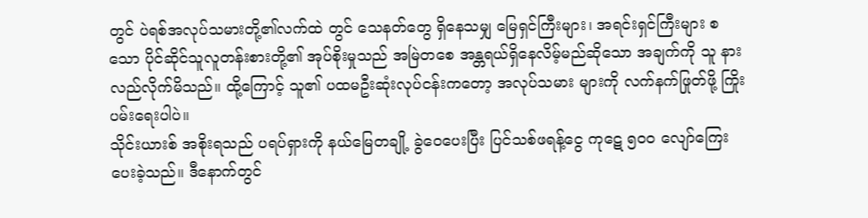တွင် ပဲရစ်အလုပ်သမားတို့၏လက်ထဲ တွင် သေနတ်တွေ ရှိနေသမျှ မြေရှင်ကြီးများ၊ အရင်းရှင်ကြီးများ စသော ပိုင်ဆိုင်သူလူတန်းစားတို့၏ အုပ်စိုးမှုသည် အမြဲတစေ အန္တရယ်ရှိနေလိမ့်မည်ဆိုသော အချက်ကို သူ နားလည်လိုက်မိသည်။ ထို့ကြောင့် သူ၏ ပထမဦးဆုံးလုပ်ငန်းကတော့ အလုပ်သမား များကို လက်နက်ဖြုတ်ဖို့ ကြိုးပမ်းရေးပါပဲ။
သိုင်းယားစ် အစိုးရသည် ပရပ်ရှားကို နယ်မြေတချို့ ခွဲဝေပေးပြီး ပြင်သစ်ဖရန့်ငွေ ကုဋေ ၅၀၀ လျော်ကြေးပေးခဲ့သည်။ ဒီနောက်တွင်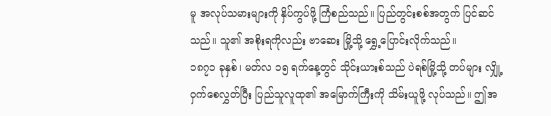မူ အလုပ်သမားများကို နှိပ်ကွပ်ဖို့ ကြံစည်သည်။ ပြည်တွင်းစစ်အတွက် ပြင်ဆင်သည်။ သူ၏ အစိုးရကိုလည်း ဗာဆေး မြို့သို့ ရွှေ့ပြောင်းလိုက်သည်။
၁၈၇၁ ခုနှစ်၊ မတ်လ ၁၅ ရက်နေ့တွင် သိုင်းယားစ်သည် ပဲရစ်မြို့သို့ တပ်များ လျှို့ဝှက်စေလွှတ်ပြီး ပြည်သူလူထု၏ အမြောက်ကြီးကို သိမ်းယူဖို့ လုပ်သည်။ ဤအ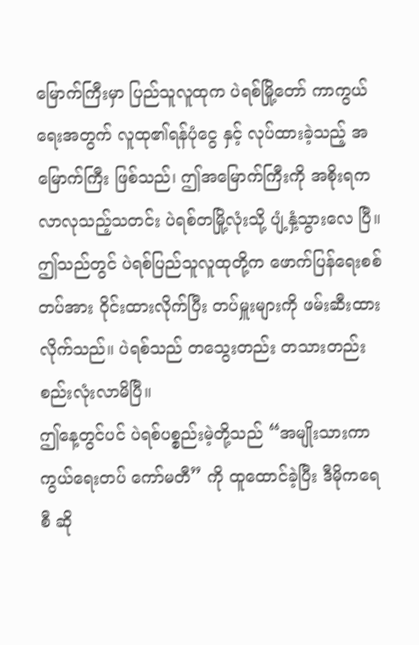မြောက်ကြီးမှာ ပြည်သူလူထုက ပဲရစ်မြို့တော် ကာကွယ်ရေးအတွက် လူထု၏ရန်ပုံငွေ နှင့် လုပ်ထားခဲ့သည့် အမြောက်ကြီး ဖြစ်သည်၊ ဤအမြောက်ကြီးကို အစိုးရက လာလုသည့်သတင်း ပဲရစ်တမြို့လုံးသို့ ပျံ့နှံ့သွားလေ ပြီ။ ဤသည်တွင် ပဲရစ်ပြည်သူလူထုတို့က ဖောက်ပြန်ရေးစစ်တပ်အား ဝိုင်းထားလိုက်ပြီး တပ်မှူးများကို ဖမ်းဆီးထားလိုက်သည်။ ပဲရစ်သည် တသွေးတည်း တသားတည်း စည်းလုံးလာမိပြီ။
ဤနေ့တွင်ပင် ပဲရစ်ပစ္စည်းမဲ့တို့သည် “အမျိုးသားကာကွယ်ရေးတပ် ကော်မတီ” ကို ထူထောင်ခဲ့ပြီး ဒီမိုကရေစီ ဆို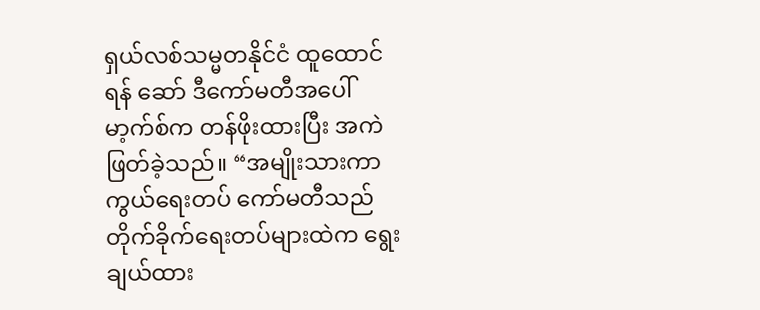ရှယ်လစ်သမ္မတနိုင်ငံ ထူထောင်ရန် ဆော် ဒီကော်မတီအပေါ် မာ့က်စ်က တန်ဖိုးထားပြီး အကဲဖြတ်ခဲ့သည်။ “အမျိုးသားကာကွယ်ရေးတပ် ကော်မတီသည် တိုက်ခိုက်ရေးတပ်များထဲက ရွေးချယ်ထား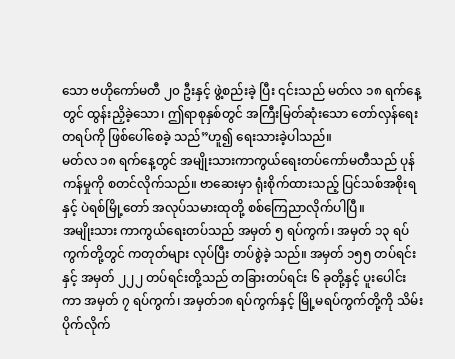သော ဗဟိုကော်မတီ ၂၀ ဦးနှင့် ဖွဲ့စည်းခဲ့ ပြီး ၎င်းသည် မတ်လ ၁၈ ရက်နေ့တွင် ထွန်းညှိခဲ့သော၊ ဤရာစုနှစ်တွင် အကြီးမြတ်ဆုံးသော တော်လှန်ရေးတရပ်ကို ဖြစ်ပေါ်စေခဲ့ သည်”ဟူ၍ ရေးသားခဲ့ပါသည်။
မတ်လ ၁၈ ရက်နေ့တွင် အမျိုးသားကာကွယ်ရေးတပ်ကော်မတီသည် ပုန်ကန်မှုကို စတင်လိုက်သည်။ ဗာဆေးမှာ ရုံးစိုက်ထားသည့် ပြင်သစ်အစိုးရနှင့် ပဲရစ်မြို့တော် အလုပ်သမားထုတို့ စစ်ကြေညာလိုက်ပါပြီ။
အမျိုးသား ကာကွယ်ရေးတပ်သည် အမှတ် ၅ ရပ်ကွက်၊ အမှတ် ၁၃ ရပ်ကွက်တို့တွင် ကတုတ်များ လုပ်ပြီး တပ်စွဲခဲ့ သည်။ အမှတ် ၁၅၅ တပ်ရင်းနှင့် အမှတ် ၂၂၂ တပ်ရင်းတို့သည် တခြားတပ်ရင်း ၆ ခုတို့နှင့် ပူးပေါင်းကာ အမှတ် ၇ ရပ်ကွက်၊ အမှတ်၁၈ ရပ်ကွက်နှင့် မြို့မရပ်ကွက်တို့ကို သိမ်းပိုက်လိုက်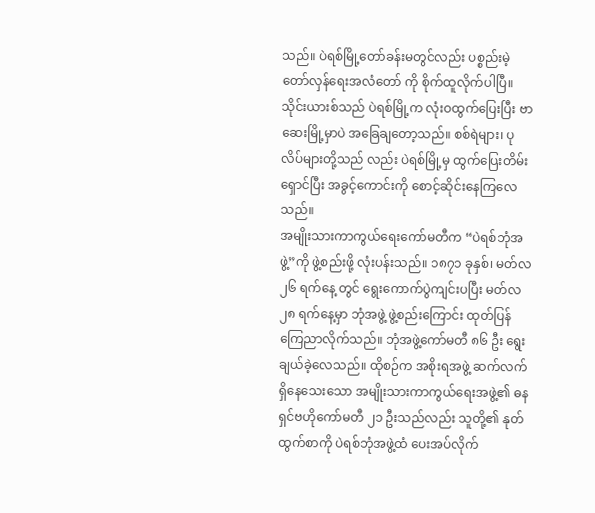သည်။ ပဲရစ်မြို့တော်ခန်းမတွင်လည်း ပစ္စည်းမဲ့တော်လှန်ရေးအလံတော် ကို စိုက်ထူလိုက်ပါပြီ။
သိုင်းယားစ်သည် ပဲရစ်မြို့က လုံးဝထွက်ပြေးပြီး ဗာဆေးမြို့မှာပဲ အခြေချတော့သည်။ စစ်ရဲများ၊ ပုလိပ်များတို့သည် လည်း ပဲရစ်မြို့မှ ထွက်ပြေးတိမ်းရှောင်ပြီး အခွင့်ကောင်းကို စောင့်ဆိုင်းနေကြလေသည်။
အမျိုးသားကာကွယ်ရေးကော်မတီက “ပဲရစ်ဘုံအဖွဲ့”ကို ဖွဲ့စည်းဖို့ လုံးပန်းသည်။ ၁၈၇၁ ခုနှစ်၊ မတ်လ ၂၆ ရက်နေ့ တွင် ရွေးကောက်ပွဲကျင်းပပြီး မတ်လ ၂၈ ရက်နေ့မှာ ဘုံအဖွဲ့ ဖွဲ့စည်းကြောင်း ထုတ်ပြန်ကြေညာလိုက်သည်။ ဘုံအဖွဲ့ကော်မတီ ၈၆ ဦး ရွေးချယ်ခဲ့လေသည်။ ထိုစဉ်က အစိုးရအဖွဲ့ ဆက်လက်ရှိနေသေးသော အမျိုးသားကာကွယ်ရေးအဖွဲ့၏ ဓနရှင်ဗဟိုကော်မတီ ၂၁ ဦးသည်လည်း သူတို့၏ နုတ်ထွက်စာကို ပဲရစ်ဘုံအဖွဲ့ထံ ပေးအပ်လိုက်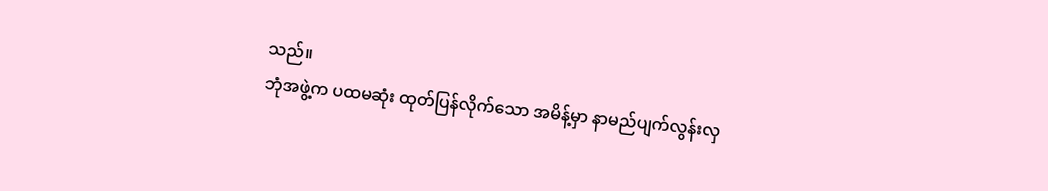သည်။
ဘုံအဖွဲ့က ပထမဆုံး ထုတ်ပြန်လိုက်သော အမိန့်မှာ နာမည်ပျက်လွန်းလှ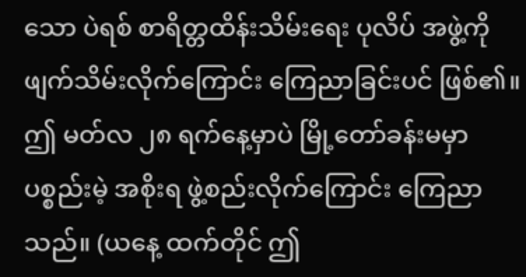သော ပဲရစ် စာရိတ္တထိန်းသိမ်းရေး ပုလိပ် အဖွဲ့ကို ဖျက်သိမ်းလိုက်ကြောင်း ကြေညာခြင်းပင် ဖြစ်၏။
ဤ မတ်လ ၂၈ ရက်နေ့မှာပဲ မြို့တော်ခန်းမမှာ ပစ္စည်းမဲ့ အစိုးရ ဖွဲ့စည်းလိုက်ကြောင်း ကြေညာသည်။ (ယနေ့ ထက်တိုင် ဤ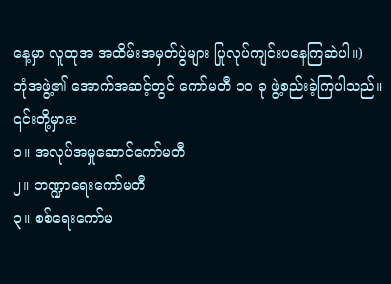နေ့မှာ လူထုအ အထိမ်းအမှတ်ပွဲများ ပြုလုပ်ကျင်းပနေကြဆဲပါ။)
ဘုံအဖွဲ့၏ အောက်အဆင့်တွင် ကော်မတီ ၁၀ ခု ဖွဲ့စည်းခဲ့ကြပါသည်။ ၎င်းတို့မှာæ
၁။ အလုပ်အမှုဆောင်ကော်မတီ
၂။ ဘဏ္ဍာရေးကော်မတီ
၃။ စစ်ရေးကော်မ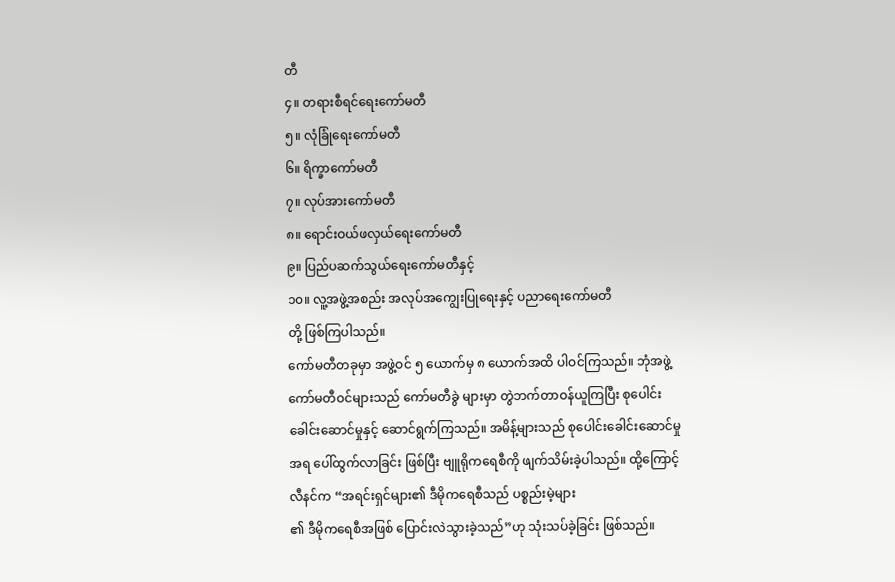တီ
၄။ တရားစီရင်ရေးကော်မတီ
၅။ လုံခြုံရေးကော်မတီ
၆။ ရိက္ခာကော်မတီ
၇။ လုပ်အားကော်မတီ
၈။ ရောင်းဝယ်ဖလှယ်ရေးကော်မတီ
၉။ ပြည်ပဆက်သွယ်ရေးကော်မတီနှင့်
၁၀။ လူ့အဖွဲ့အစည်း အလုပ်အကျွေးပြုရေးနှင့် ပညာရေးကော်မတီ
တို့ ဖြစ်ကြပါသည်။
ကော်မတီတခုမှာ အဖွဲ့ဝင် ၅ ယောက်မှ ၈ ယောက်အထိ ပါဝင်ကြသည်။ ဘုံအဖွဲ့ကော်မတီဝင်များသည် ကော်မတီခွဲ များမှာ တွဲဘက်တာဝန်ယူကြပြီး စုပေါင်းခေါင်းဆောင်မှုနှင့် ဆောင်ရွက်ကြသည်။ အမိန့်များသည် စုပေါင်းခေါင်းဆောင်မှုအရ ပေါ်ထွက်လာခြင်း ဖြစ်ပြီး ဗျူရိုကရေစီကို ဖျက်သိမ်းခဲ့ပါသည်။ ထို့ကြောင့် လီနင်က “အရင်းရှင်များ၏ ဒီမိုကရေစီသည် ပစ္စည်းမဲ့များ
၏ ဒီမိုကရေစီအဖြစ် ပြောင်းလဲသွားခဲ့သည်”ဟု သုံးသပ်ခဲ့ခြင်း ဖြစ်သည်။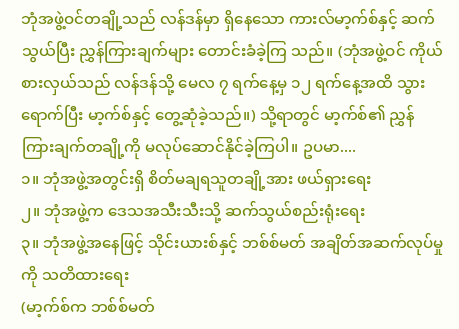ဘုံအဖွဲ့ဝင်တချို့သည် လန်ဒန်မှာ ရှိနေသော ကားလ်မာ့က်စ်နှင့် ဆက်သွယ်ပြီး ညွှန်ကြားချက်များ တောင်းခံခဲ့ကြ သည်။ (ဘုံအဖွဲ့ဝင် ကိုယ်စားလှယ်သည် လန်ဒန်သို့ မေလ ၇ ရက်နေ့မှ ၁၂ ရက်နေ့အထိ သွားရောက်ပြီး မာ့က်စ်နှင့် တွေ့ဆုံခဲ့သည်။) သို့ရာတွင် မာ့က်စ်၏ ညွှန်ကြားချက်တချို့ကို မလုပ်ဆောင်နိုင်ခဲ့ကြပါ။ ဥပမာ....
၁။ ဘုံအဖွဲ့အတွင်းရှိ စိတ်မချရသူတချို့အား ဖယ်ရှားရေး
၂။ ဘုံအဖွဲ့က ဒေသအသီးသီးသို့ ဆက်သွယ်စည်းရုံးရေး
၃။ ဘုံအဖွဲ့အနေဖြင့် သိုင်းယားစ်နှင့် ဘစ်စ်မတ် အချိတ်အဆက်လုပ်မှုကို သတိထားရေး
(မာ့က်စ်က ဘစ်စ်မတ်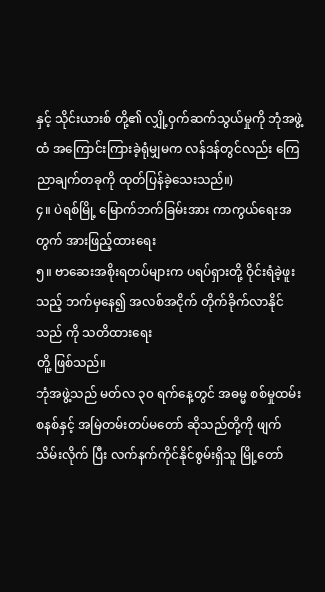နှင့် သိုင်းယားစ် တို့၏ လျှို့ဝှက်ဆက်သွယ်မှုကို ဘုံအဖွဲ့ထံ အကြောင်းကြားခဲ့ရုံမျှမက လန်ဒန်တွင်လည်း ကြေညာချက်တခုကို ထုတ်ပြန်ခဲ့သေးသည်။)
၄။ ပဲရစ်မြို့ မြောက်ဘက်ခြမ်းအား ကာကွယ်ရေးအတွက် အားဖြည့်ထားရေး
၅။ ဗာဆေးအစိုးရတပ်များက ပရပ်ရှားတို့ ဝိုင်းရံခဲ့ဖူးသည့် ဘက်မှနေ၍ အလစ်အငိုက် တိုက်ခိုက်လာနိုင်သည် ကို သတိထားရေး
တိူ့ ဖြစ်သည်။
ဘုံအဖွဲ့သည် မတ်လ ၃၀ ရက်နေ့တွင် အဓမ္မ စစ်မှုထမ်းစနစ်နှင့် အမြဲတမ်းတပ်မတော် ဆိုသည်တို့ကို ဖျက်သိမ်းလိုက် ပြီး လက်နက်ကိုင်နိုင်စွမ်းရှိသူ မြို့တော်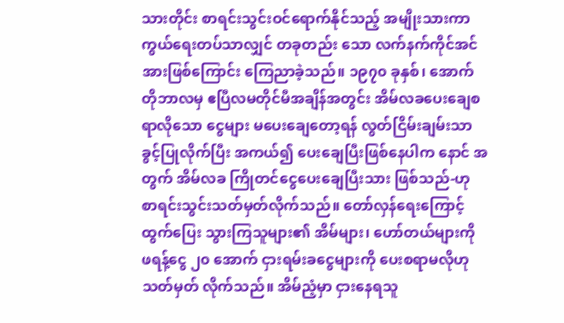သားတိုင်း စာရင်းသွင်းဝင်ရောက်နိုင်သည့် အမျိုးသားကာကွယ်ရေးတပ်သာလျှင် တခုတည်း သော လက်နက်ကိုင်အင်အားဖြစ်ကြောင်း ကြေညာခဲ့သည်။ ၁၉၇၀ ခုနှစ်၊ အောက်တိုဘာလမှ ဧပြီလမတိုင်မီအချိန်အတွင်း အိမ်လခပေးချေစရာလိုသော ငွေများ မပေးချေတော့ရန် လွတ်ငြိမ်းချမ်းသာခွင့်ပြုလိုက်ပြီး အကယ်၍ ပေးချေပြီးဖြစ်နေပါက နောင် အတွက် အိမ်လခ ကြိုတင်ငွေပေးချေပြီးသား ဖြစ်သည်-ဟု စာရင်းသွင်းသတ်မှတ်လိုက်သည်။ တော်လှန်ရေးကြောင့် ထွက်ပြေး သွားကြသူများ၏ အိမ်များ၊ ဟော်တယ်များကို ဖရန့်ငွေ ၂၀ အောက် ငှားရမ်းခငွေများကို ပေးစရာမလိုဟု သတ်မှတ် လိုက်သည်။ အိမ်ညံ့မှာ ငှားနေရသူ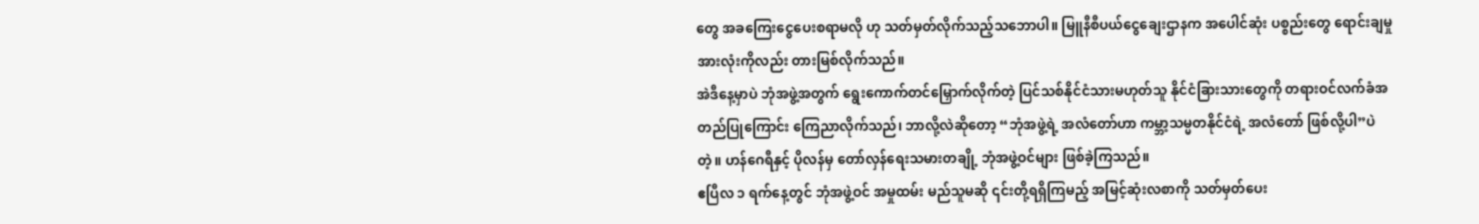တွေ အခကြေးငွေပေးစရာမလို ဟု သတ်မှတ်လိုက်သည့်သဘောပါ။ မြူနီစီပယ်ငွေချေးဌာနက အပေါင်ဆုံး ပစ္စည်းတွေ ရောင်းချမှုအားလုံးကိုလည်း တားမြစ်လိုက်သည်။
အဲဒီနေ့မှာပဲ ဘုံအဖွဲ့အတွက် ရွေးကောက်တင်မြှောက်လိုက်တဲ့ ပြင်သစ်နိုင်ငံသားမဟုတ်သူ နိုင်ငံခြားသားတွေကို တရားဝင်လက်ခံအတည်ပြုကြောင်း ကြေညာလိုက်သည်၊ ဘာလို့လဲဆိုတော့ “ဘုံအဖွဲ့ရဲ့ အလံတော်ဟာ ကမ္ဘာ့သမ္မတနိုင်ငံရဲ့ အလံတော် ဖြစ်လို့ပါ”ပဲတဲ့။ ဟန်ဂေရီနှင့် ပိုလန်မှ တော်လှန်ရေးသမားတချို့ ဘုံအဖွဲ့ဝင်များ ဖြစ်ခဲ့ကြသည်။
ဧပြီလ ၁ ရက်နေ့တွင် ဘုံအဖွဲ့ဝင် အမှုထမ်း မည်သူမဆို ၎င်းတို့ရရှိကြမည့် အမြင့်ဆုံးလစာကို သတ်မှတ်ပေး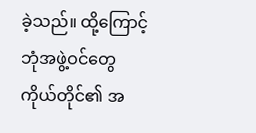ခဲ့သည်။ ထို့ကြောင့် ဘုံအဖွဲ့ဝင်တွေကိုယ်တိုင်၏ အ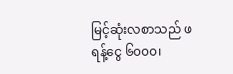မြင့်ဆုံးလစာသည် ဖရန့်ငွေ ၆၀၀၀၊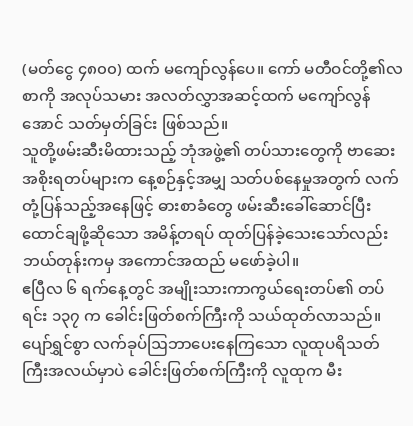(မတ်ငွေ ၄၈၀၀) ထက် မကျော်လွန်ပေ။ ကော် မတီဝင်တို့၏လစာကို အလုပ်သမား အလတ်လွှာအဆင့်ထက် မကျော်လွန်အောင် သတ်မှတ်ခြင်း ဖြစ်သည်။
သူတို့ဖမ်းဆီးမိထားသည့် ဘုံအဖွဲ့၏ တပ်သားတွေကို ဗာဆေးအစိုးရတပ်များက နေ့စဉ်နှင့်အမျှ သတ်ပစ်နေမှုအတွက် လက်တုံ့ပြန်သည့်အနေဖြင့် ဓားစာခံတွေ ဖမ်းဆီးခေါ်ဆောင်ပြီး ထောင်ချဖို့ဆိုသော အမိန့်တရပ် ထုတ်ပြန်ခဲ့သေးသော်လည်း ဘယ်တုန်းကမှ အကောင်အထည် မဖော်ခဲ့ပါ။
ဧပြီလ ၆ ရက်နေ့တွင် အမျိုးသားကာကွယ်ရေးတပ်၏ တပ်ရင်း ၁၃၇ က ခေါင်းဖြတ်စက်ကြီးကို သယ်ထုတ်လာသည်။ ပျော်ရွှင်စွာ လက်ခုပ်ဩဘာပေးနေကြသော လူထုပရိသတ်ကြီးအလယ်မှာပဲ ခေါင်းဖြတ်စက်ကြီးကို လူထုက မီး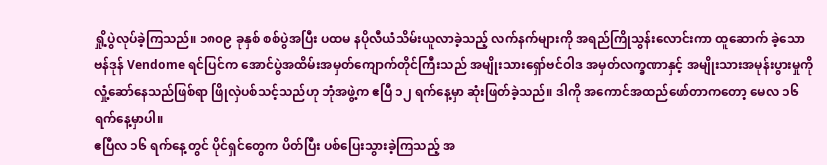ရှို့ပွဲလုပ်ခဲ့ကြသည်။ ၁၈၀၉ ခုနှစ် စစ်ပွဲအပြီး ပထမ နပိုလီယံသိမ်းယူလာခဲ့သည့် လက်နက်များကို အရည်ကြိုသွန်းလောင်းကာ ထူဆောက် ခဲ့သော ဗန်ဒုန် Vendome ရင်ပြင်က အောင်ပွဲအထိမ်းအမှတ်ကျောက်တိုင်ကြီးသည် အမျိုးသားရှော်ဗင်ဝါဒ အမှတ်လက္ခဏာနှင့် အမျိုးသားအမုန်းပွားမှုကို လှုံ့ဆော်နေသည်ဖြစ်ရာ ဖြိုလှဲပစ်သင့်သည်ဟု ဘုံအဖွဲ့က ဧပြီ ၁၂ ရက်နေ့မှာ ဆုံးဖြတ်ခဲ့သည်။ ဒါကို အကောင်အထည်ဖော်တာကတော့ မေလ ၁၆ ရက်နေ့မှာပါ။
ဧပြီလ ၁၆ ရက်နေ့တွင် ပိုင်ရှင်တွေက ပိတ်ပြီး ပစ်ပြေးသွားခဲ့ကြသည့် အ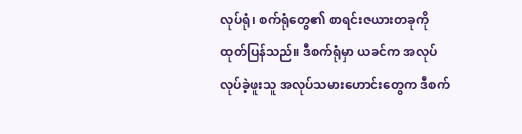လုပ်ရုံ၊ စက်ရုံတွေ၏ စာရင်းဇယားတခုကို ထုတ်ပြန်သည်။ ဒီစက်ရုံမှာ ယခင်က အလုပ်လုပ်ခဲ့ဖူးသူ အလုပ်သမားဟောင်းတွေက ဒီစက်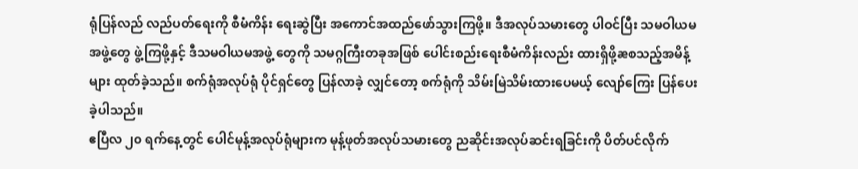ရုံပြန်လည် လည်ပတ်ရေးကို စီမံကိန်း ရေးဆွဲပြီး အကောင်အထည်ဖော်သွားကြဖို့။ ဒီအလုပ်သမားတွေ ပါဝင်ပြီး သမဝါယမအဖွဲ့တွေ ဖွဲ့ကြဖို့နှင့် ဒီသမဝါယမအဖွဲ့ တွေကို သမဂ္ဂကြီးတခုအဖြစ် ပေါင်းစည်းရေးစီမံကိန်းလည်း ထားရှိဖို့æစသည့်အမိန့်များ ထုတ်ခဲ့သည်။ စက်ရုံအလုပ်ရုံ ပိုင်ရှင်တွေ ပြန်လာခဲ့ လျှင်တော့ စက်ရုံကို သိမ်းမြဲသိမ်းထားပေမယ့် လျော်ကြေး ပြန်ပေးခဲ့ပါသည်။
ဧပြီလ ၂၀ ရက်နေ့တွင် ပေါင်မုန့်အလုပ်ရုံများက မုန့်ဖုတ်အလုပ်သမားတွေ ညဆိုင်းအလုပ်ဆင်းရခြင်းကို ပိတ်ပင်လိုက်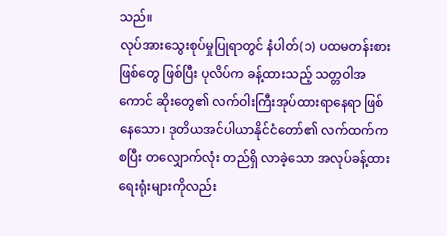သည်။
လုပ်အားသွေးစုပ်မှုပြုရာတွင် နံပါတ်(၁) ပထမတန်းစားဖြစ်တွေ ဖြစ်ပြီး ပုလိပ်က ခန့်ထားသည့် သတ္တဝါအကောင် ဆိုးတွေ၏ လက်ဝါးကြီးအုပ်ထားရာနေရာ ဖြစ်နေသော၊ ဒုတိယအင်ပါယာနိုင်ငံတော်၏ လက်ထက်ကစပြီး တလျှောက်လုံး တည်ရှိ လာခဲ့သော အလုပ်ခန့်ထားရေးရုံးများကိုလည်း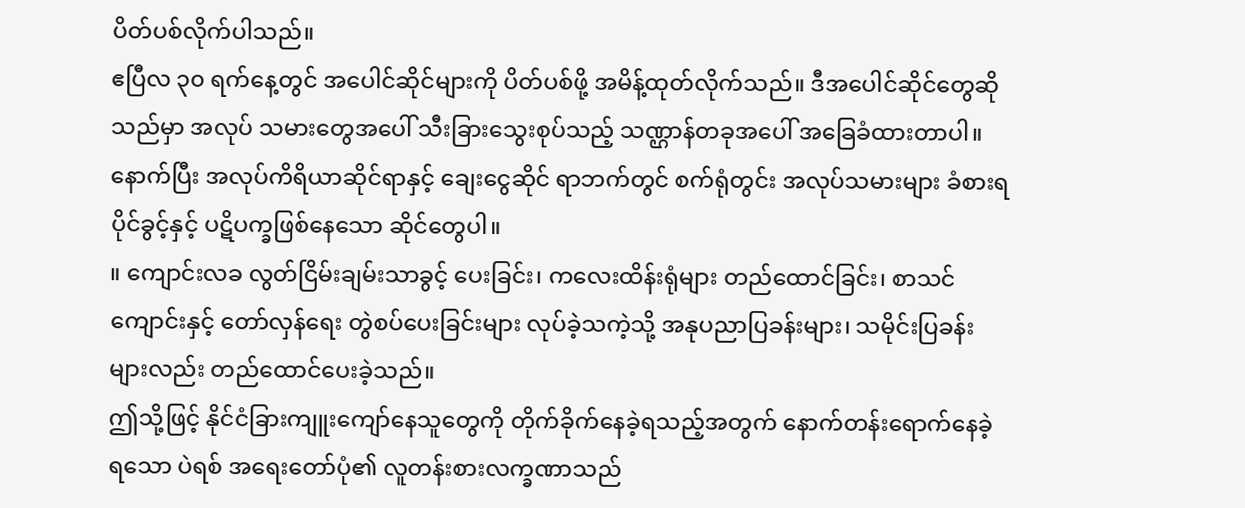ပိတ်ပစ်လိုက်ပါသည်။
ဧပြီလ ၃၀ ရက်နေ့တွင် အပေါင်ဆိုင်များကို ပိတ်ပစ်ဖို့ အမိန့်ထုတ်လိုက်သည်။ ဒီအပေါင်ဆိုင်တွေဆိုသည်မှာ အလုပ် သမားတွေအပေါ် သီးခြားသွေးစုပ်သည့် သဏ္ဌာန်တခုအပေါ် အခြေခံထားတာပါ။ နောက်ပြီး အလုပ်ကိရိယာဆိုင်ရာနှင့် ချေးငွေဆိုင် ရာဘက်တွင် စက်ရုံတွင်း အလုပ်သမားများ ခံစားရပိုင်ခွင့်နှင့် ပဋိပက္ခဖြစ်နေသော ဆိုင်တွေပါ။
။ ကျောင်းလခ လွတ်ငြိမ်းချမ်းသာခွင့် ပေးခြင်း၊ ကလေးထိန်းရုံများ တည်ထောင်ခြင်း၊ စာသင်ကျောင်းနှင့် တော်လှန်ရေး တွဲစပ်ပေးခြင်းများ လုပ်ခဲ့သကဲ့သို့ အနုပညာပြခန်းများ၊ သမိုင်းပြခန်းများလည်း တည်ထောင်ပေးခဲ့သည်။
ဤသို့ဖြင့် နိုင်ငံခြားကျူးကျော်နေသူတွေကို တိုက်ခိုက်နေခဲ့ရသည့်အတွက် နောက်တန်းရောက်နေခဲ့ရသော ပဲရစ် အရေးတော်ပုံ၏ လူတန်းစားလက္ခဏာသည်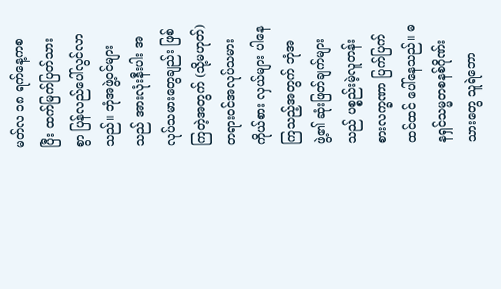မတ်လ ၁၈ ရက်နေ့ကစပြီး ထက်မြက်ပြတ်သားစွာ ပြန်လည်ပေါ်လွင်လာသည်။ ဘုံအဖွဲ့ဝင်များသည် အားလုံးနီးပါး အလုပ်သမားတွေချည်း ဖြစ်ကြတဲ့အတွက် (သို့မဟုတ်) တရားဝင်အလုပ်သမားကိုယ်စား လှယ်များ ပါနေကြသည့်အတွက် ဘုံအဖွဲ့၏ ဆုံးဖြတ်ချက်များသည် ပစ္စည်းမဲ့လူတန်းစားလက္ခဏာ ပြက်ပြက်ထင်ထင် ပေါ်နေသည်။ ဓနရှင်သမ္မတစနစ်ဂိုဏ်းသားတွေ သူရဲဘော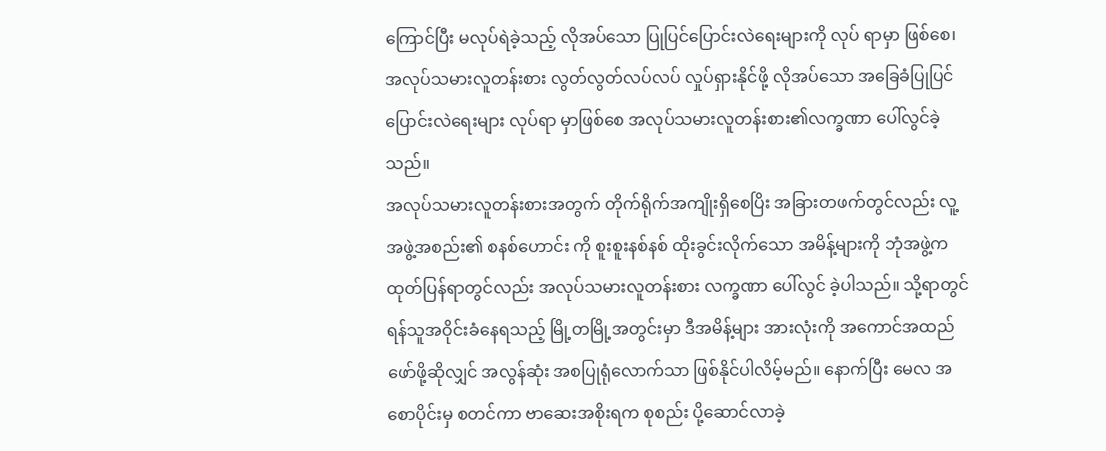ကြောင်ပြီး မလုပ်ရဲခဲ့သည့် လိုအပ်သော ပြုပြင်ပြောင်းလဲရေးများကို လုပ် ရာမှာ ဖြစ်စေ၊ အလုပ်သမားလူတန်းစား လွတ်လွတ်လပ်လပ် လှုပ်ရှားနိုင်ဖို့ လိုအပ်သော အခြေခံပြုပြင်ပြောင်းလဲရေးများ လုပ်ရာ မှာဖြစ်စေ အလုပ်သမားလူတန်းစား၏လက္ခဏာ ပေါ်လွင်ခဲ့သည်။
အလုပ်သမားလူတန်းစားအတွက် တိုက်ရိုက်အကျိုးရှိစေပြိး အခြားတဖက်တွင်လည်း လူ့အဖွဲ့အစည်း၏ စနစ်ဟောင်း ကို စူးစူးနစ်နစ် ထိုးခွင်းလိုက်သော အမိန့်များကို ဘုံအဖွဲ့က ထုတ်ပြန်ရာတွင်လည်း အလုပ်သမားလူတန်းစား လက္ခဏာ ပေါ်လွင် ခဲ့ပါသည်။ သို့ရာတွင် ရန်သူအဝိုင်းခံနေရသည့် မြို့တမြို့အတွင်းမှာ ဒီအမိန့်များ အားလုံးကို အကောင်အထည်ဖော်ဖို့ဆိုလျှင် အလွန်ဆုံး အစပြုရုံလောက်သာ ဖြစ်နိုင်ပါလိမ့်မည်။ နောက်ပြီး မေလ အစောပိုင်းမှ စတင်ကာ ဗာဆေးအစိုးရက စုစည်း ပို့ဆောင်လာခဲ့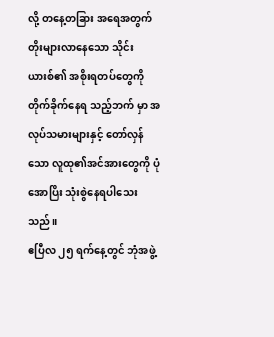လို့ တနေ့တခြား အရေအတွက် တိုးများလာနေသော သိုင်းယားစ်၏ အစိုးရတပ်တွေကို တိုက်ခိုက်နေရ သည့်ဘက် မှာ အလုပ်သမားများနှင့် တော်လှန်သော လူထု၏အင်အားတွေကို ပုံအောပြိး သုံးစွဲနေရပါသေးသည်။
ဧပြီလ ၂၅ ရက်နေ့တွင် ဘုံအဖွဲ့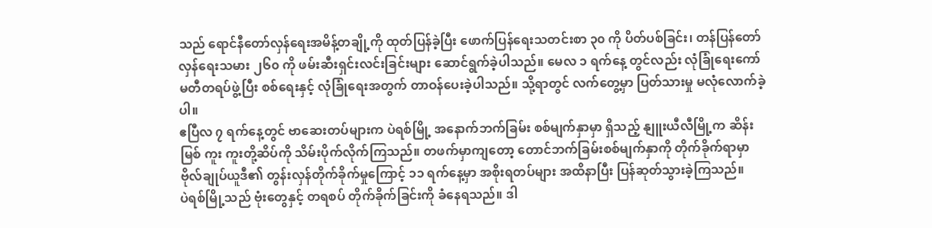သည် ရောင်နီတော်လှန်ရေးအမိန့်တချို့ကို ထုတ်ပြန်ခဲ့ပြီး ဖောက်ပြန်ရေးသတင်းစာ ၃၀ ကို ပိတ်ပစ်ခြင်း၊ တန်ပြန်တော်လှန်ရေးသမား ၂၆၀ ကို ဖမ်းဆီးရှင်းလင်းခြင်းများ ဆောင်ရွက်ခဲ့ပါသည်။ မေလ ၁ ရက်နေ့ တွင်လည်း လုံခြုံရေးကော်မတီတရပ်ဖွဲ့ပြီး စစ်ရေးနှင့် လုံခြုံရေးအတွက် တာဝန်ပေးခဲ့ပါသည်။ သို့ရာတွင် လက်တွေ့မှာ ပြတ်သားမှု မလုံလောက်ခဲ့ပါ။
ဧပြီလ ၇ ရက်နေ့တွင် ဗာဆေးတပ်များက ပဲရစ်မြို့ အနောက်ဘက်ခြမ်း စစ်မျက်နှာမှာ ရှိသည့် နျူးယီလီမြို့က ဆိန်းမြစ် ကူး ကူးတို့ဆိပ်ကို သိမ်းပိုက်လိုက်ကြသည်။ တဖက်မှာကျတော့ တောင်ဘက်ခြမ်းစစ်မျက်နှာကို တိုက်ခိုက်ရာမှာ ဗိုလ်ချုပ်ယူဒီ၏ တွန်းလှန်တိုက်ခိုက်မှုကြောင့် ၁၁ ရက်နေ့မှာ အစိုးရတပ်များ အထိနာပြီး ပြန်ဆုတ်သွားခဲ့ကြသည်။
ပဲရစ်မြို့သည် ဗုံးတွေနှင့် တရစပ် တိုက်ခိုက်ခြင်းကို ခံနေရသည်။ ဒါ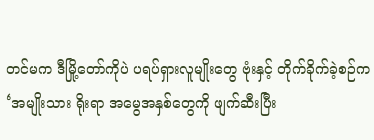တင်မက ဒီမြို့တော်ကိုပဲ ပရပ်ရှားလူမျိုးတွေ ဗုံးနှင့် တိုက်ခိုက်ခဲ့စဉ်က ‘အမျိုးသား ရိုးရာ အမွေအနှစ်တွေကို ဖျက်ဆီးပြီး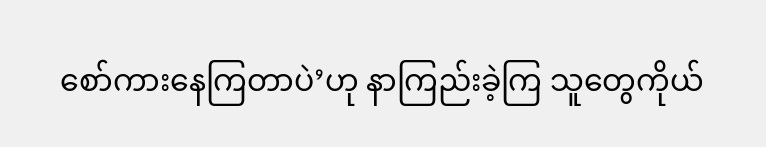စော်ကားနေကြတာပဲ’ဟု နာကြည်းခဲ့ကြ သူတွေကိုယ်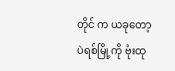တိုင် က ယခုတော့ ပဲရစ်မြို့ကို ဗုံးထု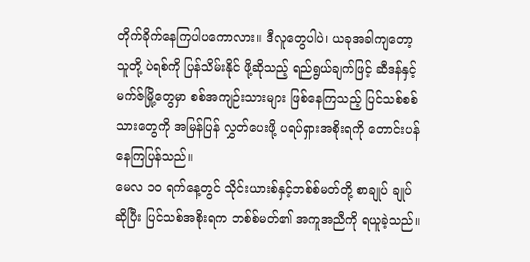တိုက်ခိုက်နေကြပါပကောလား။ ဒီလူတွေပါပဲ၊ ယခုအခါကျတော့ သူတို့ ပဲရစ်ကို ပြန်သိမ်းနိုင် ဖို့ဆိုသည့် ရည်ရွယ်ချက်ဖြင့် ဆီဒန်နှင့် မက်ဇ်မြို့တွေမှာ စစ်အကျဉ်းသားများ ဖြစ်နေကြသည့် ပြင်သစ်စစ်သားတွေကို အမြန်ပြန် လွှတ်ပေးဖို့ ပရပ်ရှားအစိုးရကို တောင်းပန်နေကြပြန်သည်။
မေလ ၁၀ ရက်နေ့တွင် သိုင်းယားစ်နှင့်ဘစ်စ်မတ်တို့ စာချုပ် ချုပ်ဆိုပြီး ပြင်သစ်အစိုးရက ဘစ်စ်မတ်၏ အကူအညီကို ရယူခဲ့သည်။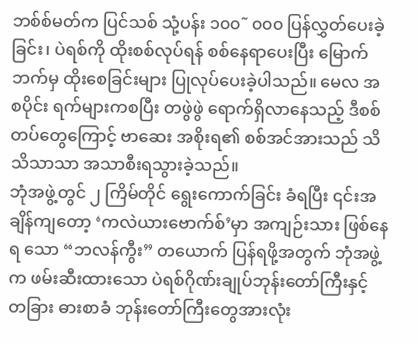ဘစ်စ်မတ်က ပြင်သစ် သုံ့ပန်း ၁၀၀˜ ၀၀၀ ပြန်လွှတ်ပေးခဲ့ခြင်း၊ ပဲရစ်ကို ထိုးစစ်လုပ်ရန် စစ်နေရာပေးပြီး မြောက်ဘက်မှ ထိုးစေခြင်းများ ပြုလုပ်ပေးခဲ့ပါသည်။ မေလ အစပိုင်း ရက်များကစပြီး တဖွဲဖွဲ ရောက်ရှိလာနေသည့် ဒီစစ်တပ်တွေကြောင့် ဗာဆေး အစိုးရ၏ စစ်အင်အားသည် သိသိသာသာ အသာစီးရသွားခဲ့သည်။
ဘုံအဖွဲ့တွင် ၂ ကြိမ်တိုင် ရွေးကောက်ခြင်း ခံရပြီး ၎င်းအချိန်ကျတော့ ‘ကလဲယားဗောက်စ်’မှာ အကျဉ်းသား ဖြစ်နေရ သော “ဘလန်ကွီး” တယောက် ပြန်ရဖို့အတွက် ဘုံအဖွဲ့က ဖမ်းဆီးထားသော ပဲရစ်ဂိုဏ်းချုပ်ဘုန်းတော်ကြီးနှင့် တခြား ဓားစာခံ ဘုန်းတော်ကြီးတွေအားလုံး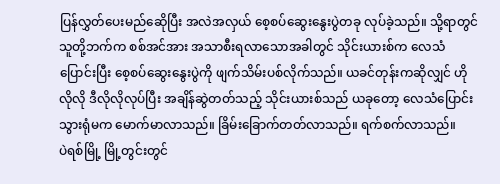ပြန်လွှတ်ပေးမည်ဆေိုပြီး အလဲအလှယ် စေ့စပ်ဆွေးနွေးပွဲတခု လုပ်ခဲ့သည်။ သို့ရာတွင် သူတို့ဘက်က စစ်အင်အား အသာစီးရလာသောအခါတွင် သိုင်းယားစ်က လေသံပြောင်းပြီး စေ့စပ်ဆွေးနွေးပွဲကို ဖျက်သိမ်းပစ်လိုက်သည်။ ယခင်တုန်းကဆိုလျှင် ဟိုလိုလို ဒီလိုလိုလုပ်ပြီး အချိန်ဆွဲတတ်သည့် သိုင်းယားစ်သည် ယခုတော့ လေသံပြောင်းသွားရုံမက မောက်မာလာသည်။ ခြိမ်းခြောက်တတ်လာသည်။ ရက်စက်လာသည်။
ပဲရစ်မြို့ မြို့တွင်းတွင်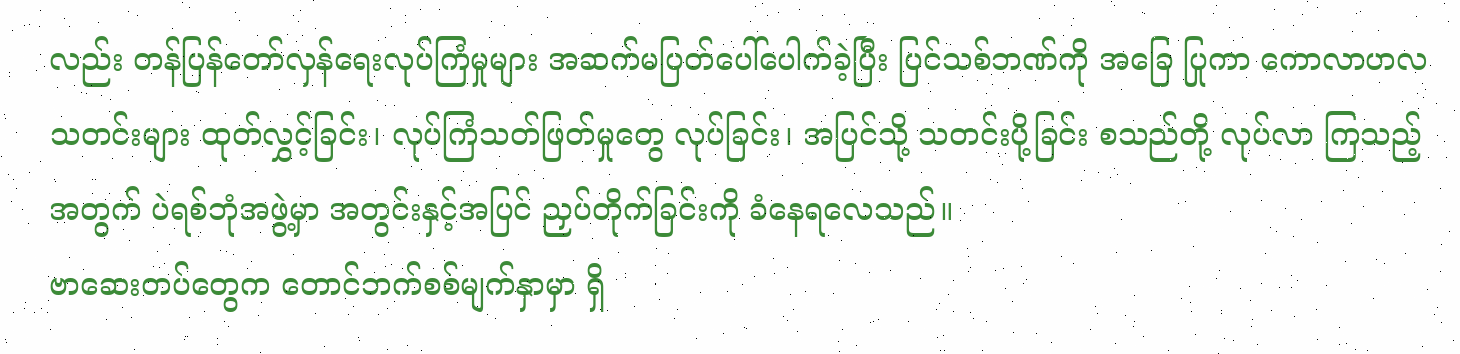လည်း တန်ပြန်တော်လှန်ရေးလုပ်ကြံမှုများ အဆက်မပြတ်ပေါ်ပေါက်ခဲ့ပြီး ပြင်သစ်ဘဏ်ကို အခြေ ပြုကာ ကောလာဟလသတင်းများ ထုတ်လွှင့်ခြင်း၊ လုပ်ကြံသတ်ဖြတ်မှုတွေ လုပ်ခြင်း၊ အပြင်သို့ သတင်းပို့ခြင်း စသည်တို့ လုပ်လာ ကြသည့်အတွက် ပဲရစ်ဘုံအဖွဲ့မှာ အတွင်းနှင့်အပြင် ညှပ်တိုက်ခြင်းကို ခံနေရလေသည်။
ဗာဆေးတပ်တွေက တောင်ဘက်စစ်မျက်နှာမှာ ရှိ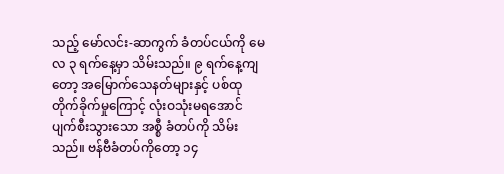သည့် မော်လင်း-ဆာကွက် ခံတပ်ငယ်ကို မေလ ၃ ရက်နေ့မှာ သိမ်းသည်။ ၉ ရက်နေ့ကျတော့ အမြောက်သေနတ်များနှင့် ပစ်ထုတိုက်ခိုက်မှုကြောင့် လုံးဝသုံးမရအောင် ပျက်စီးသွားသော အစ္စီ ခံတပ်ကို သိမ်းသည်။ ဗန်ဗီခံတပ်ကိုတော့ ၁၄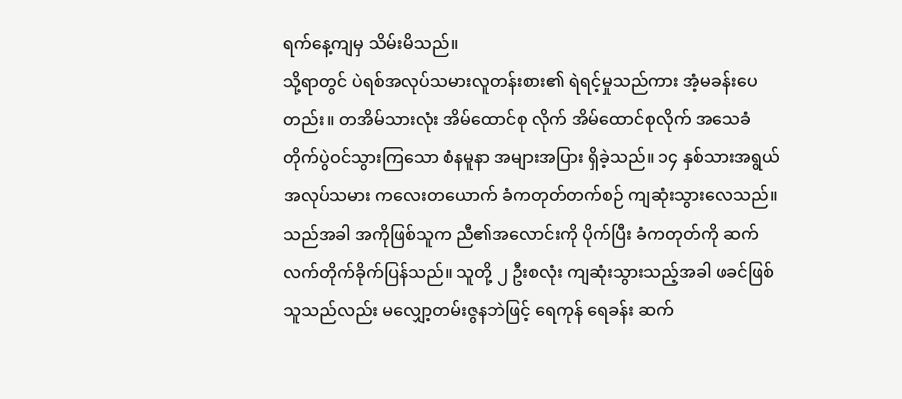ရက်နေ့ကျမှ သိမ်းမိသည်။
သို့ရာတွင် ပဲရစ်အလုပ်သမားလူတန်းစား၏ ရဲရင့်မှုသည်ကား အံ့မခန်းပေတည်း။ တအိမ်သားလုံး အိမ်ထောင်စု လိုက် အိမ်ထောင်စုလိုက် အသေခံတိုက်ပွဲဝင်သွားကြသော စံနမူနာ အများအပြား ရှိခဲ့သည်။ ၁၄ နှစ်သားအရွယ် အလုပ်သမား ကလေးတယောက် ခံကတုတ်တက်စဉ် ကျဆုံးသွားလေသည်။ သည်အခါ အကိုဖြစ်သူက ညီ၏အလောင်းကို ပိုက်ပြီး ခံကတုတ်ကို ဆက်လက်တိုက်ခိုက်ပြန်သည်။ သူတို့ ၂ ဦးစလုံး ကျဆုံးသွားသည့်အခါ ဖခင်ဖြစ်သူသည်လည်း မလျှော့တမ်းဇွနဘဲဖြင့် ရေကုန် ရေခန်း ဆက်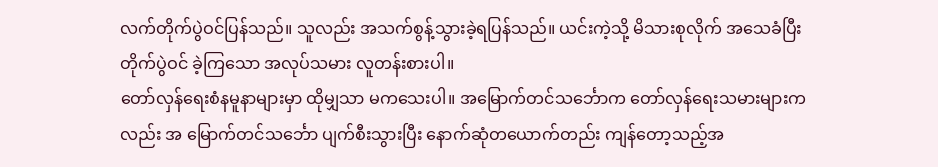လက်တိုက်ပွဲဝင်ပြန်သည်။ သူလည်း အသက်စွန့်သွားခဲ့ရပြန်သည်။ ယင်းကဲ့သို့ မိသားစုလိုက် အသေခံပြီး တိုက်ပွဲဝင် ခဲ့ကြသော အလုပ်သမား လူတန်းစားပါ။
တော်လှန်ရေးစံနမူနာများမှာ ထိုမျှသာ မကသေးပါ။ အမြောက်တင်သင်္ဘောက တော်လှန်ရေးသမားများကလည်း အ မြောက်တင်သင်္ဘော ပျက်စီးသွားပြီး နောက်ဆုံတယောက်တည်း ကျန်တော့သည့်အ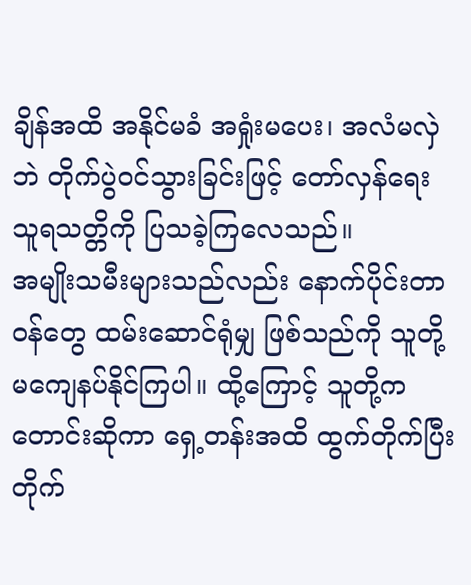ချိန်အထိ အနိုင်မခံ အရှုံးမပေး၊ အလံမလှဲဘဲ တိုက်ပွဲဝင်သွားခြင်းဖြင့် တော်လှန်ရေးသူရသတ္တိကို ပြသခဲ့ကြလေသည်။
အမျိုးသမီးများသည်လည်း နောက်ပိုင်းတာဝန်တွေ ထမ်းဆောင်ရုံမျှ ဖြစ်သည်ကို သူတို့မကျေနပ်နိုင်ကြပါ။ ထို့ကြောင့် သူတို့က တောင်းဆိုကာ ရှေ့တန်းအထိ ထွက်တိုက်ပြီး တိုက်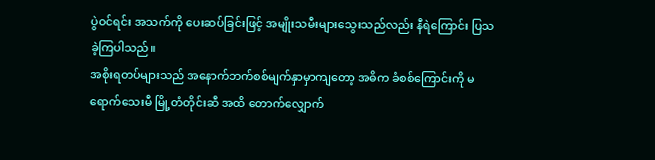ပွဲဝင်ရင်း အသက်ကို ပေးဆပ်ခြင်းဖြင့် အမျိုးသမီးများသွေးသည်လည်း နီရဲကြောင်း ပြသခဲ့ကြပါသည်။
အစိုးရတပ်များသည် အနောက်ဘက်စစ်မျက်နှာမှာကျတော့ အဓိက ခံစစ်ကြောင်းကို မရောက်သေးမီ မြို့တံတိုင်းဆီ အထိ တောက်လျှောက်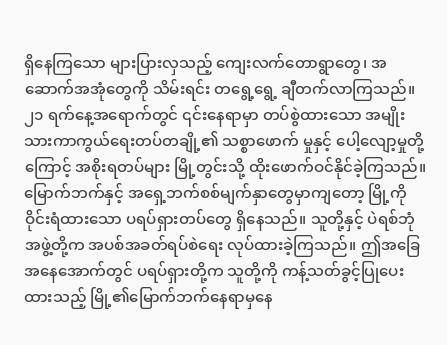ရှိနေကြသော များပြားလှသည့် ကျေးလက်တောရွာတွေ၊ အဆောက်အအုံတွေကို သိမ်းရင်း တရွေ့ရွေ့ ချီတက်လာကြသည်။ ၂၁ ရက်နေ့အရောက်တွင် ၎င်းနေရာမှာ တပ်စွဲထားသော အမျိုးသားကာကွယ်ရေးတပ်တချို့၏ သစ္စာဖောက် မှုနှင့် ပေါ့လျော့မှုတို့ကြောင့် အစိုးရတပ်များ မြို့တွင်းသို့ ထိုးဖောက်ဝင်နိုင်ခဲ့ကြသည်။
မြောက်ဘက်နှင့် အရှေ့ဘက်စစ်မျက်နှာတွေမှာကျတော့ မြို့ကို ဝိုင်းရံထားသော ပရပ်ရှားတပ်တွေ ရှိနေသည်။ သူတို့နှင့် ပဲရစ်ဘုံအဖွဲ့တို့က အပစ်အခတ်ရပ်စဲရေး လုပ်ထားခဲ့ကြသည်။ ဤအခြေအနေအောက်တွင် ပရပ်ရှားတို့က သူတို့ကို ကန့်သတ်ခွင့်ပြုပေးထားသည့် မြို့၏မြောက်ဘက်နေရာမှနေ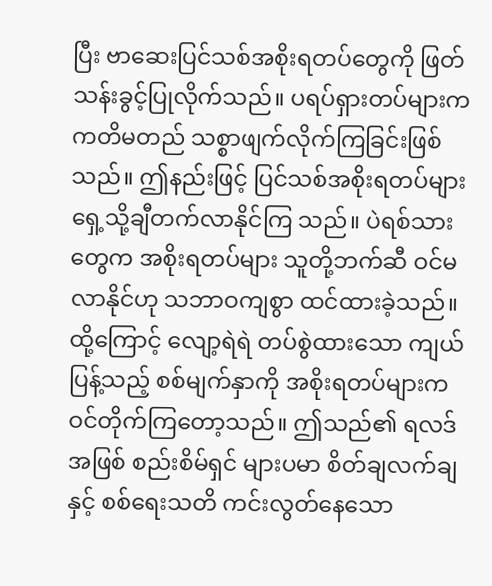ပြီး ဗာဆေးပြင်သစ်အစိုးရတပ်တွေကို ဖြတ်သန်းခွင့်ပြုလိုက်သည်။ ပရပ်ရှားတပ်များက ကတိမတည် သစ္စာဖျက်လိုက်ကြခြင်းဖြစ်သည်။ ဤနည်းဖြင့် ပြင်သစ်အစိုးရတပ်များ ရှေ့သို့ချီတက်လာနိုင်ကြ သည်။ ပဲရစ်သားတွေက အစိုးရတပ်များ သူတို့ဘက်ဆီ ဝင်မလာနိုင်ဟု သဘာဝကျစွာ ထင်ထားခဲ့သည်။ ထို့ကြောင့် လျော့ရဲရဲ တပ်စွဲထားသော ကျယ်ပြန့်သည့် စစ်မျက်နှာကို အစိုးရတပ်များက ဝင်တိုက်ကြတော့သည်။ ဤသည်၏ ရလဒ်အဖြစ် စည်းစိမ်ရှင် များပမာ စိတ်ချလက်ချနှင့် စစ်ရေးသတိ ကင်းလွတ်နေသော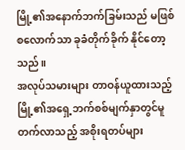မြို့၏အနောက်ဘက်ခြမ်းသည် မဖြစ်စလောက်သာ ခုခံတိုက်ခိုက် နိုင်တော့သည်။
အလုပ်သမားများ တာဝန်ယူထားသည့် မြို့၏အရှေ့ဘက်စစ်မျက်နှာတွင်မူ တက်လာသည့် အစိုးရတပ်များ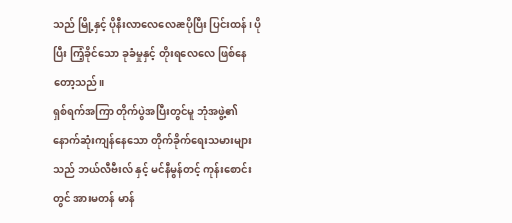သည် မြို့နှင့် ပိုနီးလာလေလေæပိုပြီး ပြင်းထန်၊ ပိုပြီး ကြံ့ခိုင်သော ခုခံမှုနှင့် တိုးရလေလေ ဖြစ်နေတော့သည်။
ရှစ်ရက်အကြာ တိုက်ပွဲအပြီးတွင်မူ ဘုံအဖွဲ့၏ နောက်ဆုံးကျန်နေသော တိုက်ခိုက်ရေးသမားများသည် ဘယ်လီဗီးလ် နှင့် မင်နီမွန်တင့် ကုန်းစောင်းတွင် အားမတန် မာန်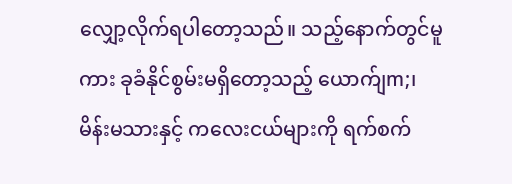လျှော့လိုက်ရပါတော့သည်။ သည့်နောက်တွင်မူကား ခုခံနိုင်စွမ်းမရှိတော့သည့် ယောက်ျm;၊ မိန်းမသားနှင့် ကလေးငယ်များကို ရက်စက်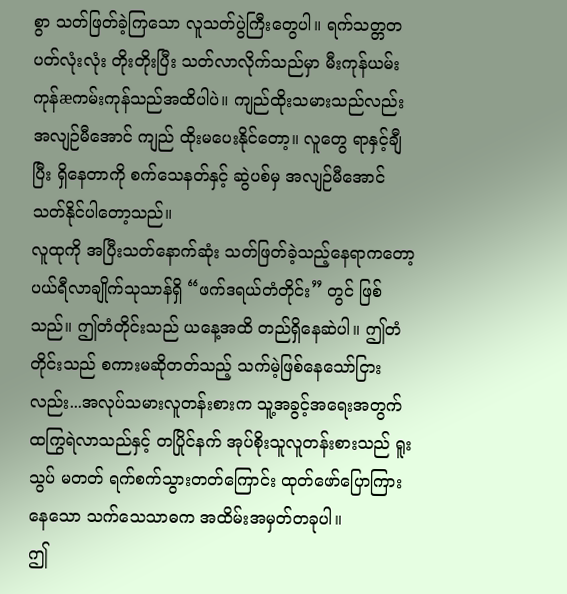စွာ သတ်ဖြတ်ခဲ့ကြသော လူသတ်ပွဲကြီးတွေပါ။ ရက်သတ္တတပတ်လုံးလုံး တိုးတိုးပြီး သတ်လာလိုက်သည်မှာ မီးကုန်ယမ်းကုန်æကမ်းကုန်သည်အထိပါပဲ။ ကျည်ထိုးသမားသည်လည်း အလျဉ်မီအောင် ကျည် ထိုးမပေးနိုင်တော့။ လူတွေ ရာနှင့်ချီပြီး ရှိနေတာကို စက်သေနတ်နှင့် ဆွဲပစ်မှ အလျဉ်မီအောင် သတ်နိုင်ပါတော့သည်။
လူထုကို အပြီးသတ်နောက်ဆုံး သတ်ဖြတ်ခဲ့သည့်နေရာကတော့ ပယ်ရီလာချိုက်သုသာန်ရှိ “ဖက်ဒရယ်တံတိုင်း” တွင် ဖြစ်သည်။ ဤတံတိုင်းသည် ယနေ့အထိ တည်ရှိနေဆဲပါ။ ဤတံတိုင်းသည် စကားမဆိုတတ်သည့် သက်မဲ့ဖြစ်နေသော်ငြား လည်း...အလုပ်သမားလူတန်းစားက သူ့အခွင့်အရေးအတွက် ထကြွရဲလာသည်နှင့် တပြိုင်နက် အုပ်စိုးသူလူတန်းစားသည် ရူးသွပ် မတတ် ရက်စက်သွားတတ်ကြောင်း ထုတ်ဖော်ပြောကြားနေသော သက်သေသာဓက အထိမ်းအမှတ်တခုပါ။
ဤ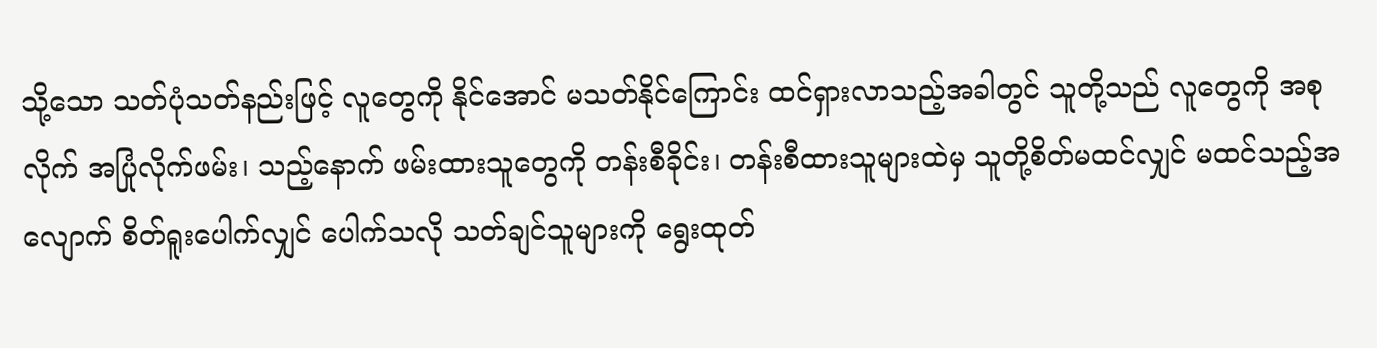သို့သော သတ်ပုံသတ်နည်းဖြင့် လူတွေကို နိုင်အောင် မသတ်နိုင်ကြောင်း ထင်ရှားလာသည့်အခါတွင် သူတို့သည် လူတွေကို အစုလိုက် အပြုံလိုက်ဖမ်း၊ သည့်နောက် ဖမ်းထားသူတွေကို တန်းစီခိုင်း၊ တန်းစီထားသူများထဲမှ သူတို့စိတ်မထင်လျှင် မထင်သည့်အလျောက် စိတ်ရူးပေါက်လျှင် ပေါက်သလို သတ်ချင်သူများကို ရွေးထုတ်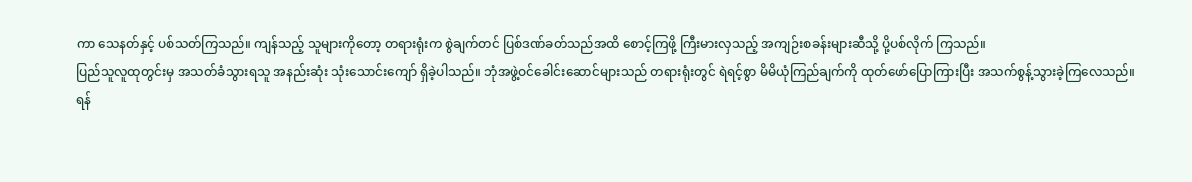ကာ သေနတ်နှင့် ပစ်သတ်ကြသည်။ ကျန်သည့် သူများကိုတော့ တရားရုံးက စွဲချက်တင် ပြစ်ဒဏ်ခတ်သည်အထိ စောင့်ကြဖို့ ကြီးမားလှသည့် အကျဉ်းစခန်းများဆီသို့ ပို့ပစ်လိုက် ကြသည်။
ပြည်သူလူထုတွင်းမှ အသတ်ခံသွားရသူ အနည်းဆုံး သုံးသောင်းကျော် ရှိခဲ့ပါသည်။ ဘုံအဖွဲ့ဝင်ခေါင်းဆောင်များသည် တရားရုံးတွင် ရဲရင့်စွာ မိမိယုံကြည်ချက်ကို ထုတ်ဖော်ပြောကြားပြီး အသက်စွန့်သွားခဲ့ကြလေသည်။
ရန်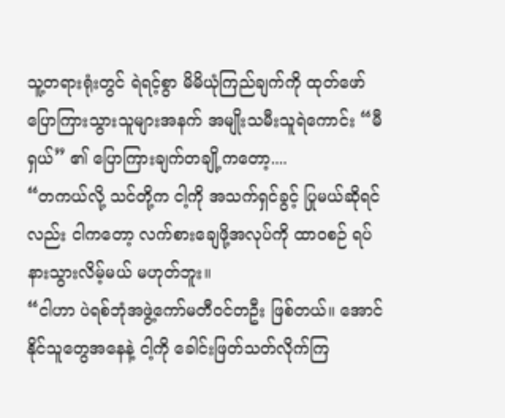သူ့တရားရုံးတွင် ရဲရင့်စွာ မိမိယုံကြည်ချက်ကို ထုတ်ဖော်ပြောကြားသွားသူများအနက် အမျိုးသမီးသူရဲကောင်း “မီရှယ်” ၏ ပြောကြားချက်တချို့ကတော့....
“တကယ်လို့ သင်တို့က ငါ့ကို အသက်ရှင်ခွင့် ပြုမယ်ဆိုရင်လည်း ငါကတော့ လက်စားချေဖို့အလုပ်ကို ထာဝစဉ် ရပ်နားသွားလိမ့်မယ် မဟုတ်ဘူး။
“ငါဟာ ပဲရစ်ဘုံအဖွဲ့ကော်မတီဝင်တဦး ဖြစ်တယ်။ အောင်နိုင်သူတွေအနေနဲ့ ငါ့ကို ခေါင်းဖြတ်သတ်လိုက်ကြ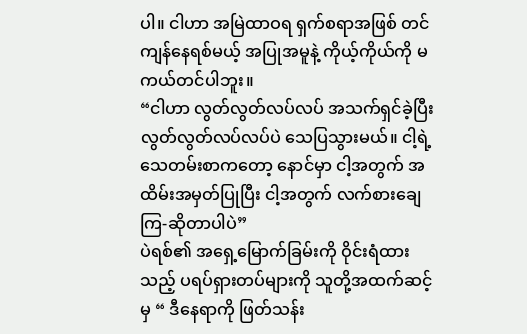ပါ။ ငါဟာ အမြဲထာဝရ ရှက်စရာအဖြစ် တင်ကျန်နေရစ်မယ့် အပြုအမူနဲ့ ကိုယ့်ကိုယ်ကို မကယ်တင်ပါဘူး။
“ငါဟာ လွတ်လွတ်လပ်လပ် အသက်ရှင်ခဲ့ပြီး လွတ်လွတ်လပ်လပ်ပဲ သေပြသွားမယ်။ ငါ့ရဲ့သေတမ်းစာကတော့ နောင်မှာ ငါ့အတွက် အထိမ်းအမှတ်ပြုပြီး ငါ့အတွက် လက်စားချေကြ-ဆိုတာပါပဲ”
ပဲရစ်၏ အရှေ့မြောက်ခြမ်းကို ဝိုင်းရံထားသည့် ပရပ်ရှားတပ်များကို သူတို့အထက်ဆင့်မှ “ ဒီနေရာကို ဖြတ်သန်း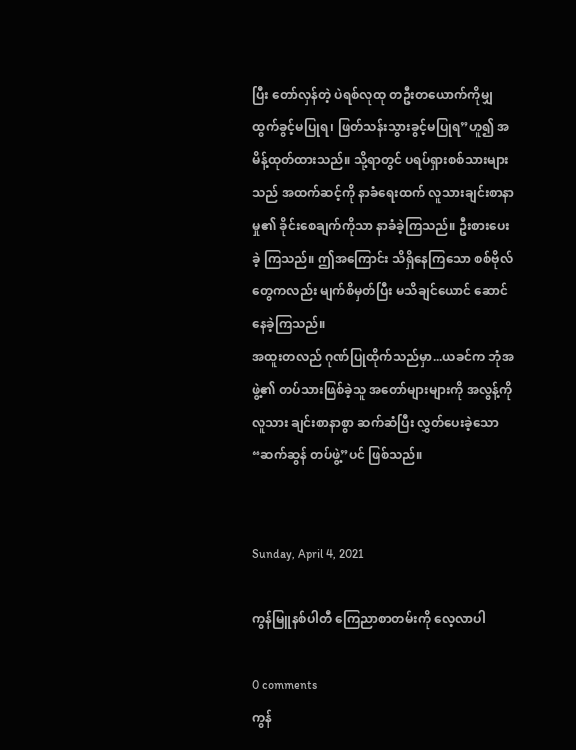ပြီး တော်လှန်တဲ့ ပဲရစ်လုထု တဦးတယောက်ကိုမျှ ထွက်ခွင့်မပြုရ၊ ဖြတ်သန်းသွားခွင့်မပြုရ”ဟူ၍ အမိန့်ထုတ်ထားသည်။ သို့ရာတွင် ပရပ်ရှားစစ်သားများသည် အထက်ဆင့်ကို နာခံရေးထက် လူသားချင်းစာနာမှု၏ ခိုင်းစေချက်ကိုသာ နာခံခဲ့ကြသည်။ ဦးစားပေးခဲ့ ကြသည်။ ဤအကြောင်း သိရှိနေကြသော စစ်ဗိုလ်တွေကလည်း မျက်စိမှတ်ပြီး မသိချင်ယောင် ဆောင်နေခဲ့ကြသည်။
အထူးတလည် ဂုဏ်ပြုထိုက်သည်မှာ...ယခင်က ဘုံအဖွဲ့၏ တပ်သားဖြစ်ခဲ့သူ အတော်များများကို အလွန့်ကို လူသား ချင်းစာနာစွာ ဆက်ဆံပြီး လွှတ်ပေးခဲ့သော “ဆက်ဆွန် တပ်ဖွဲ့”ပင် ဖြစ်သည်။


Sunday, April 4, 2021

ကွန်မြူနစ်ပါတီ ကြေညာစာတမ်းကို လေ့လာပါ

0 comments
ကွန်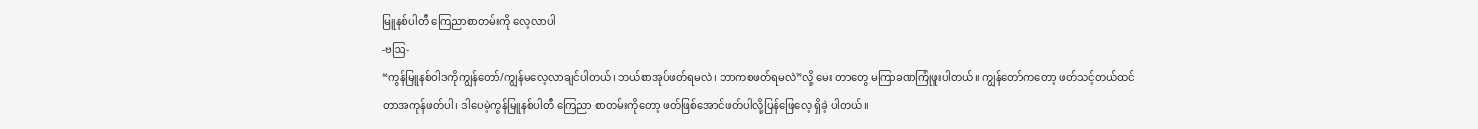မြူနစ်ပါတီ ကြေညာစာတမ်းကို လေ့လာပါ
-ဗဩ-
“ကွန်မြူနစ်ဝါဒကိုကျွန်တော်/ကျွန်မလေ့လာချင်ပါတယ်၊ ဘယ်စာအုပ်ဖတ်ရမလဲ၊ ဘာကစဖတ်ရမလဲ”လို့ မေး တာတွေ မကြာခဏကြုံဖူးပါတယ်။ ကျွန်တော်ကတော့ ဖတ်သင့်တယ်ထင်တာအကုန်ဖတ်ပါ၊ ဒါပေမဲ့ကွန်မြူနစ်ပါတီ ကြေညာ စာတမ်းကိုတော့ ဖတ်ဖြစ်အောင်ဖတ်ပါလို့ပြန်ဖြေလေ့ ရှိခဲ့ ပါတယ်။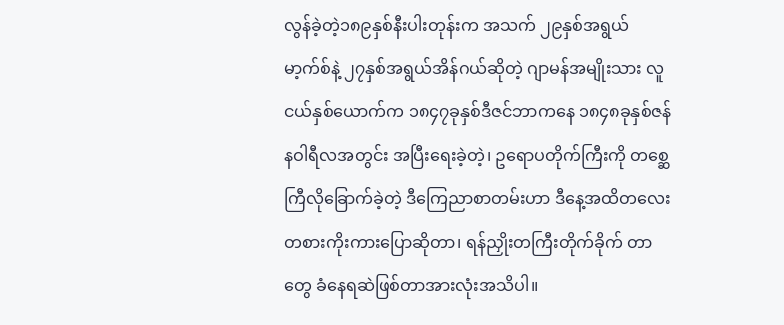လွန်ခဲ့တဲ့၁၈၉နှစ်နီးပါးတုန်းက အသက် ၂၉နှစ်အရွယ်မာ့က်စ်နဲ့ ၂၇နှစ်အရွယ်အိန်ဂယ်ဆိုတဲ့ ဂျာမန်အမျိုးသား လူငယ်နှစ်ယောက်က ၁၈၄၇ခုနှစ်ဒီဇင်ဘာကနေ ၁၈၄၈ခုနှစ်ဇန်နဝါရီလအတွင်း အပြီးရေးခဲ့တဲ့၊ ဥရောပတိုက်ကြီးကို တစ္ဆေကြီလိုခြောက်ခဲ့တဲ့ ဒီကြေညာစာတမ်းဟာ ဒီနေ့အထိတလေးတစားကိုးကားပြောဆိုတာ၊ ရန်ညှိုးတကြီးတိုက်ခိုက် တာတွေ ခံနေရဆဲဖြစ်တာအားလုံးအသိပါ။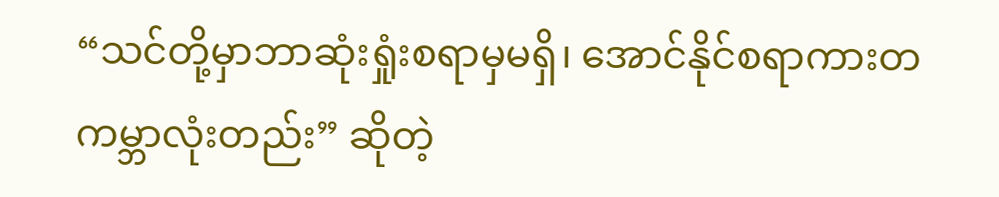“သင်တို့မှာဘာဆုံးရှုံးစရာမှမရှိ၊ အောင်နိုင်စရာကားတကမ္ဘာလုံးတည်း” ဆိုတဲ့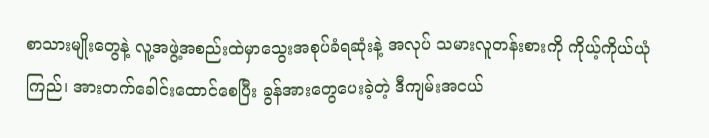စာသားမျိုးတွေနဲ့ လူ့အဖွဲ့အစည်းထဲမှာသွေးအစုပ်ခံရဆုံးနဲ့ အလုပ် သမားလူတန်းစားကို ကိုယ့်ကိုယ်ယုံကြည်၊ အားတက်ခေါင်းထောင်စေပြီး ခွန်အားတွေပေးခဲ့တဲ့ ဒီကျမ်းအငယ်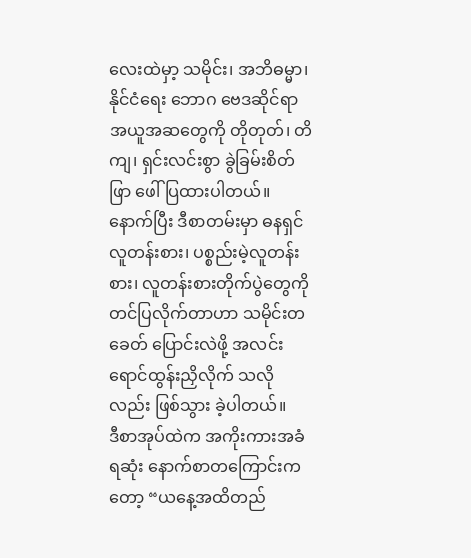လေးထဲမှာ့ သမိုင်း၊ အဘိဓမ္မာ၊ နိုင်ငံရေး ဘောဂ ဗေဒဆိုင်ရာ အယူအဆတွေကို တိုတုတ်၊ တိကျ၊ ရှင်းလင်းစွာ ခွဲခြမ်းစိတ်ဖြာ ဖေါ်ပြထားပါတယ်။ နောက်ပြီး ဒီစာတမ်းမှာ ဓနရှင်လူတန်းစား၊ ပစ္စည်းမဲ့လူတန်းစား၊ လူတန်းစားတိုက်ပွဲတွေကို တင်ပြလိုက်တာဟာ သမိုင်းတခေတ် ပြောင်းလဲဖို့ အလင်းရောင်ထွန်းညှိလိုက် သလိုလည်း ဖြစ်သွား ခဲ့ပါတယ်။
ဒီစာအုပ်ထဲက အကိုးကားအခံရဆုံး နောက်စာတကြောင်းကတော့ “ယနေ့အထိတည်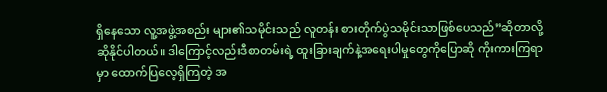ရှိနေသော လူ့အဖွဲ့အစည်း များ၏သမိုင်းသည် လူတန်း စားတိုက်ပွဲသမိုင်းသာဖြစ်ပေသည်”ဆိုတာလို့ဆိုနိုင်ပါတယ်။ ဒါကြောင့်လည်းဒီစာတမ်းရဲ့ ထူးခြားချက်နဲ့အရေးပါမှုတွေကိုပြောဆို ကိုးကားကြရာမှာ ထောက်ပြလေ့ရှိကြတဲ့ အ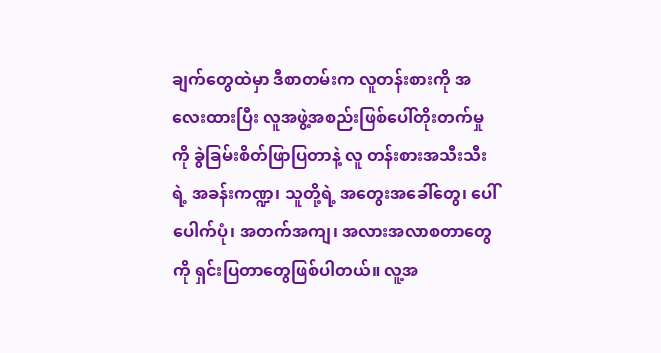ချက်တွေထဲမှာ ဒီစာတမ်းက လူတန်းစားကို အလေးထားပြီး လူအဖွဲ့အစည်းဖြစ်ပေါ်တိုးတက်မှုကို ခွဲခြမ်းစိတ်ဖြာပြတာနဲ့ လူ တန်းစားအသီးသီးရဲ့ အခန်းကဏ္ဍ၊ သူတို့ရဲ့ အတွေးအခေါ်တွေ၊ ပေါ်ပေါက်ပုံ၊ အတက်အကျ၊ အလားအလာစတာတွေကို ရှင်းပြတာတွေဖြစ်ပါတယ်။ လူ့အ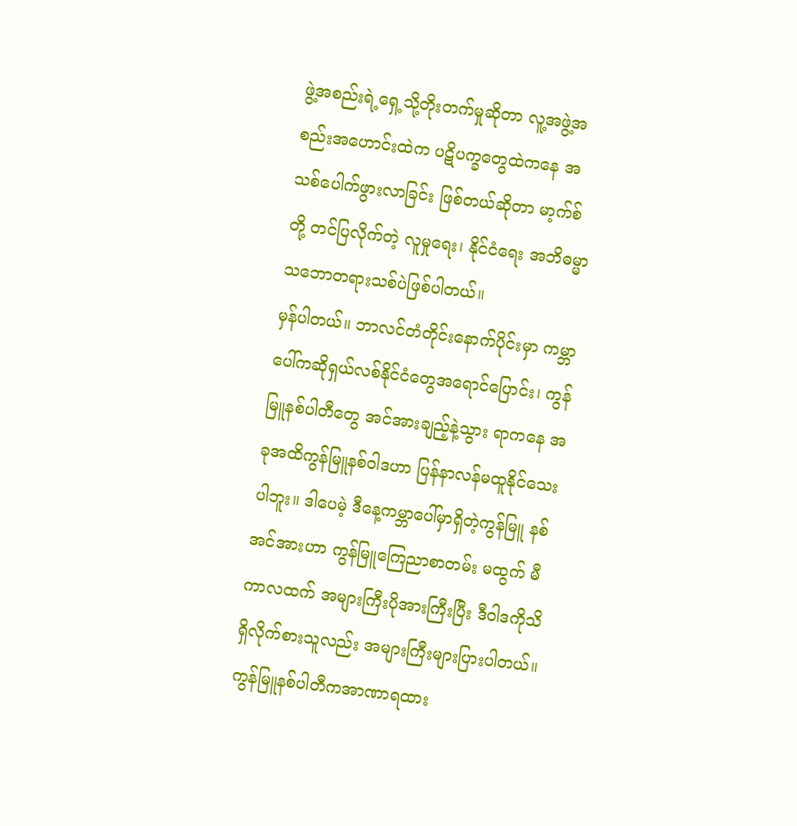ဖွဲ့အစည်းရဲ့ရှေ့သို့တိုးတက်မှုဆိုတာ လူ့အဖွဲ့အစည်းအဟောင်းထဲက ပဋိပက္ခတွေထဲကနေ အသစ်ပေါက်ဖွားလာခြင်း ဖြစ်တယ်ဆိုတာ မာ့က်စ်တို့ တင်ပြလိုက်တဲ့ လူမှုရေး၊ နိုင်ငံရေး အဘိဓမ္မာသဘောတရားသစ်ပဲဖြစ်ပါတယ်။
မှန်ပါတယ်။ ဘာလင်တံတိုင်းနောက်ပိုင်းမှာ ကမ္ဘာပေါ်ကဆိုရှယ်လစ်နိုင်ငံတွေအရောင်ပြောင်း၊ ကွန်မြူနစ်ပါတီတွေ အင်အားချည့်နဲ့သွား ရာကနေ အခုအထိကွန်မြူနစ်ဝါဒဟာ ပြန်နာလန်မထူနိုင်သေးပါဘူး။ ဒါပေမဲ့ ဒီနေ့ကမ္ဘာပေါ်မှာရှိတဲ့ကွန်မြူ နစ်အင်အားဟာ ကွန်မြူကြေညာစာတမ်း မထွက် မီကာလထက် အများကြီးပိုအားကြီးပြီး ဒီဝါဒကိုသိရှိလိုက်စားသူလည်း အများကြီးများပြားပါတယ်။ ကွန်မြူနစ်ပါတီကအာဏာရထား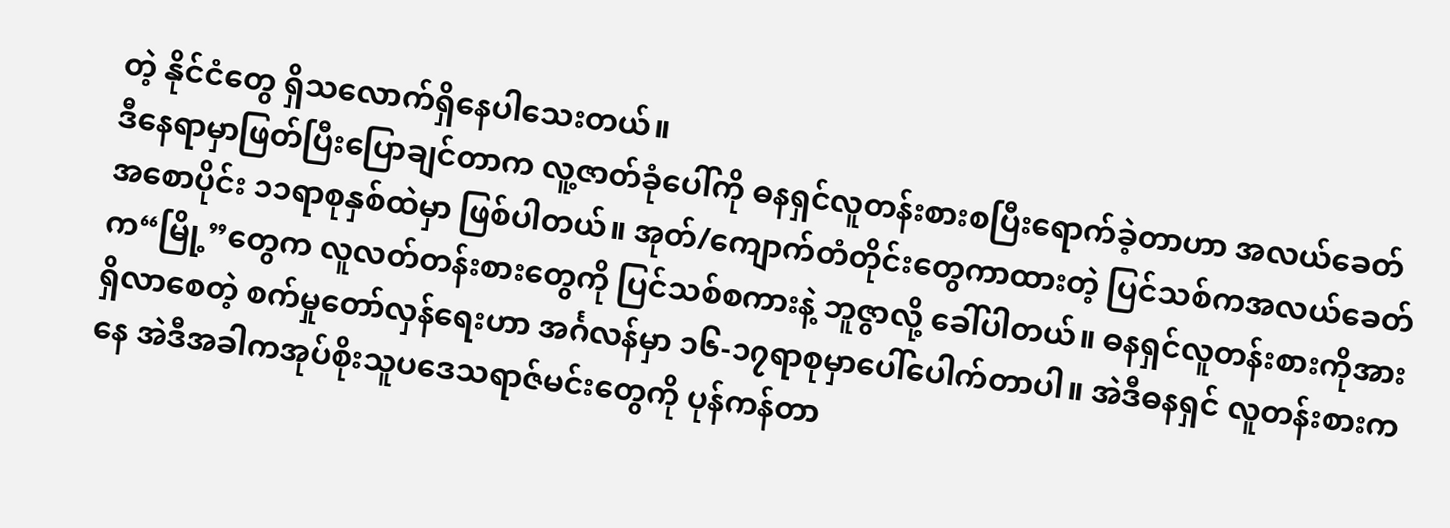တဲ့ နိုင်ငံတွေ ရှိသလောက်ရှိနေပါသေးတယ်။
ဒီနေရာမှာဖြတ်ပြီးပြောချင်တာက လူ့ဇာတ်ခုံပေါ်ကို ဓနရှင်လူတန်းစားစပြီးရောက်ခဲ့တာဟာ အလယ်ခေတ် အစောပိုင်း ၁၁ရာစုနှစ်ထဲမှာ ဖြစ်ပါတယ်။ အုတ်/ကျောက်တံတိုင်းတွေကာထားတဲ့ ပြင်သစ်ကအလယ်ခေတ်က“မြို့”တွေက လူလတ်တန်းစားတွေကို ပြင်သစ်စကားနဲ့ ဘူဇွာလို့ ခေါ်ပါတယ်။ ဓနရှင်လူတန်းစားကိုအားရှိလာစေတဲ့ စက်မှုတော်လှန်ရေးဟာ အင်္ဂလန်မှာ ၁၆-၁၇ရာစုမှာပေါ်ပေါက်တာပါ။ အဲဒီဓနရှင် လူတန်းစားကနေ အဲဒီအခါကအုပ်စိုးသူပဒေသရာဇ်မင်းတွေကို ပုန်ကန်တာ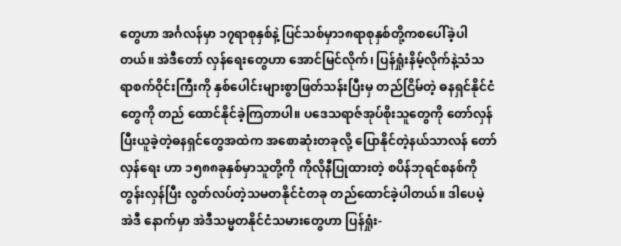တွေဟာ အင်္ဂလန်မှာ ၁၇ရာစုနှစ်နဲ့ ပြင်သစ်မှာ၁၈ရာစုနှစ်တို့ကစပေါ်ခဲ့ပါတယ်။ အဲဒီတော် လှန်ရေးတွေဟာ အောင်မြင်လိုက်၊ ပြန်ရှုံးနိမ့်လိုက်နဲ့သံသရာစက်ဝိုင်းကြီးကို နှစ်ပေါင်းများစွာဖြတ်သန်းပြီးမှ တည်ငြိမ်တဲ့ ဓနရှင်နိုင်ငံတွေကို တည် ထောင်နိုင်ခဲ့ကြတာပါ။ ပဒေသရာဇ်အုပ်စိုးသူတွေကို တော်လှန်ပြီးယူခဲ့တဲ့ဓနရှင်တွေအထဲက အစောဆုံးတခုလို့ ပြောနိုင်တဲ့နယ်သာလန် တော်လှန်ရေး ဟာ ၁၅၈၈ခုနှစ်မှာသူတို့ကို ကိုလိုနီပြုထားတဲ့ စပိန်ဘုရင်စနစ်ကို တွန်းလှန်ပြီး လွတ်လပ်တဲ့သမတနိုင်ငံတခု တည်ထောင်ခဲ့ပါတယ်။ ဒါပေမဲ့ အဲဒီ နောက်မှာ အဲဒီသမ္မတနိုင်ငံသမားတွေဟာ ပြန်ရှုံး-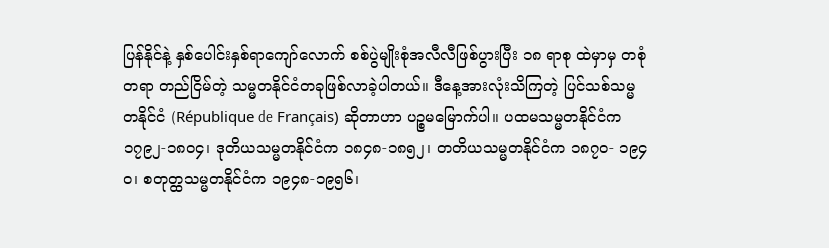ပြန်နိုင်နဲ့ နှစ်ပေါင်းနှစ်ရာကျော်လောက် စစ်ပွဲမျိုးစုံအလီလီဖြစ်ပွားပြီး ၁၈ ရာစု ထဲမှာမှ တစုံတရာ တည်ငြိမ်တဲ့ သမ္မတနိုင်ငံတခုဖြစ်လာခဲ့ပါတယ်။ ဒီနေ့အားလုံးသိကြတဲ့ ပြင်သစ်သမ္မတနိုင်ငံ (République de Français) ဆိုတာဟာ ပဉ္စမမြောက်ပါ။ ပထမသမ္မတနိုင်ငံက ၁၇၉၂-၁၈၀၄၊ ဒုတိယသမ္မတနိုင်ငံက ၁၈၄၈-၁၈၅၂၊ တတိယသမ္မတနိုင်ငံက ၁၈၇ဝ- ၁၉၄ဝ၊ စတုတ္ထသမ္မတနိုင်ငံက ၁၉၄၈-၁၉၅၆၊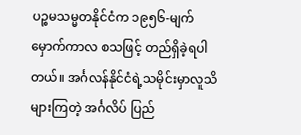ပဉ္စမသမ္မတနိုင်ငံက ၁၉၅၆-မျက်မှောက်ကာလ စသဖြင့် တည်ရှိခဲ့ရပါတယ်။ အင်္ဂလန်နိုင်ငံရဲ့သမိုင်းမှာလူသိများကြတဲ့ အင်္ဂလိပ် ပြည်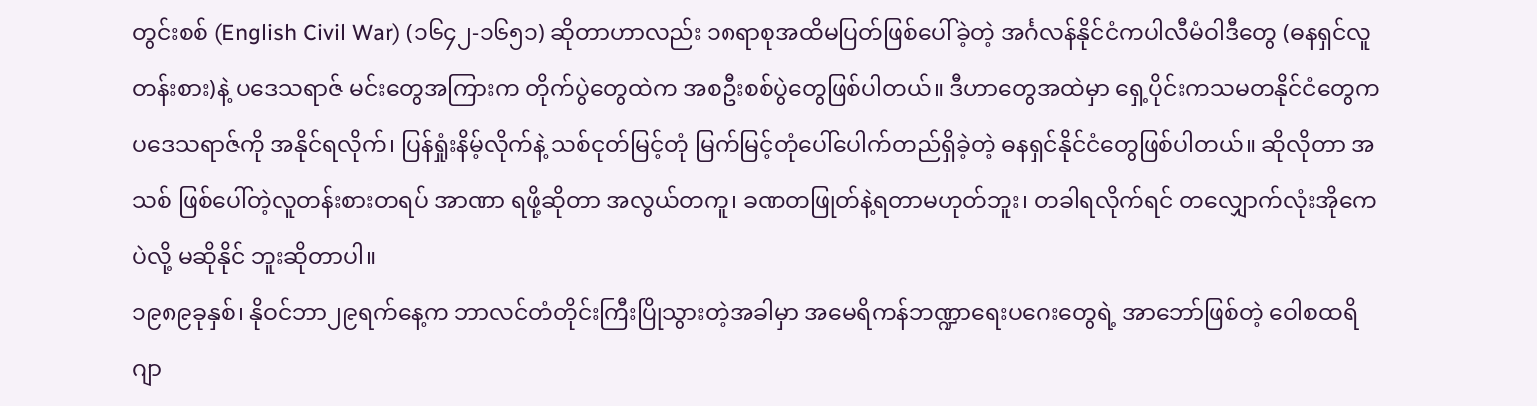တွင်းစစ် (English Civil War) (၁၆၄၂-၁၆၅၁) ဆိုတာဟာလည်း ၁၈ရာစုအထိမပြတ်ဖြစ်ပေါ်ခဲ့တဲ့ အင်္ဂလန်နိုင်ငံကပါလီမံဝါဒီတွေ (ဓနရှင်လူတန်းစား)နဲ့ ပဒေသရာဇ် မင်းတွေအကြားက တိုက်ပွဲတွေထဲက အစဦးစစ်ပွဲတွေဖြစ်ပါတယ်။ ဒီဟာတွေအထဲမှာ ရှေ့ပိုင်းကသမတနိုင်ငံတွေက ပဒေသရာဇ်ကို အနိုင်ရလိုက်၊ ပြန်ရှုံးနိမ့်လိုက်နဲ့ သစ်ငုတ်မြင့်တုံ မြက်မြင့်တုံပေါ်ပေါက်တည်ရှိခဲ့တဲ့ ဓနရှင်နိုင်ငံတွေဖြစ်ပါတယ်။ ဆိုလိုတာ အသစ် ဖြစ်ပေါ်တဲ့လူတန်းစားတရပ် အာဏာ ရဖို့ဆိုတာ အလွယ်တကူ၊ ခဏတဖြုတ်နဲ့ရတာမဟုတ်ဘူး၊ တခါရလိုက်ရင် တလျှောက်လုံးအိုကေပဲလို့ မဆိုနိုင် ဘူးဆိုတာပါ။
၁၉၈၉ခုနှစ်၊ နိုဝင်ဘာ၂၉ရက်နေ့က ဘာလင်တံတိုင်းကြီးပြိုသွားတဲ့အခါမှာ အမေရိကန်ဘဏ္ဍာရေးပဂေးတွေရဲ့ အာဘော်ဖြစ်တဲ့ ဝေါစထရိ ဂျာ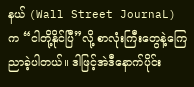နယ် (Wall Street JournaL) က “ငါတို့နိုင်ပြီ”လို့ စာလုံးကြီးတွေနဲ့ကြေညာခဲ့ပါတယ်။ ဒါဖြင့်အဲဒီနောက်ပိုင်း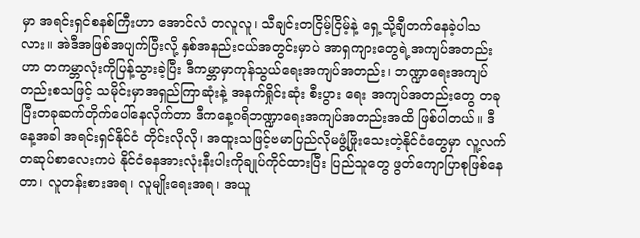မှာ အရင်းရှင်စနစ်ကြီးဟာ အောင်လံ တလူလူ၊ သီချင်းတငြိမ့်ငြိမ့်နဲ့ ရှေ့သို့ချီတက်နေခဲ့ပါသလား။ အဲဒီအဖြစ်အပျက်ပြီးလို့ နှစ်အနည်းငယ်အတွင်းမှာပဲ အာရှကျားတွေရဲ့အကျပ်အတည်းဟာ တကမ္ဘာလုံးကိုပြန့်သွားခဲ့ပြီး ဒီကမ္ဘာမှာကုန်သွယ်ရေးအကျပ်အတည်း၊ ဘဏ္ဍာရေးအကျပ်တည်းစသဖြင့် သမိုင်းမှာအရှည်ကြာဆုံးနဲ့ အနက်ရှိုင်းဆုံး စီးပွား ရေး အကျပ်အတည်းတွေ တခုပြီးတခုဆက်တိုက်ပေါ်နေလိုက်တာ ဒီကနေ့ဂရိဘဏ္ဍာရေးအကျပ်အတည်းအထိ ဖြစ်ပါတယ်။ ဒီနေ့အခါ အရင်းရှင်နိုင်ငံ တိုင်းလိုလို၊ အထူးသဖြင့်ဗမာပြည်လိုမဖွံ့ဖြိုးသေးတဲ့နိုင်ငံတွေမှာ လူ့လက်တဆုပ်စာလေးကပဲ နိုင်ငံဓနအားလုံးနီးပါးကိုချုပ်ကိုင်ထားပြီး ပြည်သူတွေ ဖွတ်ကျောပြာစုဖြစ်နေတာ၊ လူတန်းစားအရ၊ လူမျိုးရေးအရ၊ အယူ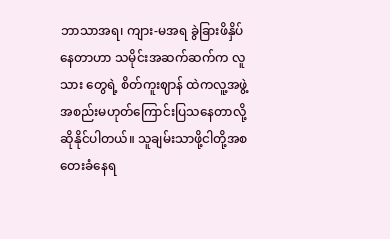ဘာသာအရ၊ ကျား-မအရ ခွဲခြားဖိနှိပ်နေတာဟာ သမိုင်းအဆက်ဆက်က လူသား တွေရဲ့ စိတ်ကူးဈာန် ထဲကလူ့အဖွဲ့အစည်းမဟုတ်ကြောင်းပြသနေတာလို့ ဆိုနိုင်ပါတယ်။ သူချမ်းသာဖို့ငါတို့အစတေးခံနေရ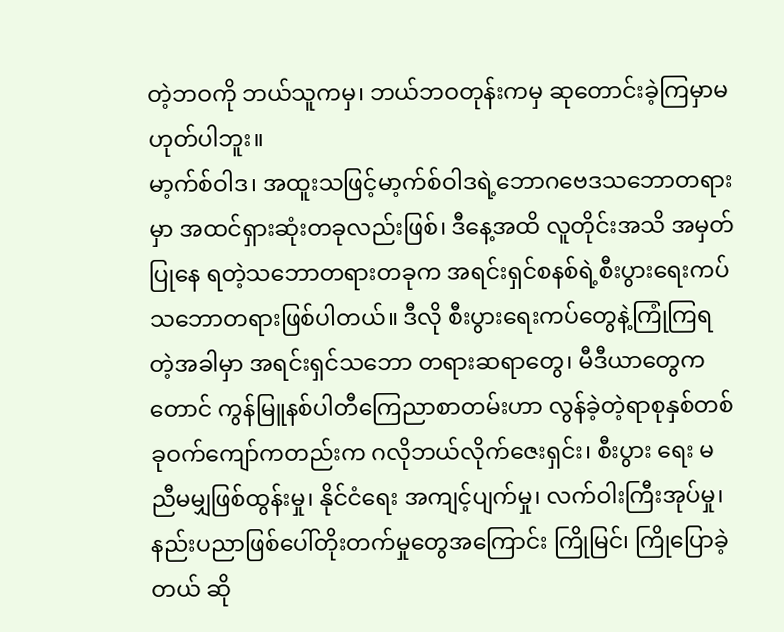တဲ့ဘဝကို ဘယ်သူကမှ၊ ဘယ်ဘဝတုန်းကမှ ဆုတောင်းခဲ့ကြမှာမဟုတ်ပါဘူး။
မာ့က်စ်ဝါဒ၊ အထူးသဖြင့်မာ့က်စ်ဝါဒရဲ့ဘောဂဗေဒသဘောတရားမှာ အထင်ရှားဆုံးတခုလည်းဖြစ်၊ ဒီနေ့အထိ လူတိုင်းအသိ အမှတ်ပြုနေ ရတဲ့သဘောတရားတခုက အရင်းရှင်စနစ်ရဲ့စီးပွားရေးကပ်သဘောတရားဖြစ်ပါတယ်။ ဒီလို စီးပွားရေးကပ်တွေနဲ့ကြုံကြရတဲ့အခါမှာ အရင်းရှင်သဘော တရားဆရာတွေ၊ မီဒီယာတွေကတောင် ကွန်မြူနစ်ပါတီကြေညာစာတမ်းဟာ လွန်ခဲ့တဲ့ရာစုနှစ်တစ်ခုဝက်ကျော်ကတည်းက ဂလိုဘယ်လိုက်ဇေးရှင်း၊ စီးပွား ရေး မညီမမျှဖြစ်ထွန်းမှု၊ နိုင်ငံရေး အကျင့်ပျက်မှု၊ လက်ဝါးကြီးအုပ်မှု၊ နည်းပညာဖြစ်ပေါ်တိုးတက်မှုတွေအကြောင်း ကြိုမြင်၊ ကြိုပြောခဲ့တယ် ဆို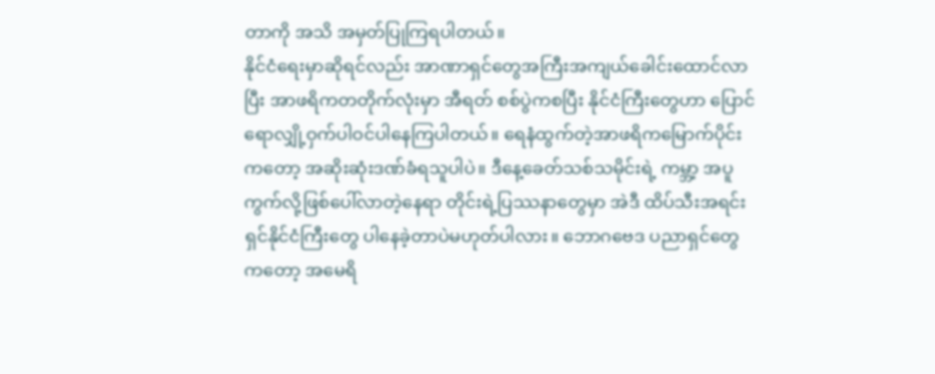တာကို အသိ အမှတ်ပြုကြရပါတယ်။
နိုင်ငံရေးမှာဆိုရင်လည်း အာဏာရှင်တွေအကြီးအကျယ်ခေါင်းထောင်လာပြီး အာဖရိကတတိုက်လုံးမှာ အီရတ် စစ်ပွဲကစပြီး နိုင်ငံကြီးတွေဟာ ပြောင်ရောလျှို့ဝှက်ပါဝင်ပါနေကြပါတယ်။ ရေနံထွက်တဲ့အာဖရိကမြောက်ပိုင်းကတော့ အဆိုးဆုံးဒဏ်ခံရသူပါပဲ။ ဒီနေ့ခေတ်သစ်သမိုင်းရဲ့ ကမ္ဘာ့ အပူ ကွက်လို့ဖြစ်ပေါ်လာတဲ့နေရာ တိုင်းရဲ့ပြဿနာတွေမှာ အဲဒီ ထိပ်သီးအရင်းရှင်နိုင်ငံကြီးတွေ ပါနေခဲ့တာပဲမဟုတ်ပါလား။ ဘောဂဗေဒ ပညာရှင်တွေ ကတော့ အမေရိ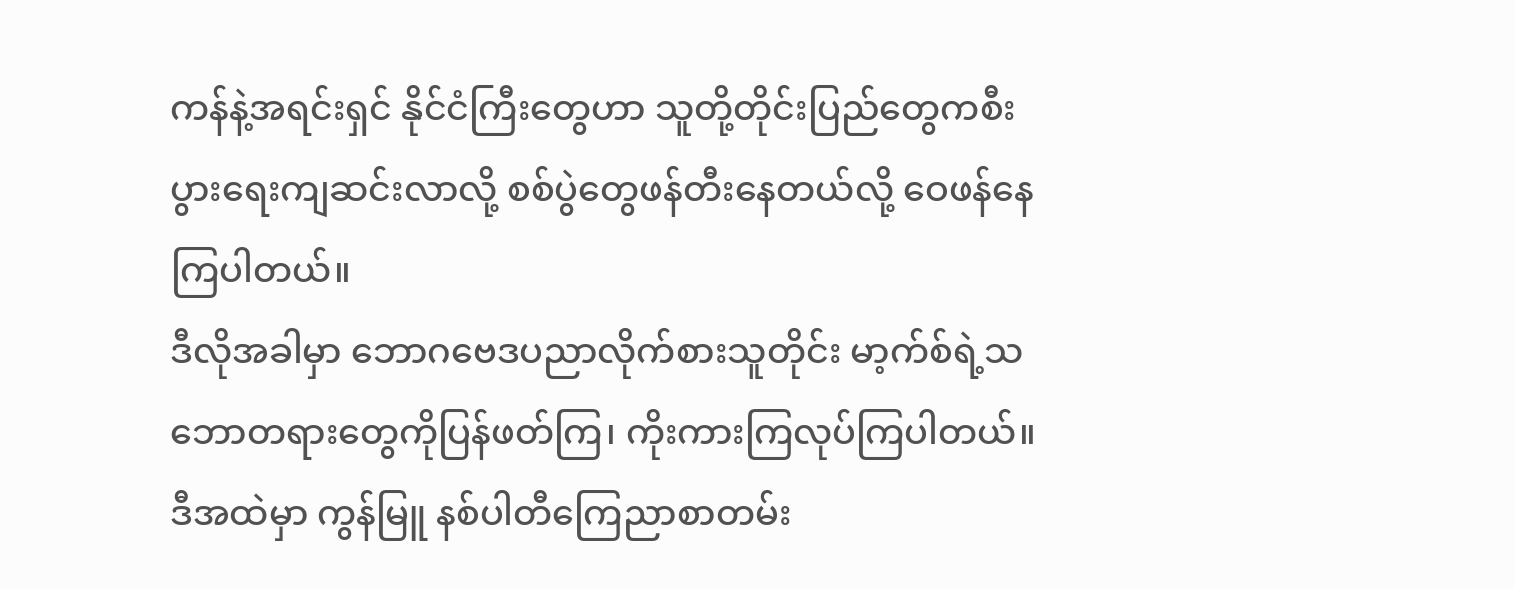ကန်နဲ့အရင်းရှင် နိုင်ငံကြီးတွေဟာ သူတို့တိုင်းပြည်တွေကစီးပွားရေးကျဆင်းလာလို့ စစ်ပွဲတွေဖန်တီးနေတယ်လို့ ဝေဖန်နေကြပါတယ်။
ဒီလိုအခါမှာ ဘောဂဗေဒပညာလိုက်စားသူတိုင်း မာ့က်စ်ရဲ့သဘောတရားတွေကိုပြန်ဖတ်ကြ၊ ကိုးကားကြလုပ်ကြပါတယ်။ ဒီအထဲမှာ ကွန်မြူ နစ်ပါတီကြေညာစာတမ်း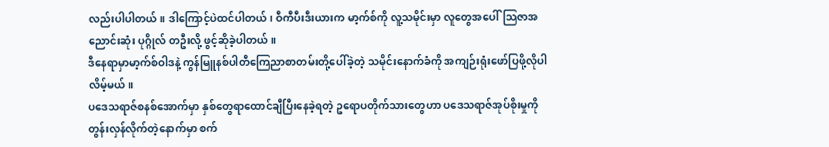လည်းပါပါတယ်။ ဒါကြောင့်ပဲထင်ပါတယ်၊ ဝီကီပီးဒီးယားက မာ့က်စ်ကို လူ့သမိုင်းမှာ လူတွေအပေါ်သြဇာအညောင်းဆုံး ပုဂ္ဂိုလ် တဦးလို့ ဖွင့်ဆိုခဲ့ပါတယ်။
ဒီနေရာမှာမာ့က်စ်ဝါဒနဲ့ ကွန်မြူနစ်ပါတီကြေညာစာတမ်းတို့ပေါ်ခဲ့တဲ့ သမိုင်းနောက်ခံကို အကျဉ်းရုံးဖော်ပြဖို့လိုပါလိမ့်မယ်။
ပဒေသရာဇ်စနစ်အောက်မှာ နှစ်တွေရာထောင်ချီပြီးနေခဲ့ရတဲ့ ဥရောပတိုက်သားတွေဟာ ပဒေသရာဇ်အုပ်စိုးမှုကို တွန်းလှန်လိုက်တဲ့နောက်မှာ စက်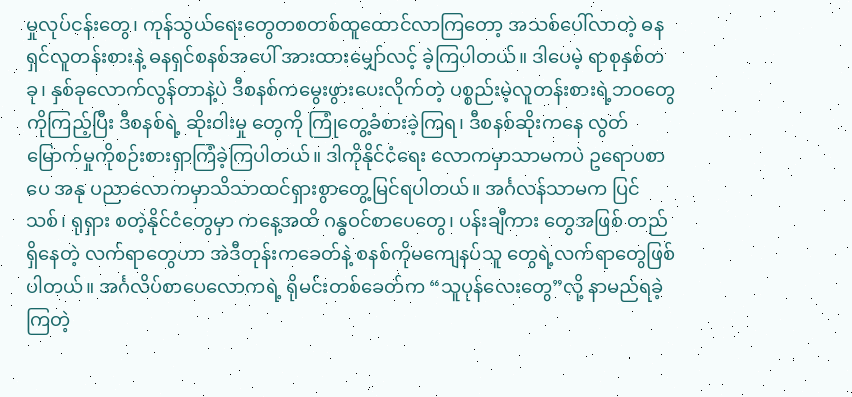မှုလုပ်ငန်းတွေ၊ ကုန်သွယ်ရေးတွေတစတစ်ထူထောင်လာကြတော့ အသစ်ပေါ်လာတဲ့ ဓနရှင်လူတန်းစားနဲ့ ဓနရှင်စနစ်အပေါ် အားထားမျှော်လင့် ခဲ့ကြပါတယ်။ ဒါပေမဲ့ ရာစုနှစ်တခု၊ နှစ်ခုလောက်လွန်တာနဲ့ပဲ ဒီစနစ်ကမွေးဖွားပေးလိုက်တဲ့ ပစ္စည်းမဲ့လူတန်းစားရဲ့ဘဝတွေကိုကြည့်ပြီး ဒီစနစ်ရဲ့ ဆိုးဝါးမှု တွေကို ကြုံတွေ့ခံစားခဲ့ကြရ၊ ဒီစနစ်ဆိုးကနေ လွတ်မြောက်မှုကိုစဉ်းစားရှာကြံခဲ့ကြပါတယ်။ ဒါကိုနိုင်ငံရေး လောကမှာသာမကပဲ ဥရောပစာပေ အနု ပညာလောကမှာသိသာထင်ရှားစွာတွေ့မြင်ရပါတယ်။ အင်္ဂလန်သာမက ပြင်သစ်၊ ရုရှား စတဲ့နိုင်ငံတွေမှာ ကနေ့အထိ ဂန္ဓဝင်စာပေတွေ၊ ပန်းချီကား တွေအဖြစ် တည်ရှိနေတဲ့ လက်ရာတွေဟာ အဲဒီတုန်းကခေတ်နဲ့ စနစ်ကိုမကျေနပ်သူ တွေရဲ့လက်ရာတွေဖြစ်ပါတယ်။ အင်္ဂလိပ်စာပေလောကရဲ့ ရိုမင်းတစ်ခေတ်က “သူပုန်လေးတွေ”လို့ နာမည်ရခဲ့ကြတဲ့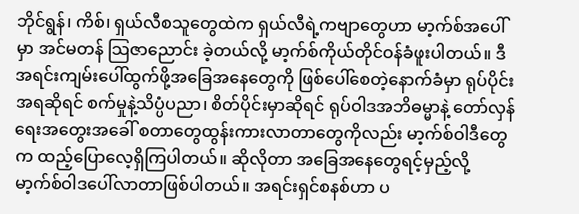ဘိုင်ရွန်၊ ကိစ်၊ ရှယ်လီစသူတွေထဲက ရှယ်လီရဲ့ကဗျာတွေဟာ မာ့က်စ်အပေါ်မှာ အင်မတန် သြဇာညောင်း ခဲ့တယ်လို့ မာ့က်စ်ကိုယ်တိုင်ဝန်ခံဖူးပါတယ်။ ဒီအရင်းကျမ်းပေါ်ထွက်ဖို့အခြေအနေတွေကို ဖြစ်ပေါ်စေတဲ့နောက်ခံမှာ ရုပ်ပိုင်းအရဆိုရင် စက်မှုနဲ့သိပ္ပံပညာ၊ စိတ်ပိုင်းမှာဆိုရင် ရုပ်ဝါဒအဘိဓမ္မာနဲ့ တော်လှန်ရေးအတွေးအခေါ် စတာတွေထွန်းကားလာတာတွေကိုလည်း မာ့က်စ်ဝါဒီတွေက ထည့်ပြောလေ့ရှိကြပါတယ်။ ဆိုလိုတာ အခြေအနေတွေရင့်မှည့်လို့ မာ့က်စ်ဝါဒပေါ်လာတာဖြစ်ပါတယ်။ အရင်းရှင်စနစ်ဟာ ပ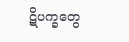ဋိပက္ခတွေ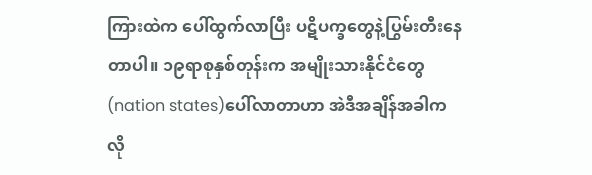ကြားထဲက ပေါ်ထွက်လာပြီး ပဋိပက္ခတွေနဲ့ပြွမ်းတီးနေတာပါ။ ၁၉ရာစုနှစ်တုန်းက အမျိုးသားနိုင်ငံတွေ(nation states)ပေါ်လာတာဟာ အဲဒီအချိန်အခါက လို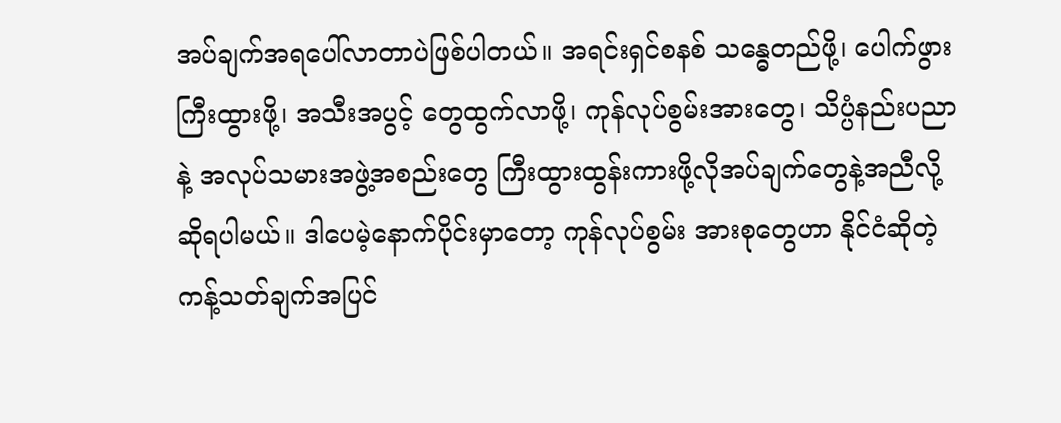အပ်ချက်အရပေါ်လာတာပဲဖြစ်ပါတယ်။ အရင်းရှင်စနစ် သန္ဓေတည်ဖို့၊ ပေါက်ဖွားကြီးထွားဖို့၊ အသီးအပွင့် တွေထွက်လာဖို့၊ ကုန်လုပ်စွမ်းအားတွေ၊ သိပ္ပံနည်းပညာနဲ့ အလုပ်သမားအဖွဲ့အစည်းတွေ ကြီးထွားထွန်းကားဖို့လိုအပ်ချက်တွေနဲ့အညီလို့ဆိုရပါမယ်။ ဒါပေမဲ့နောက်ပိုင်းမှာတော့ ကုန်လုပ်စွမ်း အားစုတွေဟာ နိုင်ငံဆိုတဲ့ကန့်သတ်ချက်အပြင်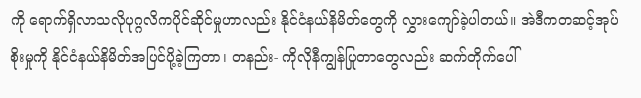ကို ရောက်ရှိလာသလိုပုဂ္ဂလိကပိုင်ဆိုင်မှုဟာလည်း နိုင်ငံနယ်နိမိတ်တွေကို လွှားကျော်ခဲ့ပါတယ်။ အဲဒီကတဆင့်အုပ်စိုးမှုကို နိုင်ငံနယ်နိမိတ်အပြင်ပို့ခဲ့ကြတာ၊ တနည်း- ကိုလိုနီကျွန်ပြုတာတွေလည်း ဆက်တိုက်ပေါ်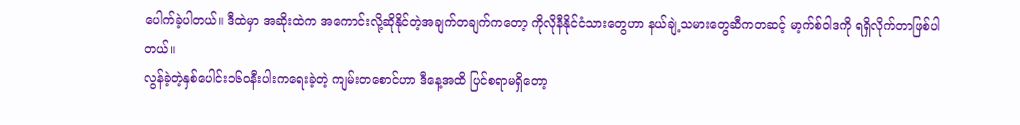ပေါက်ခဲ့ပါတယ်။ ဒီထဲမှာ အဆိုးထဲက အကောင်းလို့ဆိုနိုင်တဲ့အချက်တချက်ကတော့ ကိုလိုနီနိုင်ငံသားတွေဟာ နယ်ချဲ့သမားတွေဆီကတဆင့် မာ့က်စ်ဝါဒကို ရရှိလိုက်တာဖြစ်ပါ တယ်။
လွန်ခဲ့တဲ့နှစ်ပေါင်း၁၆ဝနီးပါးကရေးခဲ့တဲ့ ကျမ်းတစောင်ဟာ ဒီနေ့အထိ ပြင်စရာမရှိတော့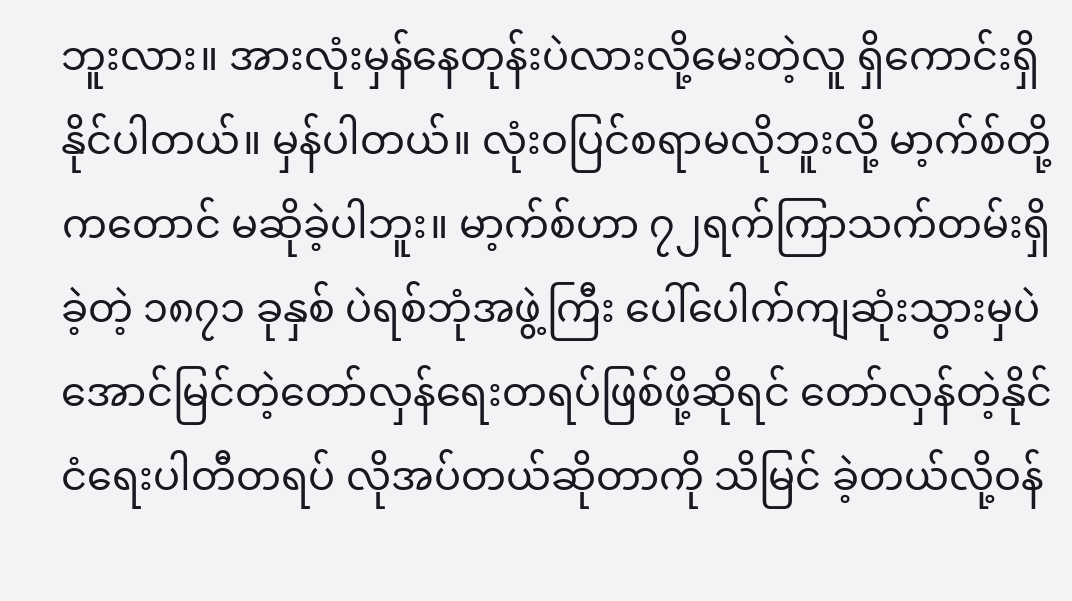ဘူးလား။ အားလုံးမှန်နေတုန်းပဲလားလို့မေးတဲ့လူ ရှိကောင်းရှိနိုင်ပါတယ်။ မှန်ပါတယ်။ လုံးဝပြင်စရာမလိုဘူးလို့ မာ့က်စ်တို့ကတောင် မဆိုခဲ့ပါဘူး။ မာ့က်စ်ဟာ ၇၂ရက်ကြာသက်တမ်းရှိခဲ့တဲ့ ၁၈၇၁ ခုနှစ် ပဲရစ်ဘုံအဖွဲ့ကြီး ပေါ်ပေါက်ကျဆုံးသွားမှပဲ အောင်မြင်တဲ့တော်လှန်ရေးတရပ်ဖြစ်ဖို့ဆိုရင် တော်လှန်တဲ့နိုင်ငံရေးပါတီတရပ် လိုအပ်တယ်ဆိုတာကို သိမြင် ခဲ့တယ်လို့ဝန်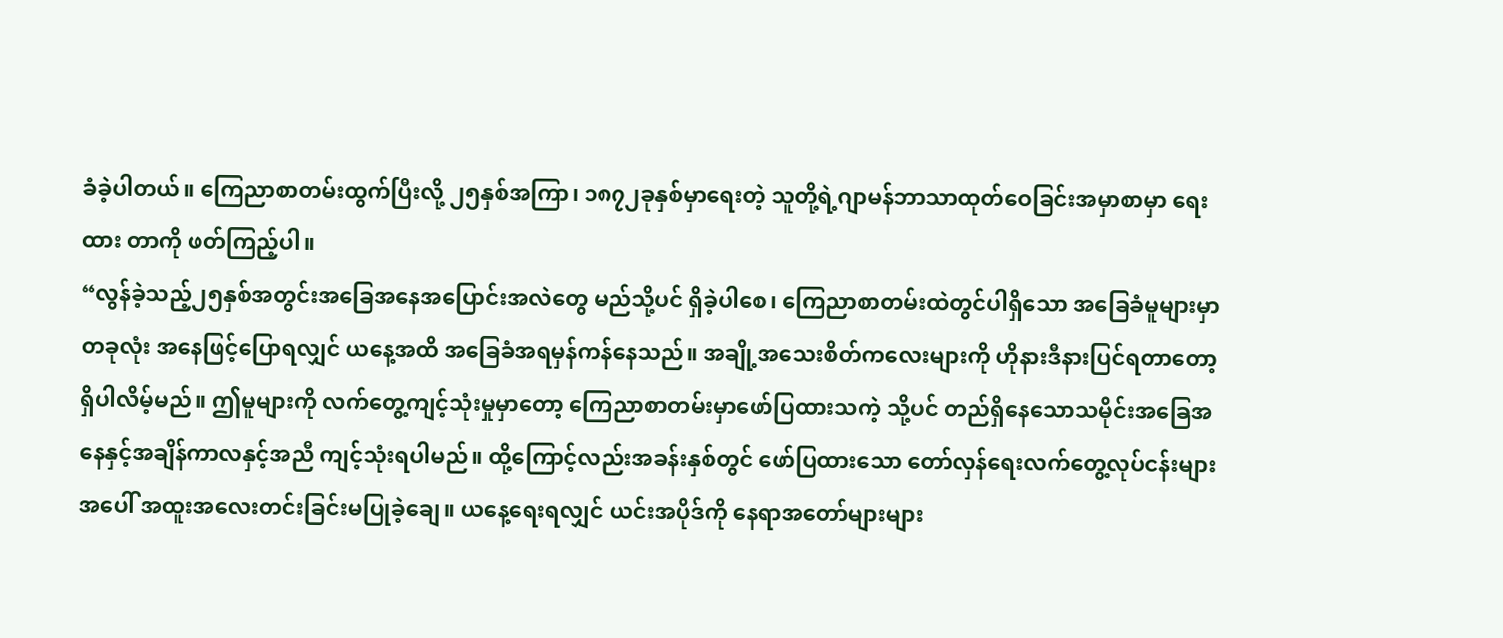ခံခဲ့ပါတယ်။ ကြေညာစာတမ်းထွက်ပြီးလို့ ၂၅နှစ်အကြာ၊ ၁၈၇၂ခုနှစ်မှာရေးတဲ့ သူတို့ရဲ့ဂျာမန်ဘာသာထုတ်ဝေခြင်းအမှာစာမှာ ရေးထား တာကို ဖတ်ကြည့်ပါ။
“လွန်ခဲ့သည့်၂၅နှစ်အတွင်းအခြေအနေအပြောင်းအလဲတွေ မည်သို့ပင် ရှိခဲ့ပါစေ၊ ကြေညာစာတမ်းထဲတွင်ပါရှိသော အခြေခံမူများမှာ တခုလုံး အနေဖြင့်ပြောရလျှင် ယနေ့အထိ အခြေခံအရမှန်ကန်နေသည်။ အချို့အသေးစိတ်ကလေးများကို ဟိုနားဒီနားပြင်ရတာတော့ ရှိပါလိမ့်မည်။ ဤမူများကို လက်တွေ့ကျင့်သုံးမှုမှာတော့ ကြေညာစာတမ်းမှာဖော်ပြထားသကဲ့ သို့ပင် တည်ရှိနေသောသမိုင်းအခြေအနေနှင့်အချိန်ကာလနှင့်အညီ ကျင့်သုံးရပါမည်။ ထို့ကြောင့်လည်းအခန်းနှစ်တွင် ဖော်ပြထားသော တော်လှန်ရေးလက်တွေ့လုပ်ငန်းများအပေါ် အထူးအလေးတင်းခြင်းမပြုခဲ့ချေ။ ယနေ့ရေးရလျှင် ယင်းအပိုဒ်ကို နေရာအတော်များများ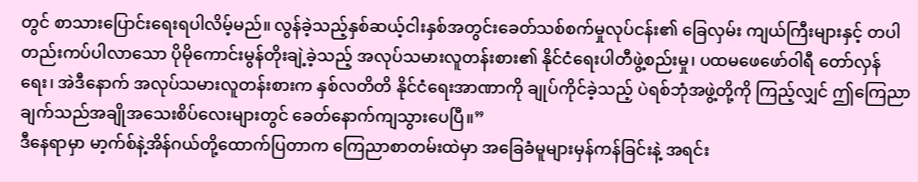တွင် စာသားပြောင်းရေးရပါလိမ့်မည်။ လွန်ခဲ့သည့်နှစ်ဆယ့်ငါးနှစ်အတွင်းခေတ်သစ်စက်မှုလုပ်ငန်း၏ ခြေလှမ်း ကျယ်ကြီးများနှင့် တပါတည်းကပ်ပါလာသော ပိုမိုကောင်းမွန်တိုးချဲ့ခဲ့သည့် အလုပ်သမားလူတန်းစား၏ နိုင်ငံရေးပါတီဖွဲ့စည်းမှု၊ ပထမဖေဖော်ဝါရီ တော်လှန်ရေး၊ အဲဒီနောက် အလုပ်သမားလူတန်းစားက နှစ်လတိတိ နိုင်ငံရေးအာဏာကို ချုပ်ကိုင်ခဲ့သည့် ပဲရစ်ဘုံအဖွဲ့တို့ကို ကြည့်လျှင် ဤကြေညာ ချက်သည်အချိုအသေးစိပ်လေးများတွင် ခေတ်နောက်ကျသွားပေပြီ။”
ဒီနေရာမှာ မာ့က်စ်နဲ့အိန်ဂယ်တို့ထောက်ပြတာက ကြေညာစာတမ်းထဲမှာ အခြေခံမူများမှန်ကန်ခြင်းနဲ့ အရင်း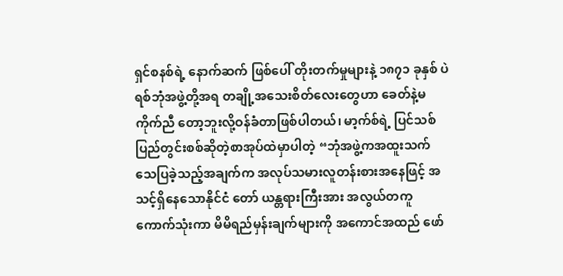ရှင်စနစ်ရဲ့ နောက်ဆက် ဖြစ်ပေါ် တိုးတက်မှုများနဲ့ ၁၈၇၁ ခုနှစ် ပဲရစ်ဘုံအဖွဲ့တို့အရ တချို့အသေးစိတ်လေးတွေဟာ ခေတ်နဲ့မကိုက်ညီ တော့ဘူးလို့ဝန်ခံတာဖြစ်ပါတယ်၊ မာ့က်စ်ရဲ့ ပြင်သစ်ပြည်တွင်းစစ်ဆိုတဲ့စာအုပ်ထဲမှာပါတဲ့ “ဘုံအဖွဲ့ကအထူးသက်သေပြခဲ့သည့်အချက်က အလုပ်သမားလူတန်းစားအနေဖြင့် အသင့်ရှိနေသောနိုင်ငံ တော် ယန္တရားကြီးအား အလွယ်တကူကောက်သုံးကာ မိမိရည်မှန်းချက်များကို အကောင်အထည် ဖော်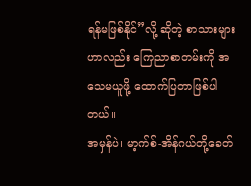ရန်မဖြစ်နိုင်”လို့ ဆိုတဲ့ စာသားများဟာလည်း ကြေညာစာတမ်းကို အသေမယူဖို့ ထောက်ပြတာဖြစ်ပါတယ်။
အမှန်ပဲ၊ မာ့က်စ်-အိန်ဂယ်တို့ခေတ်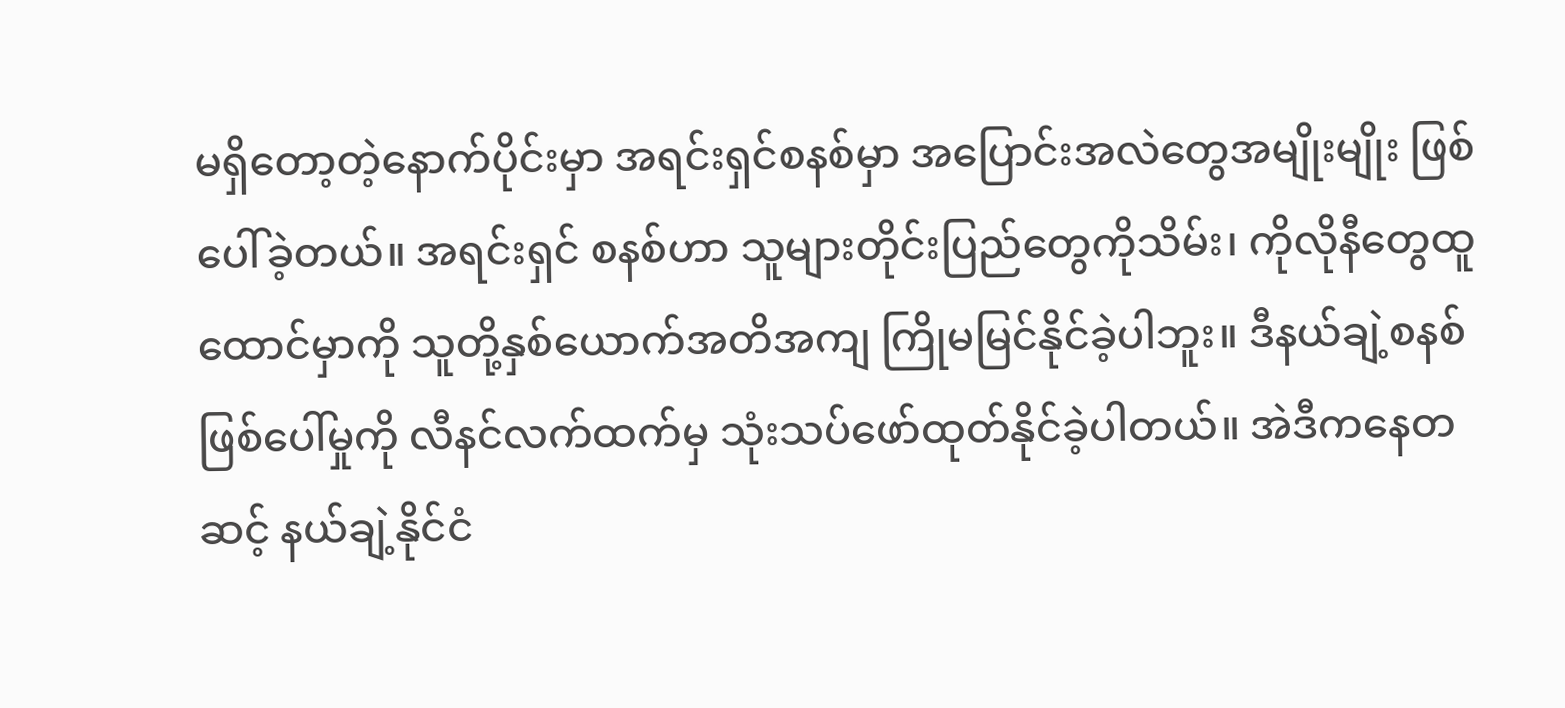မရှိတော့တဲ့နောက်ပိုင်းမှာ အရင်းရှင်စနစ်မှာ အပြောင်းအလဲတွေအမျိုးမျိုး ဖြစ်ပေါ်ခဲ့တယ်။ အရင်းရှင် စနစ်ဟာ သူများတိုင်းပြည်တွေကိုသိမ်း၊ ကိုလိုနီတွေထူထောင်မှာကို သူတို့နှစ်ယောက်အတိအကျ ကြိုမမြင်နိုင်ခဲ့ပါဘူး။ ဒီနယ်ချဲ့စနစ် ဖြစ်ပေါ်မှုကို လီနင်လက်ထက်မှ သုံးသပ်ဖော်ထုတ်နိုင်ခဲ့ပါတယ်။ အဲဒီကနေတဆင့် နယ်ချဲ့နိုင်ငံ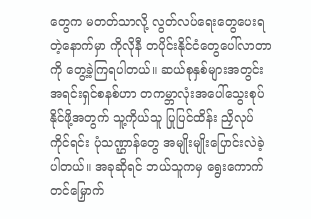တွေက မတတ်သာလို့ လွတ်လပ်ရေးတွေပေးရတဲ့နောက်မှာ ကိုလိုနီ တပိုင်းနိုင်ငံတွေပေါ်လာတာကို တွေ့ခဲ့ကြရပါတယ်။ ဆယ်စုနှစ်များအတွင်း အရင်းရှင်စနစ်ဟာ တကမ္ဘာလုံးအပေါ်သွေးစုပ်နိုင်ဖို့အတွက် သူ့ကိုယ်သူ ပြုပြင်ထိန်း ညှိလုပ်ကိုင်ရင်း ပုံသဏ္ဌာန်တွေ အမျိုးမျိုးပြောင်းလဲခဲ့ပါတယ်။ အခုဆိုရင် ဘယ်သူကမှ ရွေးကောက်တင်မြှောက်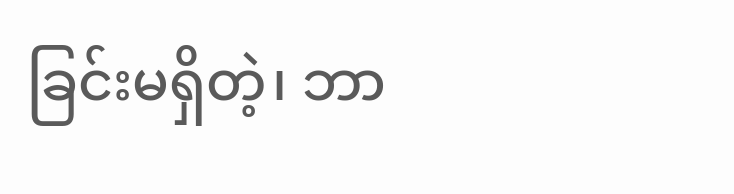ခြင်းမရှိတဲ့၊ ဘာ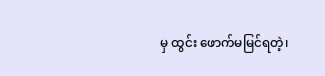မှ ထွင်း ဖောက်မမြင်ရတဲ့၊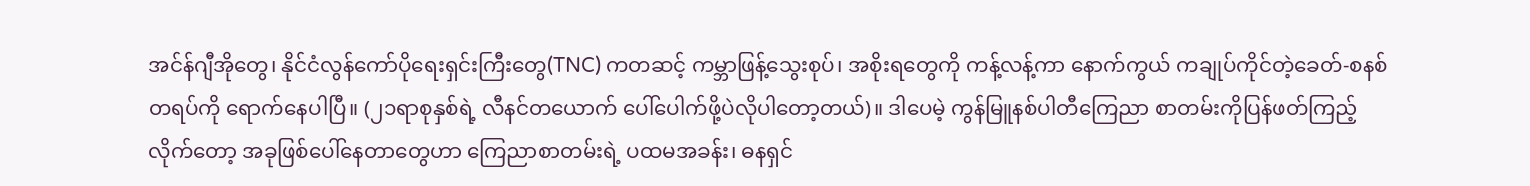အင်န်ဂျီအိုတွေ၊ နိုင်ငံလွန်ကော်ပိုရေးရှင်းကြီးတွေ(TNC) ကတဆင့် ကမ္ဘာဖြန့်သွေးစုပ်၊ အစိုးရတွေကို ကန့်လန့်ကာ နောက်ကွယ် ကချုပ်ကိုင်တဲ့ခေတ်-စနစ်တရပ်ကို ရောက်နေပါပြီ။ (၂၁ရာစုနှစ်ရဲ့ လီနင်တယောက် ပေါ်ပေါက်ဖို့ပဲလိုပါတော့တယ်)။ ဒါပေမဲ့ ကွန်မြူနစ်ပါတီကြေညာ စာတမ်းကိုပြန်ဖတ်ကြည့်လိုက်တော့ အခုဖြစ်ပေါ်နေတာတွေဟာ ကြေညာစာတမ်းရဲ့ ပထမအခန်း၊ ဓနရှင်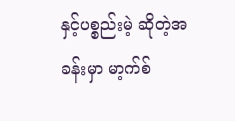နှင့်ပစ္စည်းမဲ့ ဆိုတဲ့အခန်းမှာ မာ့က်စ်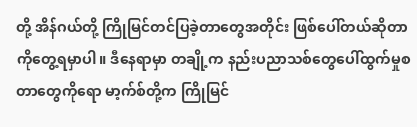တို့ အိန်ဂယ်တို့ ကြိုမြင်တင်ပြခဲ့တာတွေအတိုင်း ဖြစ်ပေါ်တယ်ဆိုတာကိုတွေ့ရမှာပါ။ ဒီနေရာမှာ တချို့က နည်းပညာသစ်တွေပေါ်ထွက်မှုစတာတွေကိုရော မာ့က်စ်တို့က ကြိုမြင်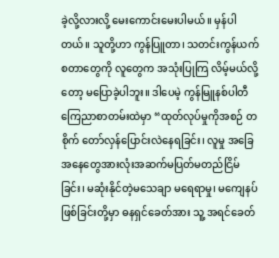ခဲ့လို့လားလို့ မေးကောင်းမေးပါမယ်။ မှန်ပါတယ်။ သူတို့ဟာ ကွန်ပြူတာ၊ သတင်းကွန်ယက်စတာတွေကို လူတွေက အသုံးပြုကြ လိမ့်မယ်လို့တော့ မပြောခဲ့ပါဘူး။ ဒါပေမဲ့ ကွန်မြူနစ်ပါတီကြေညာစာတမ်းထဲမှာ “ထုတ်လုပ်မှုကိုအစဉ် တစိုက် တော်လှန်ပြောင်းလဲနေရခြင်း၊ လူမှု အခြေအနေတွေအားလုံးအဆက်မပြတ်မတည်ငြိမ်ခြင်း၊ မဆုံးနိုင်တဲ့မသေချာ မရေရာမှု၊ မကျေနပ်ဖြစ်ခြင်းတို့မှာ ဓနရှင်ခေတ်အား သူ့ အရင်ခေတ်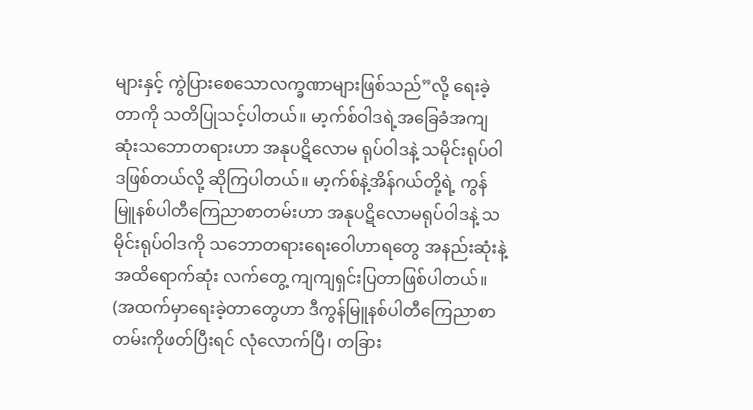များနှင့် ကွဲပြားစေသောလက္ခဏာများဖြစ်သည်”လို့ ရေးခဲ့တာကို သတိပြုသင့်ပါတယ်။ မာ့က်စ်ဝါဒရဲ့အခြေခံအကျဆုံးသဘောတရားဟာ အနုပဋိလောမ ရုပ်ဝါဒနဲ့ သမိုင်းရုပ်ဝါဒဖြစ်တယ်လို့ ဆိုကြပါတယ်။ မာ့က်စ်နဲ့အိန်ဂယ်တို့ရဲ့ ကွန်မြူနစ်ပါတီကြေညာစာတမ်းဟာ အနုပဋိလောမရုပ်ဝါဒနဲ့ သမိုင်းရုပ်ဝါဒကို သဘောတရားရေးဝေါဟာရတွေ အနည်းဆုံးနဲ့ အထိရောက်ဆုံး လက်တွေ့ ကျကျရှင်းပြတာဖြစ်ပါတယ်။
(အထက်မှာရေးခဲ့တာတွေဟာ ဒီကွန်မြူနစ်ပါတီကြေညာစာတမ်းကိုဖတ်ပြီးရင် လုံလောက်ပြီ၊ တခြား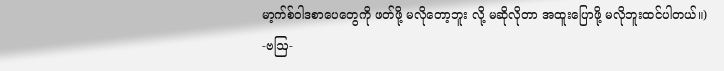မာ့က်စ်ဝါဒစာပေတွေကို ဖတ်ဖို့ မလိုတော့ဘူး လို့ မဆိုလိုတာ အထူးပြောဖို့ မလိုဘူးထင်ပါတယ်။)
-ဗဩ-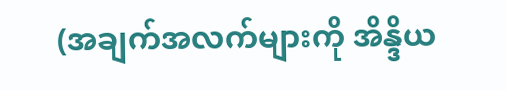(အချက်အလက်များကို အိန္ဒိယ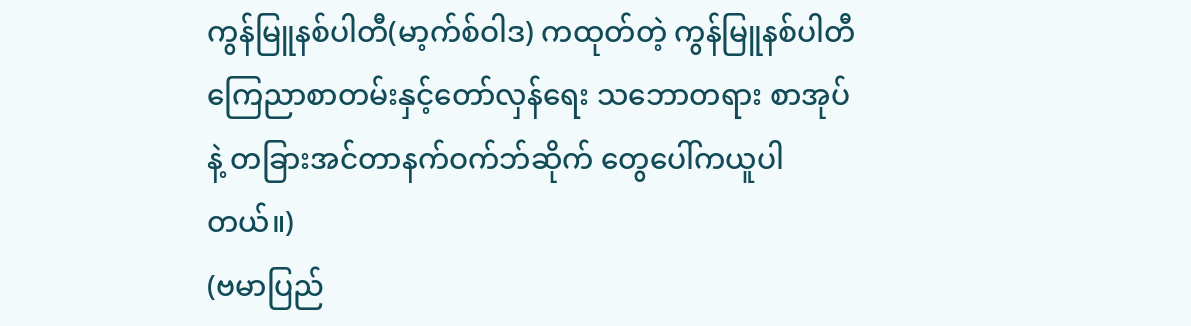ကွန်မြူနစ်ပါတီ(မာ့က်စ်ဝါဒ) ကထုတ်တဲ့ ကွန်မြူနစ်ပါတီကြေညာစာတမ်းနှင့်တော်လှန်ရေး သဘောတရား စာအုပ်နဲ့ တခြားအင်တာနက်ဝက်ဘ်ဆိုက် တွေပေါ်ကယူပါတယ်။)
(ဗမာပြည်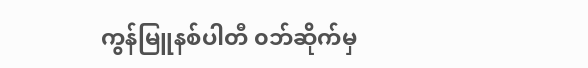ကွန်မြူနစ်ပါတီ ၀ဘ်ဆိုက်မှ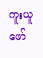ကူးယူဖော်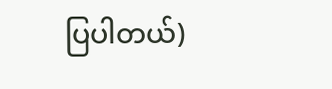ပြပါတယ်)